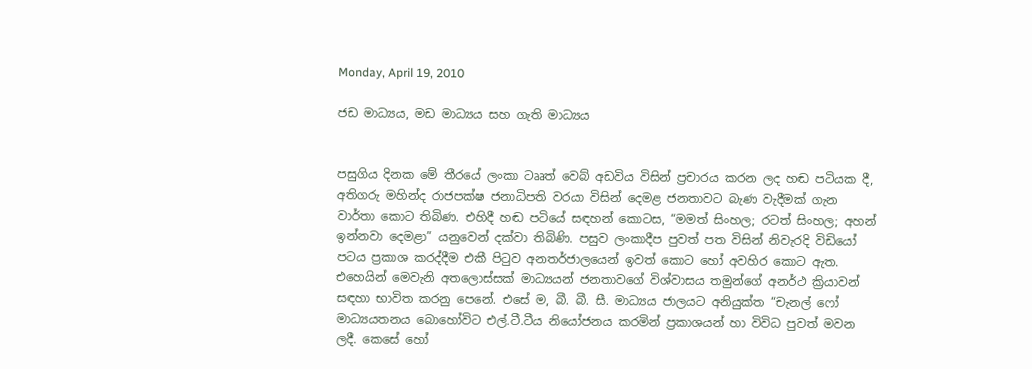Monday, April 19, 2010

ජඩ මාධ්‍යය, මඩ මාධ්‍යය සහ ගැති මාධ්‍යය


පසුගිය දිනක මේ තීරයේ ලංකා ටෲත් වෙබ් අඩවිය විසින් ප්‍රචාරය කරන ලද හඬ පටියක දී, අතිගරු මහින්ද රාජපක්ෂ ජනාධිපති වරයා විසින් දෙමළ ජනතාවට බැණ වැදීමක් ගැන වාර්තා කොට තිබිණ. එහිදී හඬ පටියේ සඳහන් කොටස, “මමත් සිංහල; රටත් සිංහල; අහන් ඉන්නවා දෙමළා” යනුවෙන් දක්වා තිබිණි. පසුව ලංකාදීප පුවත් පත විසින් නිවැරදි විඩියෝ පටය ප්‍රකාශ කරද්දීම එකී පිටුව අනතර්ජාලයෙන් ඉවත් කොට හෝ අවහිර කොට ඇත. එහෙයින් මෙවැනි අතලොස්සක් මාධ්‍යයන් ජනතාවගේ විශ්වාසය තමුන්ගේ අනර්ථ ක්‍රියාවන් සඳහා භාවිත කරනු පෙනේ. එසේ ම, බී. බී. සී. මාධ්‍යය ජාලයට අනියුක්ත “චැනල් ෆෝ මාධ්‍යයතනය බොහෝවිට එල්.ටී.ටීය නියෝජනය කරමින් ප්‍රකාශයන් හා විවිධ පුවත් මවන ලදී. කෙසේ හෝ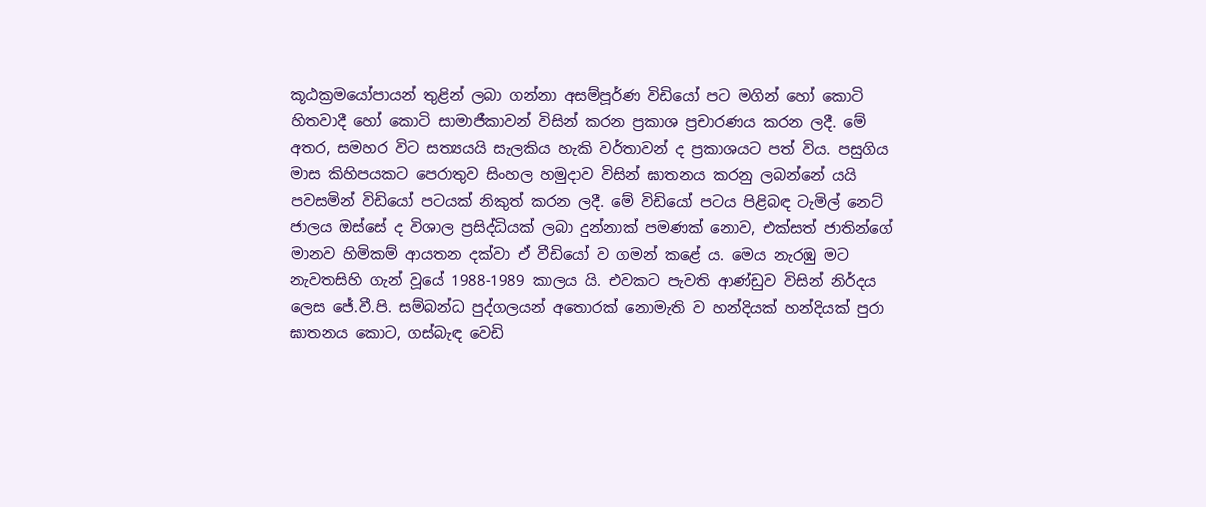කූඨක්‍රමයෝපායන් තුළින් ලබා ගන්නා අසම්පූර්ණ විඩියෝ පට මගින් හෝ කොටි හිතවාදී හෝ කොටි සාමාජීකාවන් විසින් කරන ප්‍රකාශ ප්‍රචාරණය කරන ලදී. මේ අතර, සමහර විට සත්‍යයයි සැලකිය හැකි වර්තාවන් ද ප්‍රකාශයට පත් විය. පසුගිය මාස කිහිපයකට පෙරාතුව සිංහල හමුදාව විසින් ඝාතනය කරනු ලබන්නේ යයි පවසමින් විඩියෝ පටයක් නිකුත් කරන ලදී. මේ විඩියෝ පටය පිළිබඳ ටැමිල් නෙට් ජාලය ඔස්සේ ද විශාල ප්‍රසිද්ධියක් ලබා දුන්නාක් පමණක් නොව, එක්සත් ජාතින්ගේ මානව හිමිකම් ආයතන දක්වා ඒ වීඩියෝ ව ගමන් කළේ ය. මෙය නැරඹු මට නැවතසිහි ගැන් වූයේ 1988-1989 කාලය යි. එවකට පැවති ආණ්ඩුව විසින් නිර්දය ලෙස ජේ.වී.පි. සම්බන්ධ පුද්ගලයන් අතොරක් නොමැති ව හන්දියක් හන්දියක් පුරා ඝාතනය කොට, ගස්බැඳ වෙඩි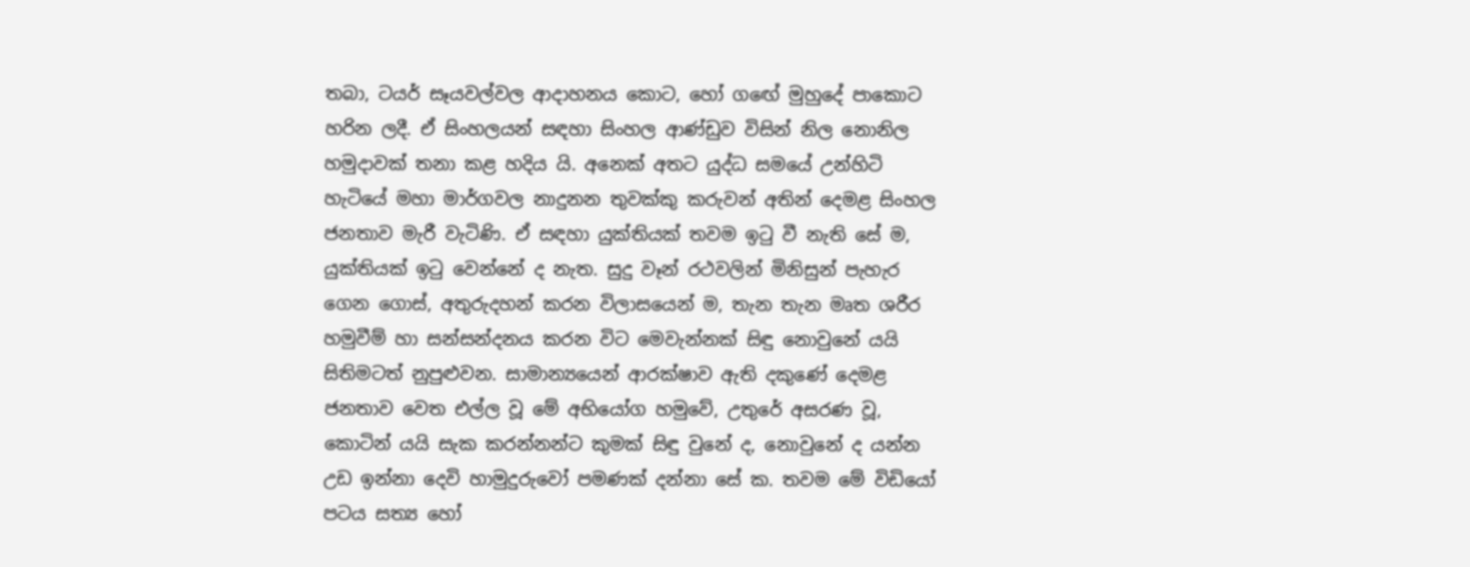තබා, ටයර් සෑයවල්වල ආදාහනය කොට, හෝ ගඟේ මුහුදේ පාකොට හරින ලදී. ඒ සිංහලයන් සඳහා සිංහල ආණ්ඩුව විසින් නිල නොනිල හමුදාවක් තනා කළ හදිය යි. අනෙක් අතට යුද්ධ සමයේ උන්හිටි හැටියේ මහා මාර්ගවල නාදුනන තුවක්කු කරුවන් අතින් දෙමළ සිංහල ජනතාව මැරී වැටිණි. ඒ සඳහා යුක්තියක් තවම ඉටු වී නැති සේ ම, යුක්තියක් ඉටු වෙන්නේ ද නැත. සුදු වෑන් රථවලින් මිනිසුන් පැහැර ගෙන ගොස්, අතුරුදහන් කරන විලාසයෙන් ම, තැන තැන මෘත ශරීර හමුවීම් හා සන්සන්දනය කරන විට මෙවැන්නක් සිඳු නො‍වුනේ යයි සිතිමටත් නුපුළුවන. සාමාන්‍යයෙන් ආරක්ෂාව ඇති දකුණේ දෙමළ ජනතාව වෙත එල්ල වූ මේ අභියෝග හමුවේ, උතුරේ අසරණ වූ, කොටින් යයි සැක කරන්නන්ට කුමක් සිඳු වුනේ ද, නොවුනේ ද යන්න උඩ ඉන්නා දෙවි හාමුදුරුවෝ පමණක් දන්නා සේ ක. තවම මේ විඩියෝ පටය සත්‍ය හෝ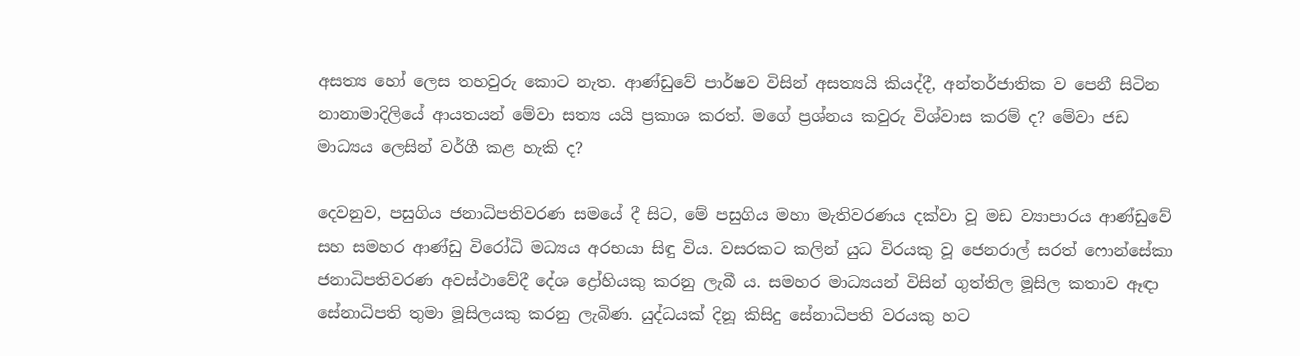අසත්‍ය හෝ ලෙස තහවුරු කොට නැත. ආණ්ඩුවේ පාර්ෂව විසින් අසත්‍යයි කියද්දී, අන්තර්ජාතික ව පෙනී සිටින නානාමාදිලියේ ආයතයන් මේවා සත්‍ය යයි ප්‍රකාශ කරත්. මගේ ප්‍රශ්නය කවුරු විශ්වාස කරම් ද? මේවා ජඩ මාධ්‍යය ලෙසින් වර්ගී කළ හැකි ද?

දෙවනුව, පසුගිය ජනාධිපතිවරණ සමයේ දී සිට, මේ පසුගිය මහා මැතිවරණය දක්වා වූ මඩ ව්‍යාපාරය ආණ්ඩුවේ සහ සමහර ආණ්ඩු විරෝධි මධ්‍යය අරභයා සිඳු විය. වසරකට කලින් යුධ විරයකු වූ ජෙනරාල් සරත් ෆොන්සේකා ජනාධිපතිවරණ අවස්ථාවේදී දේශ ‍ද්‍රෝහියකු කරනු ලැබී ය. සමහර මාධ්‍යයන් විසින් ගුත්තිල මූසිල කතාව ඈඳා සේනාධිපති තුමා මූසිලයකු කරනු ලැබිණ. යුද්ධයක් දිනූ කිසිදු සේනාධිපති වරයකු හට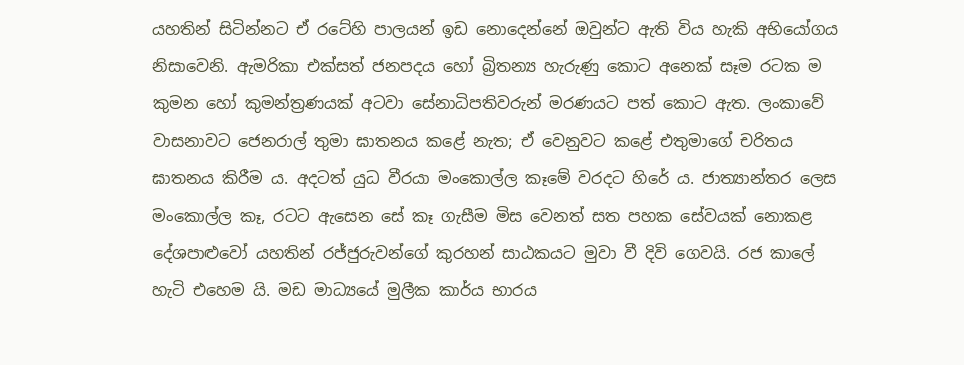යහතින් සිටින්නට ඒ රටේහි පාලයන් ඉඩ නොදෙන්නේ ඔවුන්ට ඇති විය හැකි අභියෝගය නිසාවෙනි. ඇමරිකා එක්සත් ජනපදය හෝ බ්‍රිතන්‍ය හැරුණු කොට අනෙක් සෑම රටක ම කුමන හෝ කුමන්ත්‍රණයක් අටවා සේනාධිපතිවරුන් මරණයට පත් කොට ඇත. ලංකාවේ වාසනාවට ජෙනරාල් තුමා ඝාතනය කළේ නැත; ඒ වෙනුවට කළේ එතුමාගේ චරිතය ඝාතනය කිරීම ය. අදටත් යුධ වීරයා මංකොල්ල කෑමේ වරදට හිරේ ය. ජාත්‍යාන්තර ලෙස මංකොල්ල කෑ, රටට ඇසෙන සේ කෑ ගැසීම මිස වෙනත් සත පහක සේවයක් නොකළ දේශපා‍ළුවෝ යහතින් රජ්ජුරුවන්ගේ කුරහන් සාඨකයට මුවා වී දිවි‍ ගෙවයි. රජ කාලේ හැටි එහෙම යි. මඩ මාධ්‍යයේ මුලීක කාර්ය භාරය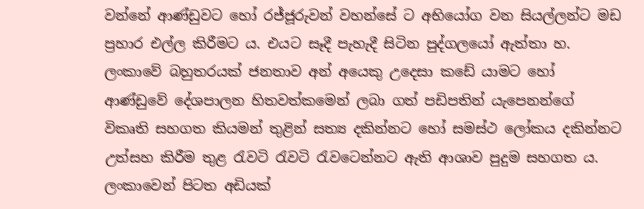වන්නේ ආණ්ඩුවට හෝ රජ්ජූරුවන් වහන්සේ ට අභියෝග වන සියල්ලන්ට මඩ ප්‍රහාර එල්ල කිරීමට ය. එයට සෑදී පැහැදී සිටින පුද්ගලයෝ ඇත්තා හ. ලංකාවේ බහුතරයක් ජනතාව අන් අයෙකු උදෙසා කඩේ යාමට හෝ ආණ්ඩුවේ දේශපාලන හිතවත්කමෙන් ලබා ගත් පඩිපතින් යැපෙනන්ගේ විකෘති සහගත කියමන් තුළින් සත්‍ය දකින්නට හෝ සමස්ථ ලෝකය දකින්නට උත්සහ කිරීම තුළ රැවටි රැවටි රැවටෙන්නට ඇති ආශාව පුදුම සහගත ය. ලංකාවෙන් පිටත අඩියක්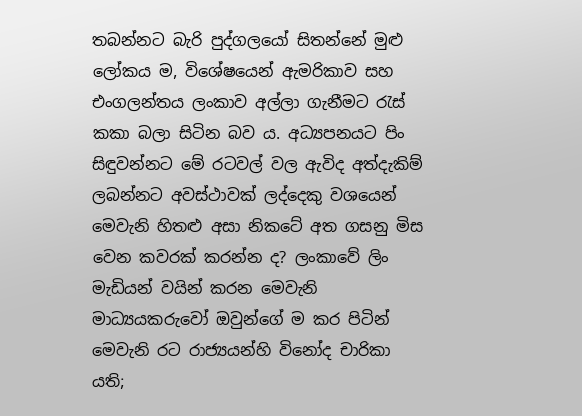තබන්නට බැරි පුද්ගලයෝ සිතන්නේ මුළු ලෝකය ම, විශේෂයෙන් ඇමරිකාව සහ එංගලන්තය ලංකාව අල්ලා ගැනීමට රැස් කකා බලා සිටින බව ය. අධ්‍යපනයට පිං සිඳුවන්නට මේ රටවල් වල ඇවිද අත්දැකිම් ලබන්නට අවස්ථාවක් ලද්දෙකු වශයෙන් මෙවැනි හිතළු අසා නිකටේ අත ගසනු මිස වෙන කවරක් කරන්න ද? ලංකාවේ ලිං මැඩියන් වයින් කරන මෙවැනි මාධ්‍යයකරුවෝ ඔවුන්ගේ ම කර පිටින් මෙවැනි රට රාජ්‍යයන්හි විනෝද චාරිකා යති;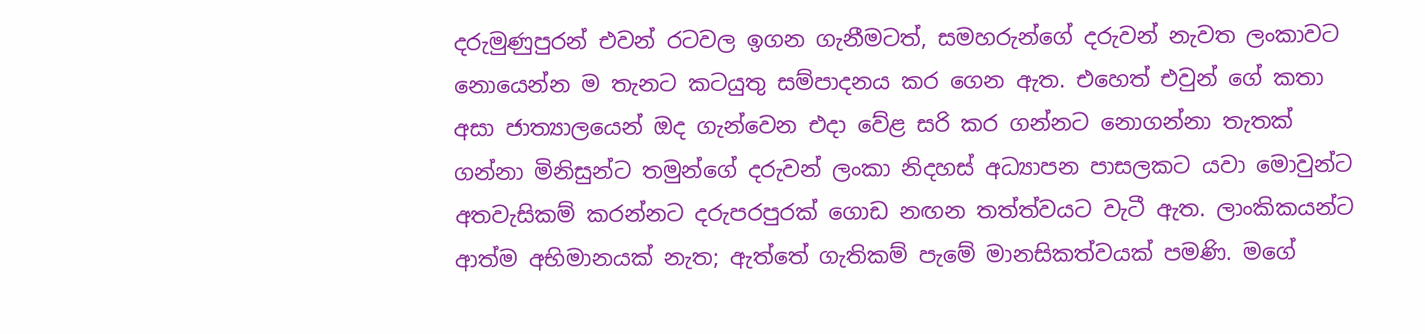දරුමුණුපුරන් එවන් රටවල ඉගන ගැනීමටත්, සමහරුන්ගේ දරුවන් නැවත ලංකාවට නොයෙන්න ම තැනට කටයුතු සම්පාදනය කර ගෙන ඇත. එහෙත් එවුන් ගේ කතා අසා ජාත්‍යාලයෙන් ඔද ගැන්වෙන එදා වේළ සරි කර ගන්නට නොගන්නා තැතක් ගන්නා මිනිසුන්ට තමුන්ගේ දරුවන් ලංකා නිදහස් අධ්‍යාපන පාසලකට යවා මොවුන්ට අතවැසිකම් කරන්නට දරුපරපුරක් ගොඩ නඟන තත්ත්වයට වැටී ඇත. ලාංකිකයන්ට ආත්ම අභිමානයක් නැත; ඇත්තේ ගැතිකම් පැමේ මානසිකත්වයක් පමණි. මගේ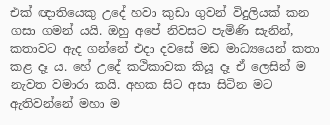එක් ඥාතියෙකු උදේ හවා කුඩා ගුවන් විදුලියක් කන ගසා ගමන් යයි. ඔහු අපේ නිවසට පැමිණි සැනින්, කතාවට ඇද ගන්නේ එදා දවසේ මඩ මාධ්‍යයෙන් කතා කළ දෑ ය. හේ උදේ කථිකාවක කියූ දෑ ඒ ලෙසින් ම නැවත වමාරා කයි. අහක සිට අසා සිටින මට ඇතිවන්නේ මහා ම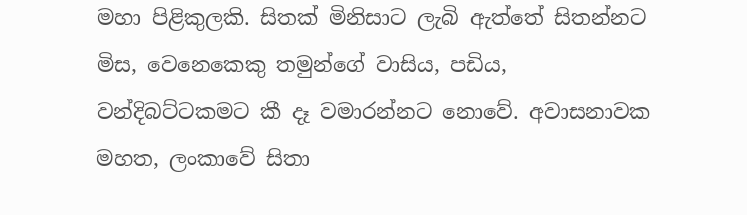මහා පිළිකුලකි. සිතක් මිනිසාට ලැබි ඇත්තේ සිතන්නට මිස, වෙනෙකෙකු තමුන්ගේ වාසිය, පඩිය, වන්දිබට්ටකමට කී දෑ වමාරන්නට නොවේ. අවාසනාවක මහත, ලංකාවේ සිතා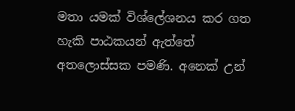මතා යමක් විශ්ලේශනය කර ගත හැකි පාඨකයන් ඇත්තේ අතලොස්සක පමණි. අනෙක් උන්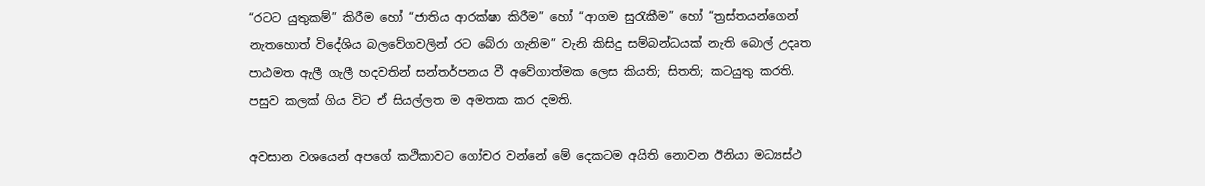“රටට යුතුකම්” කිරීම හෝ “ජාතිය ආරක්ෂා කිරීම” හෝ “ආගම සුරැකීම” හෝ “ත්‍රස්තයන්ගෙන් නැතහොත් විදේශිය බලවේගවලින් රට බේරා ගැනිම” වැනි කිසිදු සම්බන්ධයක් නැති බොල් උදෘත පාඨමත ඇලී ගැලී හදවතින් සන්තර්පනය වී අවේගාත්මක ලෙස කියති; සිතති; කටයුතු කරති. පසුව කලක් ගිය විට ඒ සියල්ලත ම අමතක කර දමති.

අවසාන වශයෙන් අපගේ කථිකාවට ගෝචර වන්නේ මේ දෙකටම අයිති නොවන ඊනියා මධ්‍යස්ථ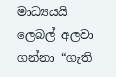මාධ්‍යයයි ලෙබල් අලවා ගන්නා “ගැති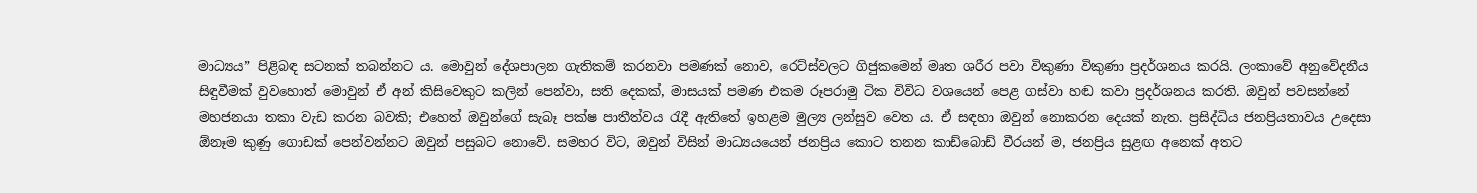මාධ්‍යය” පිළිබඳ සටනක් තබන්නට ය. මොවුන් දේශපාලන ගැතිකම් කරනවා පමණක් නොව, රෙට්ස්වලට ගිජුකමෙන් මෘත ශරීර පවා විකුණා විකුණා ප්‍රදර්ශනය කරයි. ලංකාවේ අනුවේදනීය සිඳුවීමක් වුවහොත් මොවුන් ඒ අන් කිසිවෙකුට කලින් පෙන්වා, සති දෙකක්, මාසයක් පමණ එකම රූපරාමු ටික විවිධ වශයෙන් පෙළ ගස්වා හඬ කවා ප්‍රදර්ශනය කරති. ඔවුන් පවසන්නේ මහජනයා තකා වැඩ කරන බවකි; එහෙත් ඔවුන්ගේ සැබෑ පක්ෂ පාතීත්වය රැදී ඇතිතේ ඉහළම මුල්‍ය ලන්සුව වෙත ය. ඒ සඳහා ඔවුන් නොකරන දෙයක් නැත. ප්‍රසිද්ධිය ජනප්‍රියතාවය උදෙසා ඕනෑම කුණු ගොඩක් පෙන්වන්නට ඔවුන් පසුබට නොවේ. සමහර විට, ඔවුන් විසින් මාධ්‍යයයෙන් ජනප්‍රිය කොට තනන කාඩ්බොඩ් වීරයන් ම, ජනප්‍රිය සුළඟ අනෙක් අතට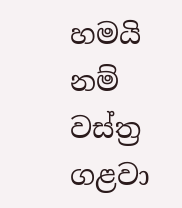හමයි නම් වස්ත්‍ර ගළවා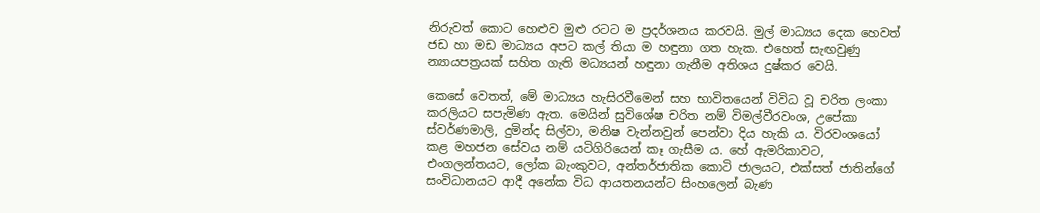නිරුවත් කොට හෙළුව මුළු රටට ම ප්‍රදර්ශනය කරවයි. මුල් මාධ්‍යය දෙක හෙවත් ජඩ හා මඩ මාධ්‍යය අපට කල් තියා ම හඳුනා ගත හැක. එහෙත් සැඟවුණු න්‍යායපත්‍රයක් සහිත ගැති මධ්‍යයන් හඳුනා ගැනීම අතිශය දුෂ්කර වෙයි.

කෙසේ වෙතත්, මේ මාධ්‍යය හැසිරවීමෙන් සහ භාවිතයෙන් විවිධ වූ චරිත ලංකා කරලියට සපැමිණ ඇත. මෙයින් සුවිශේෂ චරිත නම් විමල්වීරවංශ, උපේකා ස්වර්ණමාලි, දුමින්ද සිල්වා, මනිෂ වැන්නවුන් පෙන්වා දිය හැකි ය. විරවංශයෝ කළ මහජන සේවය නම් යටිගිරියෙන් කෑ ගැසීම ය. හේ ඇමරිකාවට, එංගලන්තයට, ලෝක බැංකුවට, අන්තර්ජාතික කොටි ජාලයට, එක්සත් ජාතින්ගේ සංවිධානයට ආදී අනේක විධ ආයතනයන්ට සිංහලෙන් බැණ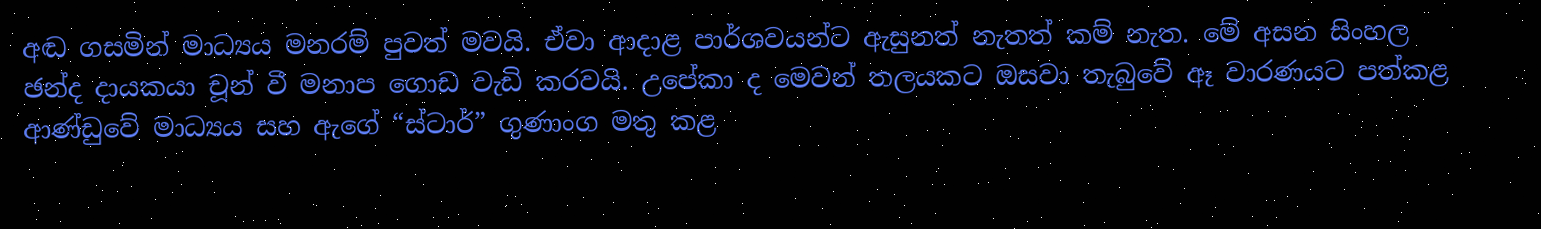අඬ ගසමින් මාධ්‍යය මනරම් පුවත් මවයි. ඒවා ආදාළ පාර්ශවයන්ට ඇසුනත් නැතත් කම් නැත. මේ අසන සිංහල ඡන්ද දායකයා චූන් වී මනාප ගොඩ වැඩි කරවයි. උපේකා ද මෙවන් තලයකට ඔසවා තැබුවේ ඈ වාරණයට පත්කළ ආණ්ඩුවේ මාධ්‍යය සහ ඇගේ “ස්ටාර්” ගුණාංග මතු කළ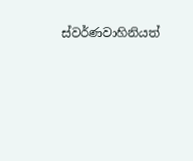ස්වර්ණවාහිනියත්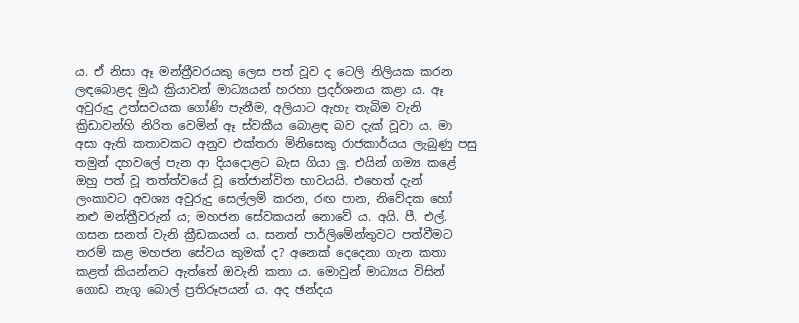ය. ඒ නිසා ඈ මන්ත්‍රීවරයකු ලෙස පත් වූව ද ටෙලි නිලියක කරන ලඳබොළද මුඨ ක්‍රියාවන් මාධ්‍යයන් හරහා ප්‍රදර්ශනය කළා ය. ඈ අවුරුදු උත්සවයක ගෝණි පැනීම, අලියාට ඇහැ තැබිම වැනි ක්‍රිඩාවන්හි නිරිත වෙමින් ඈ ස්වකීය බොළඳ බව දැක් වූවා ය. මා අසා ඇති කතාවකට අනුව එක්තරා මිනිසෙකු රාජකාර්යය ලැබුණු පසු තමුන් දහවලේ පැන ආ දියදොළට බැස ගියා ලු. එයින් ගම්‍ය කළේ ඔහු පත් වූ තත්ත්වයේ වූ තේජාන්විත භාවයයි. එහෙත් දැන් ලංකාවට අවශ්‍ය අවුරුදු සෙල්ලම් කරන, රඟ පාන, නිවේදක හෝ නළු මන්ත්‍රීවරුන් ය; මහජන සේවකයන් නොවේ ය. අයි. පී. එල්. ගසන සනත් වැනි ක්‍රීඩකයන් ය. සනත් පාර්ලිමේන්තුවට පත්වීමට තරම් කළ මහජන සේවය කුමක් ද? අනෙක් දෙදෙනා ගැන කතා කළත් කියන්නට ඇත්තේ ඔවැනි කතා ය. මොවුන් මාධ්‍යය විසින් ගොඩ නැගූ බොල් ප්‍රතිරූපයන් ය. අද ඡන්දය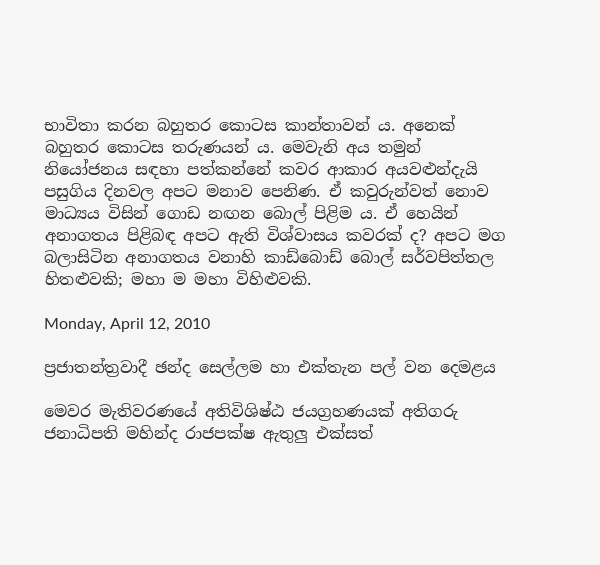භාවිතා කරන බහුතර කොටස කාන්තාවන් ය. අනෙක් බහුතර කොටස තරුණයන් ය. මෙවැනි අය තමුන් නියෝජනය සඳහා පත්කන්නේ කවර ආකාර අයවළුන්දැයි පසුගිය දිනවල අපට මනාව පෙනිණ. ඒ කවුරුන්වත් නොව මාධ්‍යය විසින් ගොඩ නඟන බොල් පිළිම ය. ඒ හෙයින් අනාගතය පිළිබඳ අපට ඇති විශ්වාසය කවරක් ද? අපට මග බලාසිටින අනාගතය වනාහි කාඩ්බොඩ් බොල් සර්වපිත්තල හිතළුවකි; මහා ම මහා විහිළුවකි.

Monday, April 12, 2010

ප්‍රජාතන්ත්‍රවාදී ඡන්ද සෙල්ලම හා එක්තැන පල් වන දෙමළය

මෙවර මැතිවරණයේ අතිවිශිෂ්ඨ ජයග්‍රහණයක් අතිගරු ජනාධිපති මහින්ද රාජපක්ෂ ඇතුලු එක්සත්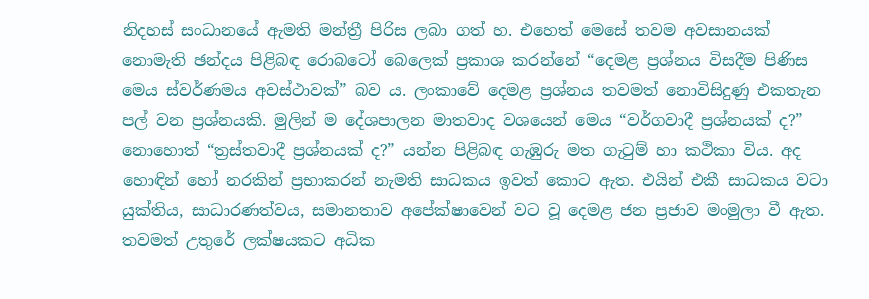නිදහස් සංධානයේ ඇමති මන්ත්‍රී පිරිස ලබා ගත් හ. එහෙත් මෙසේ තවම අවසානයක් නොමැති ඡන්දය පිළිබඳ රොබටෝ බෙලෙක් ප්‍රකාශ කරන්නේ “දෙමළ ප්‍රශ්නය විසදීම පිණිස මෙය ස්වර්ණමය අවස්ථාවක්” බව ය. ලංකාවේ දෙමළ ප්‍රශ්නය තවමත් නොවිසිදුණු එකතැන පල් වන ප්‍රශ්නයකි. මුලින් ම දේශපාලන මාතවාද වශයෙන් මෙය “වර්ගවාදී ප්‍රශ්නයක් ද?” නොහොත් “ත්‍රස්තවාදී ප්‍රශ්නයක් ද?” යන්න පිළිබඳ ගැඹුරු මත ගැටුම් හා කථිකා විය. අද හොඳින් හෝ නරකින් ප්‍රභාකරන් නැමති සාධකය ඉවත් කොට ඇත. එයින් එකී සාධකය වටා යුක්තිය, සාධාරණත්වය, සමානතාව අපේක්ෂාවෙන් වට වූ දෙමළ ජන ප්‍රජාව මංමුලා වී ඇත. තවමත් උතුරේ ලක්ෂයකට අධික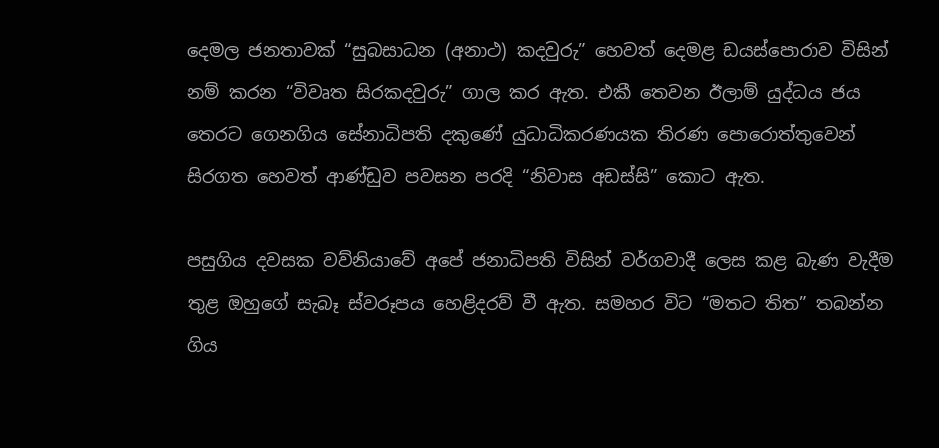දෙමල ජනතාවක් “සුබසාධන (අනාථ) කදවුරු” හෙවත් දෙමළ ඩයස්පොරාව විසින් නම් කරන “විවෘත සිරකදවුරු” ගාල කර ඇත. එකී තෙවන ඊලාම් යුද්ධය ජය තෙරට ගෙ‍නගිය සේනාධිපති දකුණේ යුධාධිකරණයක තිරණ පොරොත්තුවෙන් සිරගත හෙවත් ආණ්ඩුව පවසන පරදි “නිවාස අඩස්සි” කොට ඇත.

පසුගිය දවසක වව්නියාවේ අපේ ජනාධිපති විසින් වර්ගවාදී ලෙස කළ බැණ වැදීම තුළ ඔහුගේ සැබෑ ස්වරූපය හෙළිදරව් වී ඇත. සමහර විට “මතට තිත” තබන්න ගිය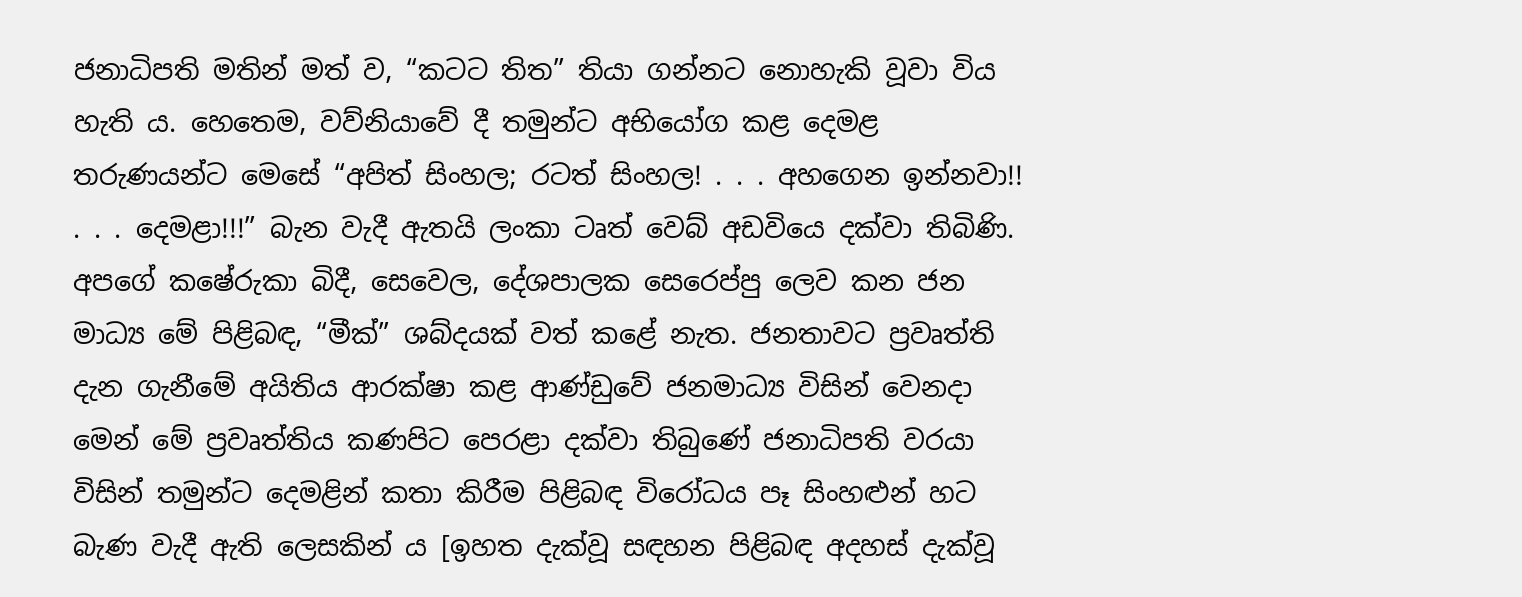ජනාධිපති මතින් මත් ව, “කටට තිත” තියා ගන්නට නොහැකි වූවා විය හැති ය. හෙතෙම, වව්නියාවේ දී තමුන්ට අභියෝග කළ දෙමළ තරුණයන්ට මෙසේ “අපිත් සිංහල; රටත් සිංහල! . . . අහගෙන ඉන්නවා!! . . . දෙමළා!!!” බැන වැදී ඇතයි ලංකා ටෘත් වෙබ් අඩවියෙ දක්වා තිබිණි. අපගේ කෂේරුකා බිදී, සෙවෙල, දේශපාලක සෙරෙප්පු ලෙව කන ජන මාධ්‍ය මේ ‍පිළිබඳ, “මීක්” ශබ්දයක් වත් කළේ නැත. ජනතාවට ප්‍රවෘත්ති දැන ගැනීමේ අයිතිය ආරක්ෂා කළ ආණ්ඩුවේ ජනමාධ්‍ය විසින් වෙනදා මෙන් මේ ප්‍රවෘත්තිය කණපිට පෙරළා දක්වා ති‍බුණේ ජනාධිපති වරයා විසින් තමුන්ට දෙමළින් කතා කිරීම පිළිබඳ විරෝධය පෑ සිංහළුන් හට බැණ වැදී ඇති ලෙසකින් ය [ඉහත දැක්වූ සඳහන පිළිබඳ අදහස් දැක්වූ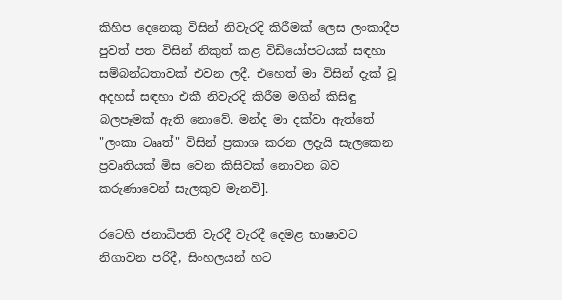කිහිප දෙනෙකු විසින් නිවැරදි කිරීමක් ලෙස ලංකාදීප පුවත් පත විසින් නිකුත් කළ විඩියෝපටයක් සඳහා සම්බන්ධතාවක් එවන ලදී. එහෙත් මා විසින් දැක් වූ අදහස් සඳහා එකී නිවැරදි කිරීම මගින් කිසිඳු බලපෑමක් ඇති නොවේ. මන්ද මා දක්වා ඇත්තේ "ලංකා ටෲත්" විසින් ප්‍රකාශ කරන ලදැයි සැලකෙන ප්‍රවෘතියක් මිස වෙන කිසිවක් නොවන බව කරුණාවෙන් සැලකුව මැනවි].

රටෙහි ජනාධිපති වැරදී වැරදී දෙමළ භාෂාවට නිගාවන පරිදී, සිංහලයන් හට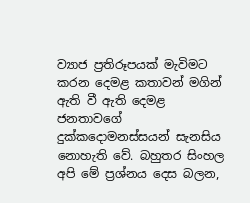ව්‍යාජ ප්‍රතිරූපයක් මැවිමට කරන දෙමළ කතාවන් මගින් ඇති වී ඇති දෙමළ ජනතාවගේ දුක්කදොමනස්සයන් සැනසිය නොහැති වේ. බහුතර සිංහල අපි මේ ප්‍රශ්නය දෙස බලන,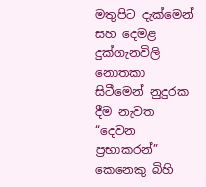මතුපිට දැක්මෙන් සහ දෙමළ දුක්ගැනවිලි නොතකා සිටීමෙන් නුදුරක දීම නැවත “දෙවන ප්‍රභාකරන්” කෙනෙකු බිහි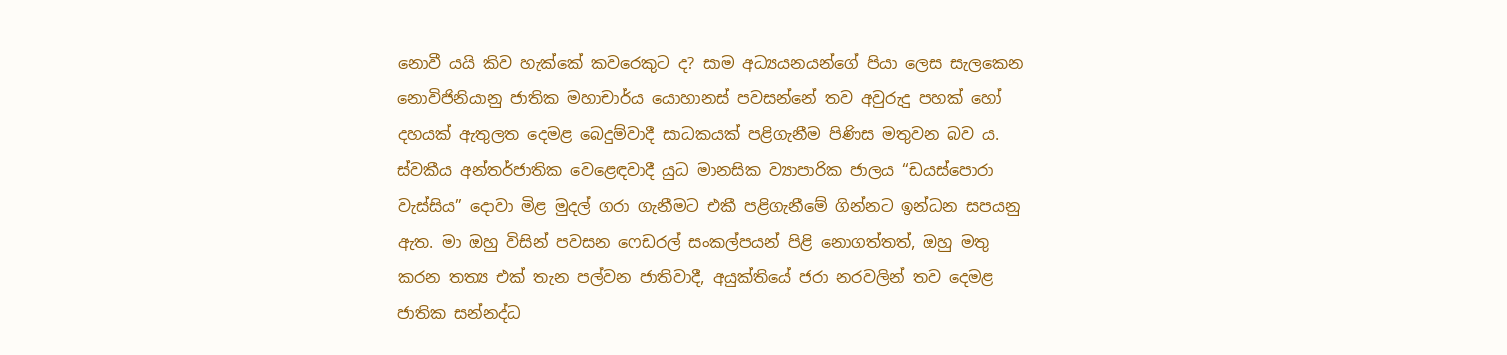නොවී යයි කිව හැක්කේ කවරෙකුට ද? සාම අධ්‍යයනයන්ගේ පියා ලෙස සැලකෙන නොවිජිනියානු ජාතික මහාචාර්ය යොහානස් පවසන්නේ තව අවුරුදු පහක් හෝ දහයක් ඇතුලත දෙමළ බෙදුම්වාදී සාධකයක් පළිගැනීම පිණිස මතුවන බව ය. ස්වකීය අන්තර්ජාතික වෙළෙඳවාදී යුධ මානසික ව්‍යාපාරික ජාලය “ඩයස්පොරා වැස්සිය” දොවා මිළ මුදල් ගරා ගැනීමට එකී පළිගැනීමේ ගින්නට ඉන්ධන සපයනු ඇත. මා ඔහු විසින් පවසන ෆෙඩරල් සංකල්පයන් පිළි නොගත්තත්, ඔහු මතු කරන තත්‍ය එක් තැන පල්වන ‍ජාතිවාදී, අයුක්තියේ ජරා නරවලින් තව දෙමළ ජාතික සන්නද්ධ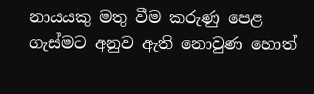නායයකු මතු වීම කරුණු පෙළ ගැස්මට අනුව ඇති නොවුණ හොත්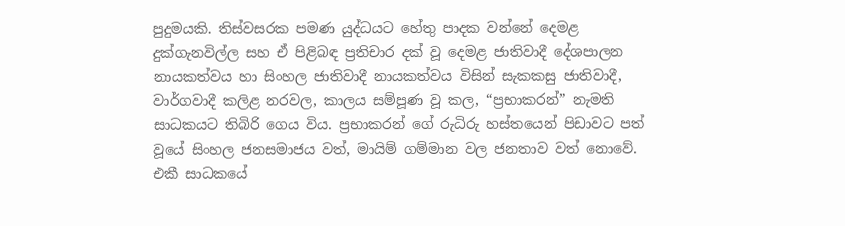පුදුමයකි. තිස්වසරක පමණ යුද්ධයට හේතු පාදක වන්නේ දෙමළ දුක්ගැනවිල්ල සහ ඒ පිළිබඳ ප්‍රතිචාර දක් වූ දෙමළ ජාතිවාදී දේශපාලන නායකත්වය හා සිංහල ජාතිවාදී නායකත්වය විසින් සැකකසු ජාතිවාදී, වාර්ගවාදී කලිළ නරවල, කාලය සම්පූණ වූ කල, “ප්‍රභාකරන්” නැමති සාධකයට තිබිරි ගෙය විය. ප්‍රභාකරන් ගේ රුධිරු හස්තයෙන් පිඩාවට පත් වූයේ සිංහල ජනසමාජය වත්, මායිම් ගම්මාන වල ජනතාව වත් නොවේ. එකී සාධකයේ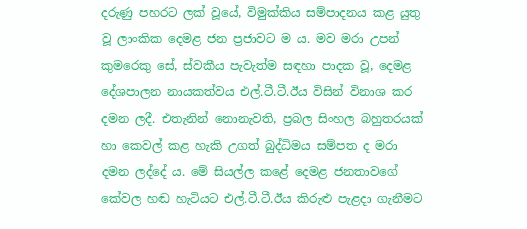දරුණු පහරට ලක් වූයේ, විමුක්කිය සම්පාදනය කළ යුතු වූ ලාංකික දෙමළ ජන ප්‍රජාවට ම ය. මව මරා උපන් කුමරෙකු සේ, ස්වකීය පැවැත්ම සඳහා පාදක වූ, දෙමළ දේශපාලන නායකත්වය එල්.ටී.ටී.ඊය විසින් විනාශ කර දමන ලදී. එතැනින් නොනැවති, ප්‍රබල සිංහල බහුතරයක් හා කෙවල් කළ හැකි උගත් බුද්ධිමය සම්පත ද මරා දමන ලද්දේ ය. මේ සියල්ල කළේ දෙමළ ජනතාවගේ කේවල හඬ හැටියට එල්.ටී.ටී.ඊය කිරුළු පැළදා ගැනීමට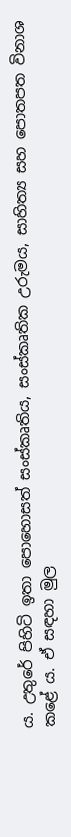ය. උතුරේ පිහිටි ඉතා පොහොසත් සංස්කෘතිය, සංස්කෘතික උරුමය, සාහිත්‍ය සහ පොතපත විනාශ කළේ ය. ඒ සඳහා මුල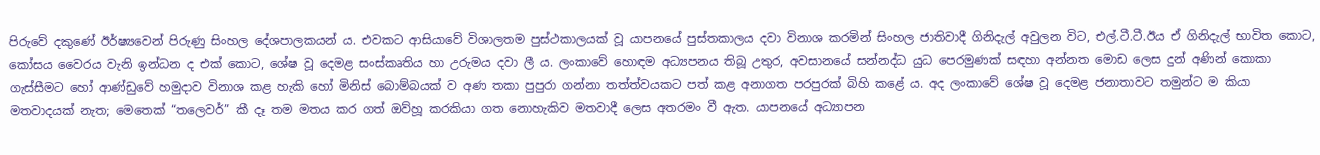පිරුවේ දකුණේ ඊර්ෂ්‍යවෙන් පිරුණු සිංහල දේශපාලකයන් ය. එවකට ආසියාවේ විශාලතම පුස්ථකාලයක් වූ යාපනයේ පුස්තකාලය දවා විනාශ කරමින් සිංහල ජාතිවාදී ගිනිදැල් අවුලන විට, එල්.ටී.ටී.ඊය ඒ ගිනිදැල් භාවිත කොට, කෝසය වෛරය වැනි ඉන්ධන ද එක් කොට, ශේෂ වූ දෙමළ සංස්කෘතිය හා උරුමය දවා ලී ය. ලංකාවේ හොඳම අධ්‍යපනය තිබූ උතුර, අවසානයේ සන්නද්ධ යුධ පෙරමුණක් සඳහා අන්නත මොඩ ලෙස දුන් අණින් කොකා ගැස්සීමට හෝ ආණ්ඩුවේ හමුදාව විනාශ කළ හැකි හෝ මිනිස් බොම්බයක් ව අණ තකා පුපුරා ගන්නා තත්ත්වයකට පත් කළ අනාගත පරපුරක් බිහි කළේ ය. අද ලංකාවේ ශේෂ වූ දෙමළ ජනාතාවට තමුන්ට ම කියා මතවාදයක් නැත; මෙතෙක් “තලෙවර්” කී දෑ තම මතය කර ගත් ඔව්හූ කරකියා ගත නොහැකිව මතවාදී ලෙස අතරමං වී ඇත. යාපනයේ අධ්‍යාපන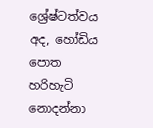ශ්‍රේෂ්ටත්වය අද, හෝඩිය පොත හරිහැටි නොදන්නා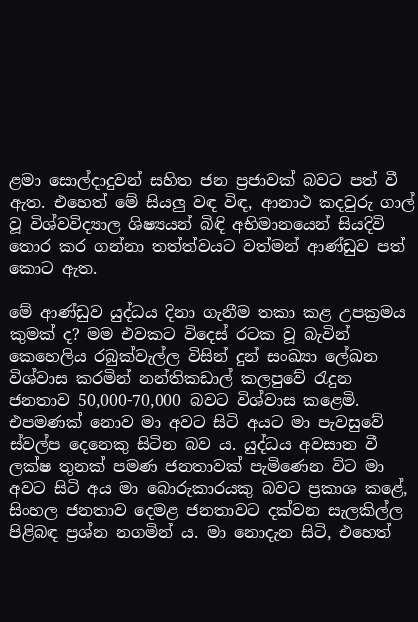ළමා සොල්දාදුවන් සහිත ජන ප්‍රජාවක් බවට පත් වී ඇත. එහෙත් මේ සියලු වඳ විඳ, ආනාථ කදවුරු ගාල් වූ විශ්වවිද්‍යාල ශිෂ්‍යයන් බිඳි අභිමානයෙන් සියදිවි තොර කර ගන්නා තත්ත්වයට වත්මන් ආණ්ඩුව පත් කොට ඇත.

මේ ආණ්ඩුව යුද්ධය දිනා ගැනීම තකා ක‍ළ උපක්‍රමය කුමක් ද? මම එවකට විදෙස් රටක වූ බැවින් කෙහෙලිය රබුක්වැල්ල විසින් දුන් සංඛ්‍යා ලේඛන විශ්වාස කරමින් නන්තිකඩාල් කලපුවේ රැදුන ජනතාව 50,000-70,000 බවට විශ්වාස කළෙමි. එපමණක් නොව මා අවට සිටි අයට මා පැවසුවේ ස්වල්ප දෙනෙකු සිටින බව ය. යුද්ධය අවසාන වී ලක්ෂ තුනක් පමණ ජනතාවක් පැමිණෙන විට මා අවට සිටි අය මා බොරුකාරයකු බවට ප්‍රකාශ කළේ, සිංහල ජනතාව දෙමළ ජනතාවට දක්වන සැලකිල්ල පිළිබඳ ප්‍රශ්න නගමින් ය. මා නොදැන සිටි, එහෙත්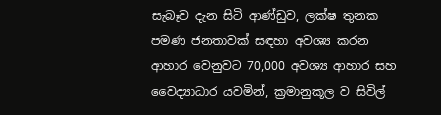සැබෑව දැන සිටි ආණ්ඩුව, ලක්ෂ තුනක පමණ ජනතාවක් සඳහා අවශ්‍ය කරන ආහාර වෙනුවට 70,000 අවශ්‍ය ආහාර සහ වෛද්‍යාධාර යවමින්, ක්‍රමානුකූල ව සිවිල්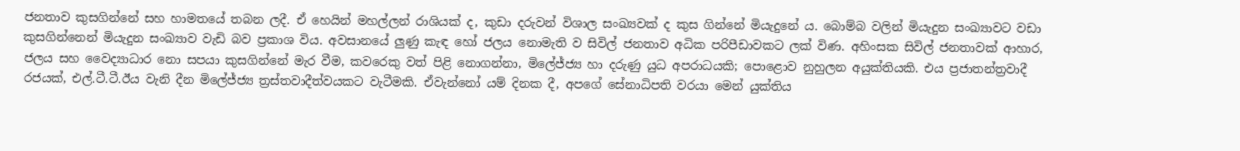ජනතාව කුසගින්නේ සහ හාමතයේ තබන ලදී. ඒ හෙයින් මහල්ලන් රාශියක් ද, කුඩා දරුවන් විශාල සංඛ්‍යවක් ද කුස ගින්නේ මියැදුනේ ය. බොම්බ වලින් මියැදුන සංඛ්‍යාවට වඩා කුසගින්නෙන් මියැදුන සංඛ්‍යාව වැඩි බව ප්‍රකාශ විය. අවසානයේ ලුණු කැඳ හෝ ජලය නොමැති ව සිවිල් ජනතාව අධික පරිපීඩාවකට ලක් විණ. අහිංසක සිවිල් ජනතාවක් ආහාර, ජලය සහ වෛද්‍යාධාර නො සපයා කුසගින්නේ මැර වීම, කවරෙකු වත් පිළි නොගන්නා, මිලේජ්ජ්‍ය හා දරුණු යුධ අපරාධයකි; පොළොව නුහුලන අයුක්තියකි. එය ප්‍රජාතන්ත්‍රවාදී රජයක්, එල්.ටී.ටී.ඊය වැනි දීන මිලේජ්ජ්‍ය ත්‍රස්තවාදීත්වයකට වැටීමකි. ඒවැන්නෝ යම් දිනක දී, අපගේ සේනාධිපති වරයා මෙන් යුක්තිය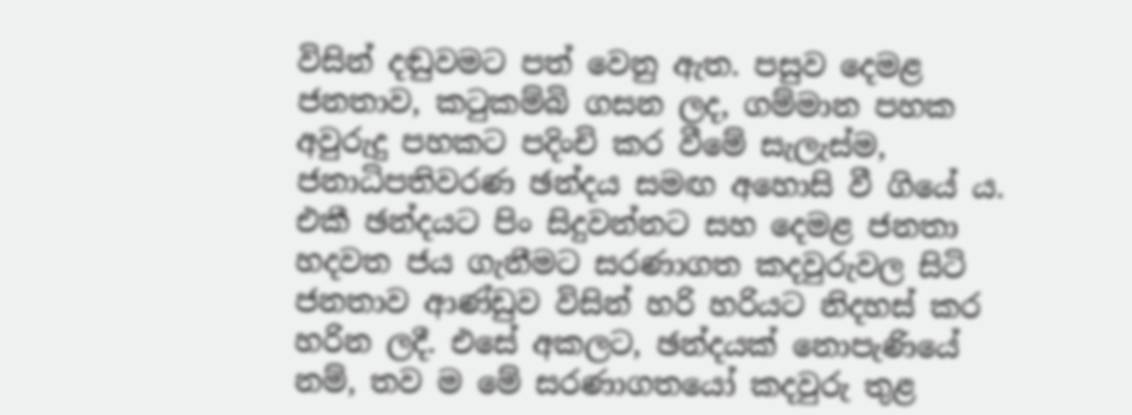විසින් දඬුවමට පත් වෙනු ඇත. පසුව දෙමළ ජනතාව, කටුකම්බි ගසන ලද, ගම්මාන පහක අවුරුදු පහකට පදිංචි කර වීමේ සැලැස්ම, ජනාධිපතිවරණ ඡන්දය සමඟ අහොසි වී ගියේ ය. එකී ඡන්දයට පිං සිදුවන්නට සහ දෙමළ ජනතා හදවත ජය ගැනීමට සරණාගත කදවුරුවල සිටි ජනතාව ආණ්ඩුව විසින් හරි හරියට නිදහස් කර හරින ලදී. එසේ අකලට, ඡන්දයක් නොපැණියේ නම්, තව ම මේ සරණාගතයෝ කදවුරු තුළ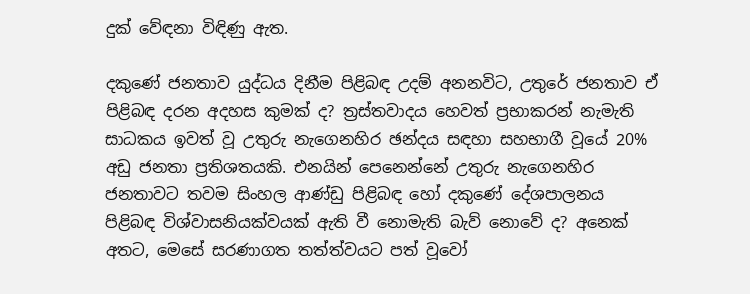දුක් වේඳනා විඳිණු ඇත.

දකුණේ ජනතාව යුද්ධය දිනීම පිළිබඳ උදම් අනනවිට, උතුරේ ජනතාව ඒ පිළිබඳ දරන අදහස කුමක් ද? ත්‍රස්තවාදය හෙවත් ප්‍රභාකරන් නැමැති සාධකය ඉවත් වූ උතුරු නැගෙනහිර ඡන්දය සඳහා සහභාගී වූයේ 20% අඩු ජනතා ප්‍රතිශතයකි. එනයින් පෙනෙන්නේ උතුරු නැගෙනහිර ජනතාවට තවම සිංහල ආණ්ඩු පිළිබඳ හෝ දකුණේ දේශපාලනය පිළිබඳ විශ්වාසනියක්වයක් ඇති වී නොමැති බැව් නොවේ ද? අනෙක් අතට, මෙසේ සරණාගත තත්ත්වයට පත් වූවෝ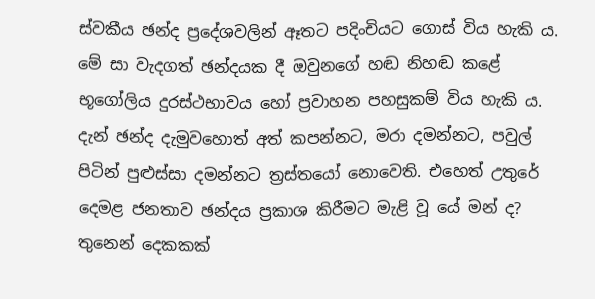ස්වකීය ඡන්ද ප්‍රදේශවලින් ඈතට පදිංචියට ගොස් විය හැකි ය. මේ සා වැදගත් ඡන්දයක දී ඔවුනගේ හඬ නිහඬ කළේ භූගෝලිය දුරස්ථභාවය හෝ ප්‍රවාහන පහසුකම් විය හැකි ය. දැන් ඡන්ද දැමුවහොත් අත් කපන්නට, මරා දමන්නට, පවුල් පිටින් පුළුස්සා දමන්නට ත්‍රස්තයෝ නොවෙති. එහෙත් උතුරේ දෙමළ ජනතාව ඡන්දය ප්‍රකාශ කිරීමට මැළි වූ යේ මන් ද? තුනෙන් දෙකකක්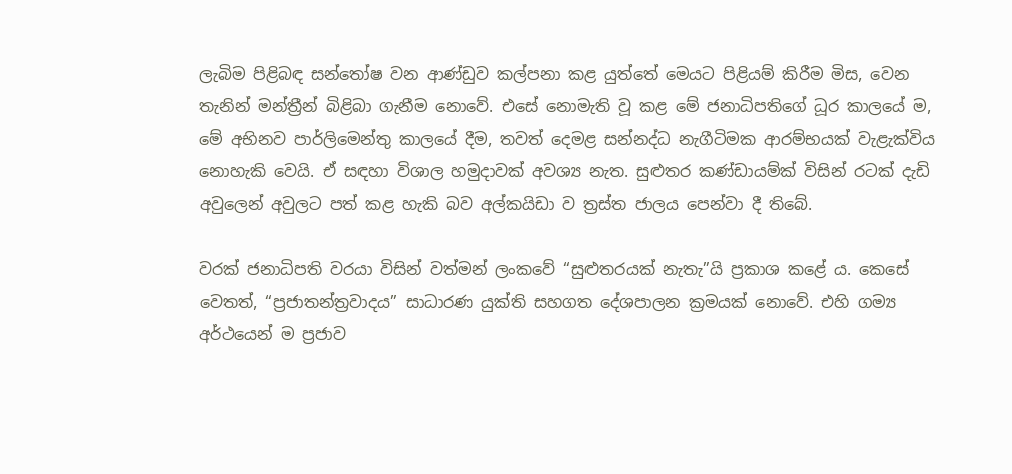ලැබිම පිළිබඳ සන්තෝෂ වන ආණ්ඩුව කල්පනා කළ යුත්තේ මෙයට පිළියම් කිරීම මිස, වෙන තැනින් මන්ත්‍රීන් බිළිබා ගැනීම නොවේ. එසේ නොමැති වූ කළ මේ ජනාධිපතිගේ ධූර කාලයේ ම, මේ අභිනව පාර්ලිමෙන්තු කාලයේ දීම, තවත් දෙමළ සන්නද්ධ නැගීටිමක ආරම්භයක් වැළැක්විය නොහැකි වෙයි. ඒ සඳහා විශාල හමුදාවක් අවශ්‍ය නැත. සුළුතර කණ්ඩායම්ක් විසින් රටක් දැඩි අවුලෙන් අවුලට පත් කළ හැකි බව අල්කයිඩා ව ත්‍රස්ත ජාලය පෙන්වා දී තිබේ.

වරක් ජනාධිපති වරයා විසින් වත්මන් ලංකවේ “සුළුතරයක් නැතැ”යි ප්‍රකාශ කළේ ය. කෙසේ වෙතත්, “ප්‍රජාතන්ත්‍රවාදය” සාධාරණ යුක්ති සහගත දේශපාලන ක්‍රමයක් නොවේ. එහි ගම්‍ය අර්ථයෙන් ම ප්‍රජාව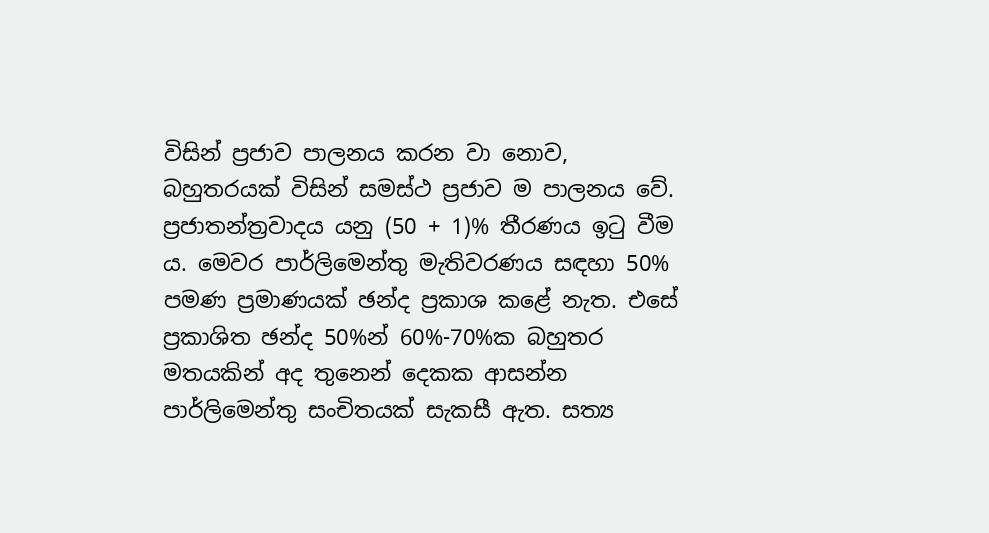විසින් ප්‍රජාව පාලනය කරන වා නොව, බහුතරයක් විසින් සමස්ථ ප්‍රජාව ම පාලනය වේ. ප්‍රජාතන්ත්‍රවාදය යනු (50 + 1)% තීරණය ඉටු වීම ය. මෙවර පාර්ලිමෙන්තු මැතිවරණය සඳහා 50% පමණ ප්‍රමාණයක් ඡන්ද ප්‍රකාශ කළේ නැත. එසේ ප්‍රකාශිත ඡන්ද 50%න් 60%-70%ක බහුතර මතයකින් අද තුනෙන් දෙකක ආසන්න පාර්ලිමෙන්තු සංචිතයක් සැකසී ඇත. සත්‍ය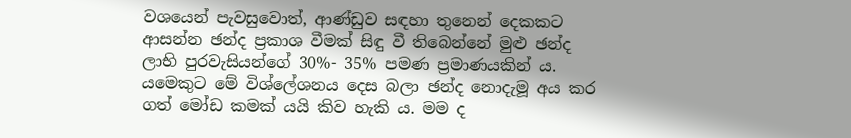වශයෙන් පැවසුවොත්, ආණ්ඩුව සඳහා තුනෙන් දෙකකට ආසන්න ඡන්ද ප්‍රකාශ වීමක් සිඳු වී තිබෙන්නේ මුළු ඡන්ද ලාභි පුරවැසියන්ගේ 30%- 35% පමණ ප්‍රමාණයකින් ය. යමෙකුට මේ විශ්ලේශනය ‍දෙස බලා ඡන්ද නොදැමූ අය කර ගත් මෝඩ කමක් යයි කිව හැකි ය. මම ද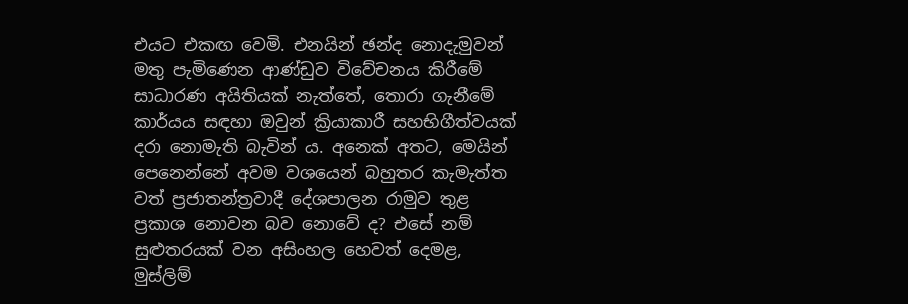එයට එකඟ වෙමි. එනයින් ඡන්ද නොදැමුවන් මතු පැමිණෙන ආණ්ඩුව විවේචනය කිරීමේ සාධාරණ අයිතියක් නැත්තේ, තොරා ගැනීමේ කාර්යය සඳහා ඔවුන් ක්‍රියාකාරී සහභිගීත්වයක් දරා නොමැති බැවින් ය. අනෙක් අතට, මෙයින් පෙනෙන්නේ අවම වශයෙන් බහුතර කැමැත්ත වත් ප්‍රජාතන්ත්‍රවාදී දේශපාලන රාමුව තුළ ප්‍රකාශ නොවන බව නොවේ ද? එසේ නම් සුළුතරයක් වන අසිංහල හෙවත් දෙමළ, මුස්ලිම්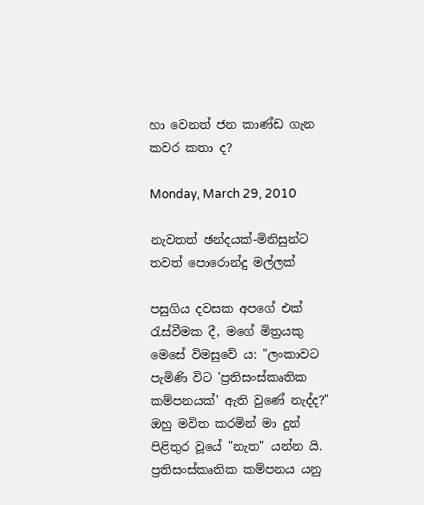හා වෙනත් ජන කාණ්ඩ ගැන කවර කතා ද?

Monday, March 29, 2010

නැවතත් ඡන්දයක්-මිනිසුන්ට තවත් පොරොන්දු මල්ලක්

පසුගිය දවසක අපගේ එක් රැස්වීමක දී, මගේ මිත්‍රයකු මෙසේ විමසුවේ ය: "ලංකාවට පැමිණි විට 'ප්‍රතිසංස්කෘතික කම්පනයක්' ඇති වුණේ නැද්ද?" ඔහු මවිත කරමින් මා දුන් පිළිතුර වූයේ "නැත" යන්න යි. ප්‍රතිසංස්කෘතික කම්පනය යනු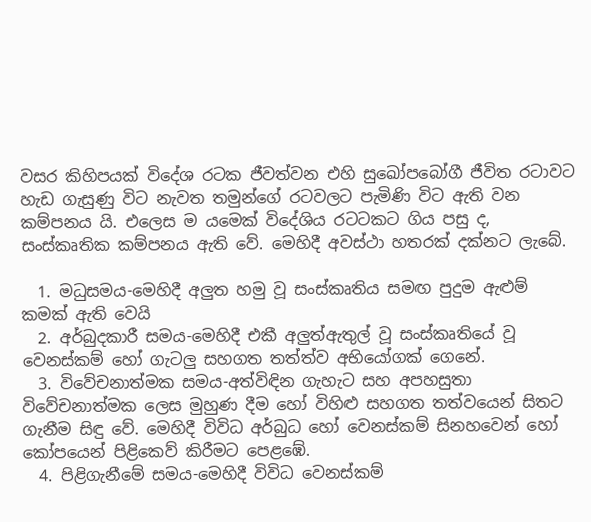වසර කිහිපයක් විදේශ රටක ජීවත්වන එහි සුඛෝපබෝගී ජීවිත රටාවට හැඩ ගැසුණු විට නැවත තමුන්ගේ රටවලට පැමිණි විට ඇති වන කම්පනය යි. එලෙස ම යමෙක් විදේශිය රටටකට ගිය පසු ද, සංස්කෘතික කම්පනය ඇති වේ. මෙහිදී අවස්ථා හතරක් දක්නට ලැබේ.

  1. මධුසමය-මෙහිදී අලුත හමු වූ සංස්කෘතිය සමඟ පුදුම ඇළුම් කමක් ඇති වෙයි
  2. අර්බුදකාරී සමය-මෙහිදී එකී අලුත්ඇතුල් වූ සංස්කෘතියේ වූ වෙනස්කම් හෝ ගැටලු සහගත තත්ත්ව අභියෝගක් ගෙනේ.
  3. විවේචනාත්මක සමය-අත්විඳින ගැහැට සහ අපහසුතා විවේචනාත්මක ලෙස මුහුණ දීම හෝ විහිළු සහගත තත්වයෙන් සිතට ගැනීම සිඳු වේ. මෙහිදී විවිධ අර්බුධ හෝ වෙනස්කම් සිනහවෙන් හෝ කෝපයෙන් පිළිකෙව් කිරීමට පෙළඹේ.
  4. පිළිගැනීමේ සමය-මෙහිදී විවිධ වෙනස්කම්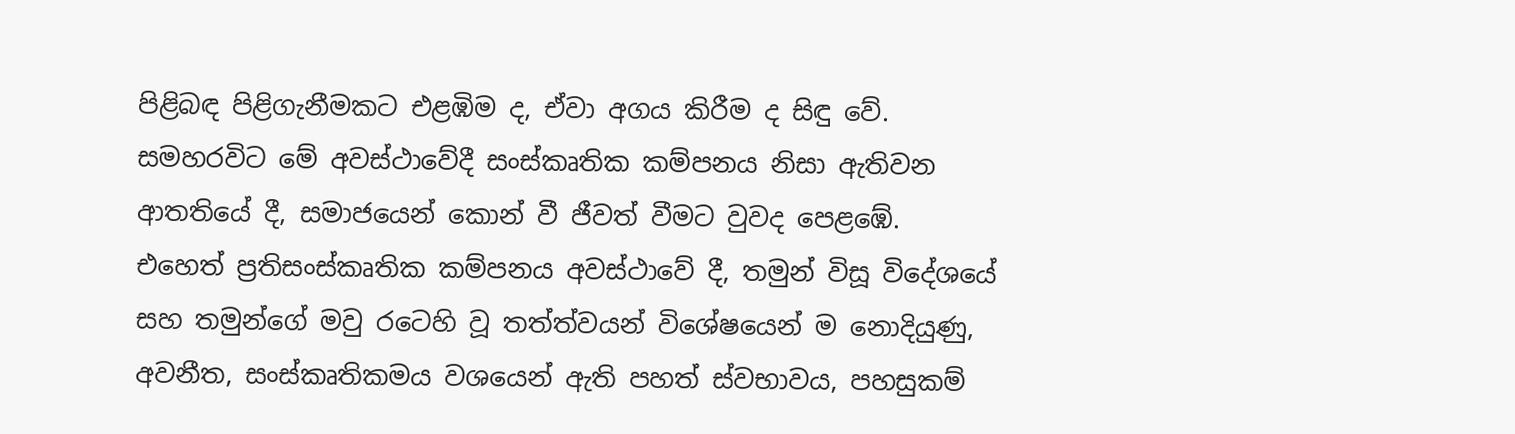පිළිබඳ පිළිගැනීමකට එළඹිම ද, ඒවා අගය කිරීම ද සිඳු වේ. සමහරවිට මේ අවස්ථාවේදී සංස්කෘතික කම්පනය නිසා ඇතිවන ආතතියේ දී, සමාජයෙන් කොන් වී ජීවත් වීමට වුවද පෙළඹේ.
එහෙත් ප්‍රතිසංස්කෘතික කම්පනය අවස්ථාවේ දී, තමුන් විසූ විදේශයේ සහ තමුන්ගේ මවු රටෙහි වූ තත්ත්වයන් විශේෂයෙන් ම නොදියුණු, අවනීත, සංස්කෘතිකමය වශයෙන් ඇති පහත් ස්වභාවය, පහසුකම්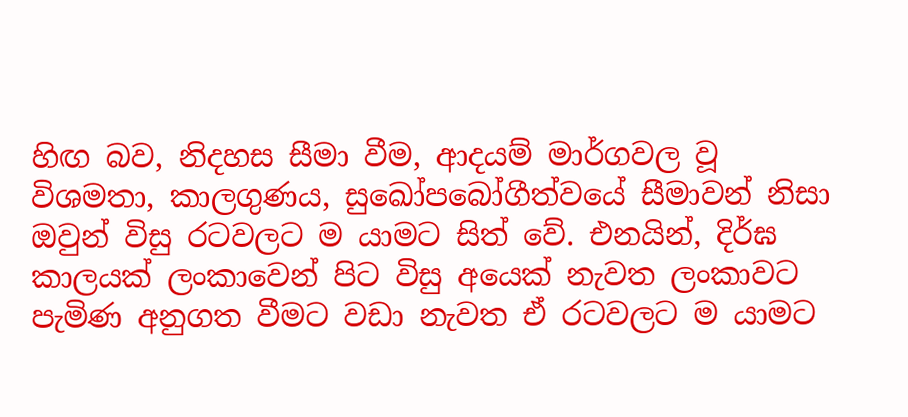හිඟ බව, නිදහස සීමා වීම, ආදයම් මාර්ගවල වූ විශමතා, කාලගුණය, සුඛෝපබෝගීත්වයේ සීමාවන් නිසා ඔවුන් විසු රටවලට ම යාමට සිත් වේ. එනයින්, දිර්ඝ කාලයක් ලංකාවෙන් පිට විසු අයෙක් නැවත ලංකාවට පැමිණ අනුගත වීමට වඩා නැවත ඒ රටවලට ම යාමට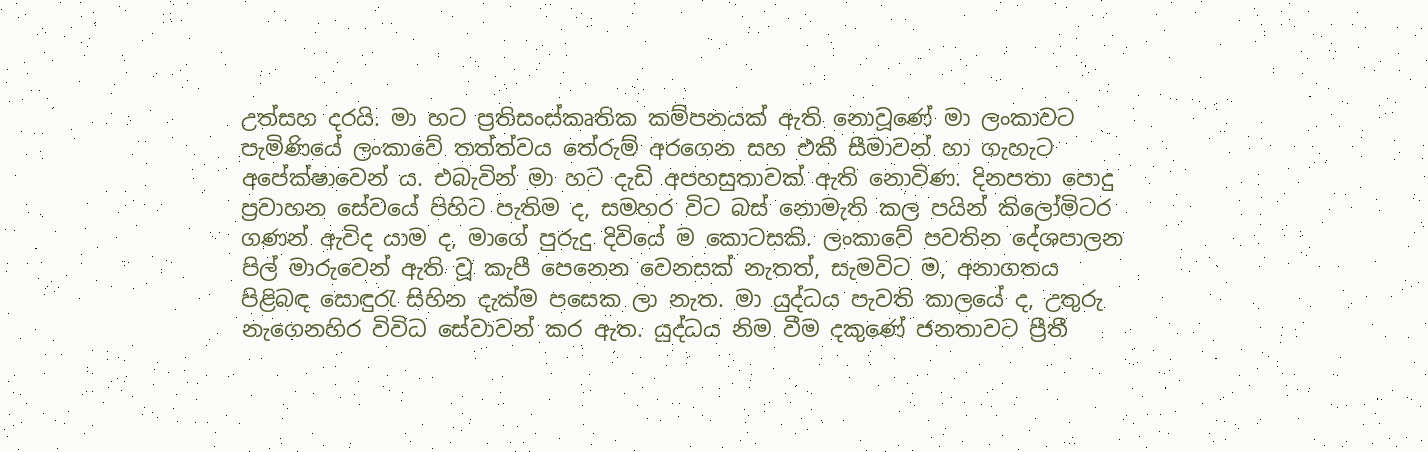උත්සහ දරයි. මා හට ප්‍රතිසංස්කෘතික කම්පනයක් ඇති නොවූණේ මා ලංකාවට පැමිණියේ ලංකාවේ තත්ත්වය තේරුම් අරගෙන සහ එකී සීමාවන් හා ගැහැට අපේක්ෂාවෙන් ය. එබැවින් මා හට දැඩි අපහසුතාවක් ඇති නොවිණ. දිනපතා පොදු ප්‍රවාහන සේවයේ පිහිට පැතිම ද, සමහර විට බස් නොමැති කල පයින් කිලෝමිටර ගණන් ඇවිද යාම ද, මාගේ පුරුදු දිවියේ ම කොටසකි. ලංකාවේ පවතින දේශපාලන පිල් මාරුවෙන් ඇති වූ කැපී පෙනෙන වෙනසක් නැතත්, සැමවිට ම, අනාගතය පිළිබඳ සොඳුරැ සිහින දැක්ම පසෙක ලා නැත. මා යුද්ධය පැවති කාලයේ ද, උතුරු නැගෙනහිර විවිධ සේවාවන් කර ඇත. යුද්ධය නිම වීම දකුණේ ජනතාවට ප්‍රීතී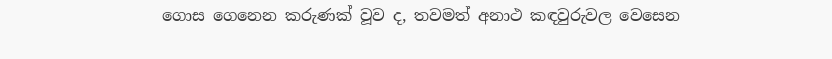ගොස ගෙනෙන කරුණක් වූව ද, තවමත් අනාථ කඳවුරුවල වෙසෙන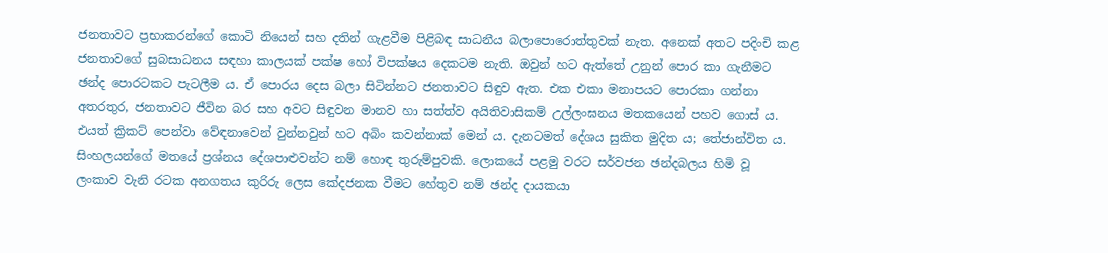ජනතාවට ප්‍රභාකරන්ගේ කොටි නියෙන් සහ දතින් ගැළවීම පිළිබඳ සාධනීය බලාපොරොත්තුවක් නැත. අනෙක් අතට පදිංචි කළ ජනතාවගේ සුබසාධනය සඳහා කාලයක් පක්ෂ හෝ විපක්ෂ‍ය දෙකටම නැති. ඔවුන් හට ඇත්තේ උනුන් පොර කා ගැනීමට ඡන්ද පොරටකට පැටලීම ය. ඒ පොරය දෙස බලා සිටින්නට ජනතාවට සිඳුව ඇත. එක එකා මනාපයට පොරකා ගන්නා අතරතුර, ජනතාවට ජීවින බර සහ අවට සිඳුවන මානව හා සත්ත්ව අයිතිවාසිකම් උල්ලංඝනය මතකයෙන් පහව ගොස් ය. එයත් ක්‍රිකට් පෙන්වා වේඳනාවෙන් වුන්නවුන් හට අබිං කවන්නාක් මෙන් ය. දැනටමත් දේශය සුකිත මුදිත ය; තේජාන්විත ය. සිංහලයන්ගේ මතයේ ප්‍රශ්නය දේශපාළුවන්ට නම් හොඳ තුරුම්පුවකි. ලොකයේ පළමු වරට සර්වජන ඡන්දබලය හිමි වූ ලංකාව වැනි රටක අනගතය කුරිරු ලෙස කේදජනක වීමට හේතුව නම් ඡන්ද දායකයා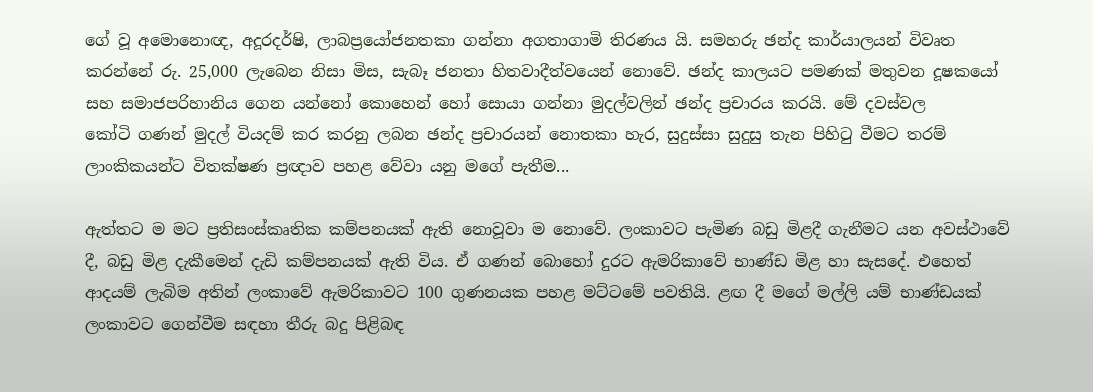ගේ වූ අමොනොඥ, අදූරදර්ෂි, ලාබප්‍රයෝජනතකා ගන්නා අගතාගාමි තිරණය යි. සමහරු ඡන්ද කාර්යාලයන් විවෘත කරන්නේ රු. 25,000 ලැබෙන නිසා මිස, සැබෑ ජනතා හිතවාදීත්වයෙන් නොවේ. ඡන්ද කාලයට පමණක් මතුවන දූෂකයෝ සහ සමාජපරිහානිය ගෙන යන්නෝ කොහෙන් හෝ සොයා ගන්නා මුදල්වලින් ඡන්ද ප්‍රචාරය කරයි. මේ දවස්වල කෝටි ‍ගණන් මුදල් වියදම් කර කරනු ලබන ඡන්ද ප්‍රචාරයන් නොතකා හැර, සුදුස්සා සුදුසු තැන පිහිටු වීමට තරම් ලාංකිකයන්ට විතක්ෂණ ප්‍රඥාව පහළ වේවා යනු මගේ පැතීම...

ඇත්තට ම මට ප්‍රතිසංස්කෘතික කම්පනයක් ඇති නොවූවා ම නොවේ. ලංකා‍වට පැමිණ බඩු මිළදී ගැනීමට යන අවස්ථාවේ දී, බඩු මිළ දැකීමෙන් දැඩි කම්පනයක් ඇති විය. ඒ ගණන් බොහෝ දුරට ඇමරිකාවේ භාණ්ඩ මිළ හා සැසදේ. එහෙත් ආදයම් ලැබිම අතින් ලංකාවේ ඇමරිකාවට 100 ගුණනයක පහළ මට්ටමේ පවතියි. ළඟ දී මගේ මල්ලි යම් භාණ්ඩයක් ලංකාවට ගෙන්වීම සඳහා තීරු බදු පිළිබඳ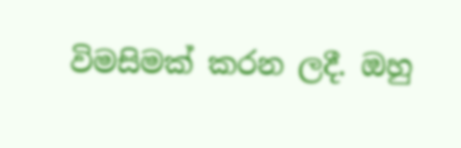විමසිමක් කරන ලදී. ඔහු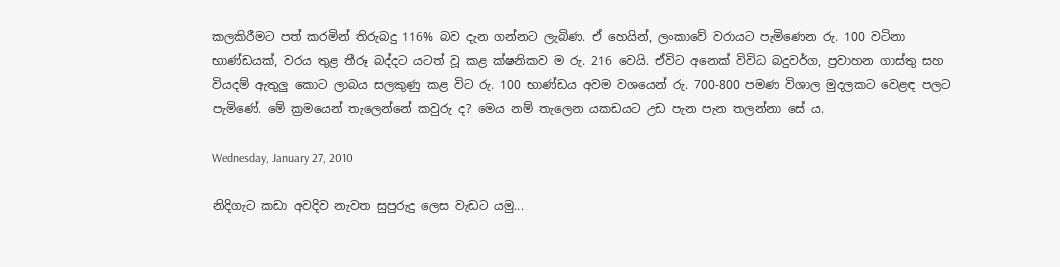කලකිරීමට පත් කරමින් තිරුබදු 116% බව දැන ගන්නට ලැබිණ. ඒ හෙයින්, ලංකාවේ වරායට පැමිණෙන රු. 100 වටිනා භාණ්ඩයක්, වරය තුළ තීරූ බද්දට යටත් වූ කළ ක්ෂනික‍ව ම රු. 216 වෙයි. ඒවිට අනෙක් විවිධ බදුවර්ග, ප්‍රවාහන ගාස්තු සහ වියදම් ඇතුලු කොට ලාබය සලකුණු කළ විට රු. 100 භාණ්ඩය අවම වශයෙන් රු. 700-800 පමණ විශාල මුදලකට වෙළඳ පලට පැමිණේ. මේ ක්‍රමයෙන් තැලෙන්නේ කවුරු ද? මෙය නම් තැලෙන යකඩයට උඩ පැන පැන තලන්නා සේ ය.

Wednesday, January 27, 2010

නිදිගැට කඩා අවදිව නැවත සුපුරුදු ලෙස වැඩට යමු...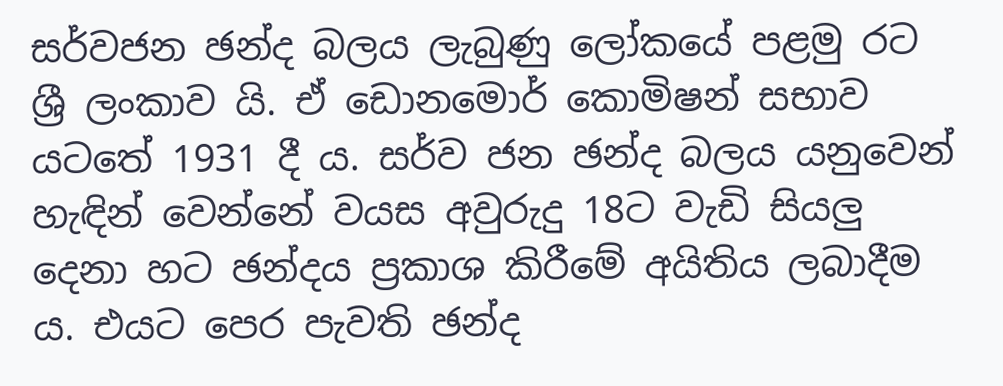සර්වජන ඡන්ද බලය ලැබුණු ‍ලෝකයේ පළමු රට ශ්‍රී ලංකා‍ව යි. ඒ ඩොනමොර් කොමිෂන් සභාව යටතේ 1931 දී ය. සර්ව ජන ඡන්ද බලය යනුවෙන් හැඳින් වෙන්නේ වයස අවුරුදු 18ට වැඩි සියලු දෙනා හට ඡන්දය ප්‍රකාශ කිරීමේ අයිතිය ලබාදීම ය. එයට පෙර පැවති ඡන්ද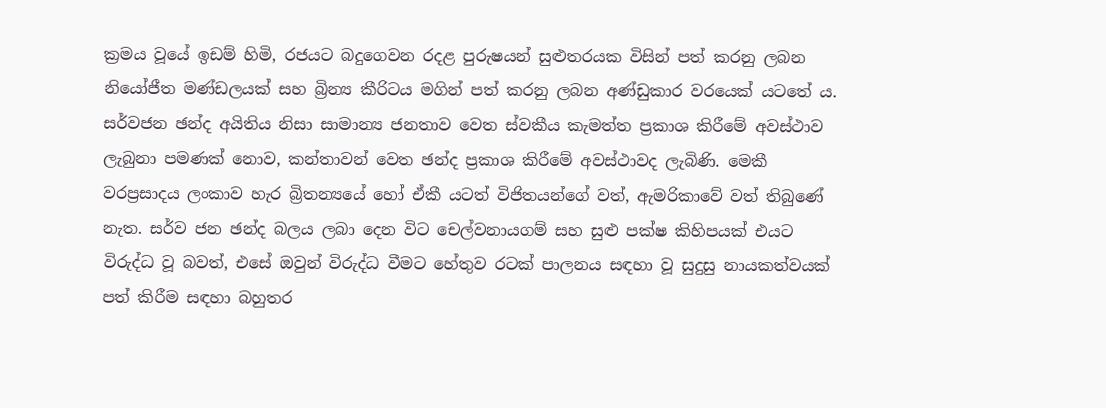ක්‍රමය වූයේ ඉඩම් හිමි, රජයට බදුගෙවන රදළ පුරුෂයන් සුළුතරයක විසින් පත් කරනු ලබන නියෝජීත මණ්ඩලයක් සහ බ්‍රින්‍ය කීරිටය මගින් පත් කරනු ලබන අණ්ඩුකාර වරයෙක් යටතේ ය. සර්වජන ඡන්ද අයිතිය නිසා සාමාන්‍ය ජනතාව වෙත ස්වකීය කැමත්ත ප්‍රකාශ කිරීමේ අවස්ථාව ලැබුනා පමණක් නොව, කන්තාවන් වෙත ඡන්ද ප්‍රකාශ කිරීමේ අවස්ථාවද ලැබිණි. මෙකී වරප්‍රසාදය ලංකාව හැර බ්‍රිතන්‍යයේ හෝ ඒකී යටත් විජිතයන්ගේ වත්, ඇමරිකාවේ වත් තිබුණේ නැත. සර්ව ජන ඡන්ද බලය ලබා දෙන විට චෙල්වනායගම් සහ සුළු පක්ෂ කිහිපයක් එයට විරුද්ධ වූ බවත්, එසේ ඔවුන් විරුද්ධ වීමට හේතුව රටක් පාලනය සඳහා වූ සුදුසු නායකත්වයක් පත් කිරීම සඳහා බහුතර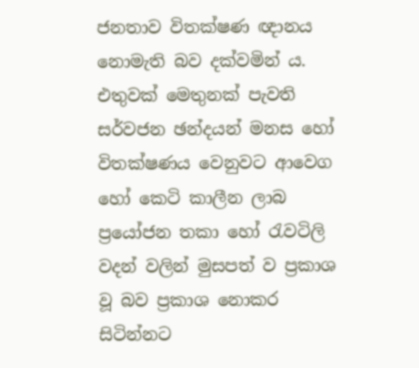ජනතාව විතක්ෂණ ඥානය නොමැති බව දක්වමින් ය. එතුවක් මෙතුනක් පැවති සර්වජන ඡන්දයන් මනස හෝ විතක්ෂණය වෙනුවට ආවෙග හෝ කෙටි කාලීන ලාබ ප්‍රයෝජන තකා හෝ රැවටිලි වදන් වලින් මුසපත් ව ප්‍රකාශ වූ බව ප්‍රකාශ නොකර සිටින්නට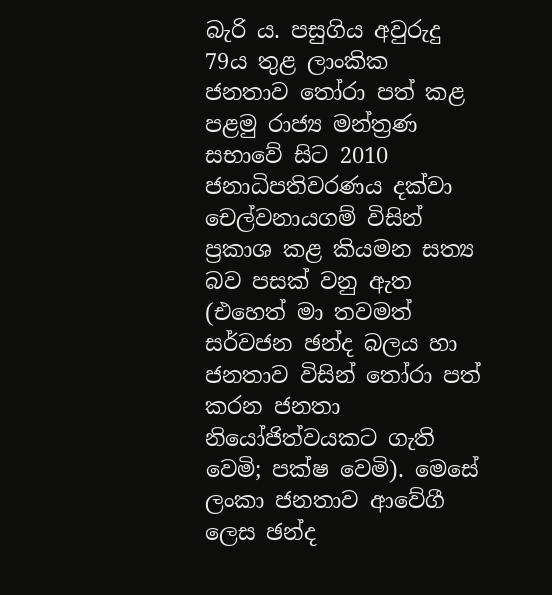බැරි ය. පසුගිය අවුරුදු 79ය තුළ ලාංකික ජනතාව තෝරා පත් කළ පළමු රාජ්‍ය මන්ත්‍රණ සභාවේ සිට 2010 ජනාධිපතිවරණය දක්වා චෙල්වනායගම් විසින් ප්‍රකාශ කළ කියමන සත්‍ය බව පසක් වනු ඇත (එහෙත් මා තවමත් සර්වජන ඡන්ද බලය හා ජනතාව විසින් තෝරා පත් කරන ජනතා නියෝජිත්වයකට ගැති වෙමි; පක්ෂ වෙමි). මෙසේ ලංකා ජනතාව ආවේගී ලෙස ඡන්ද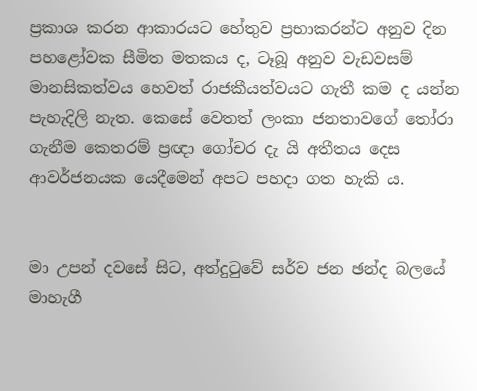ප්‍රකාශ කරන ආකාරයට හේතුව ප්‍රභාකරන්ට අනුව දින පහළෝවක සීමිත මතකය ද, ටෑබූ අනුව වැඩවසම් මානසිකත්වය හෙවත් රාජකීයත්වයට ගැතී කම ද යන්න පැහැදිලි නැත. කෙසේ වෙතත් ලංකා ජනතාවගේ තෝරා ගැනීම කෙතරම් ප්‍රඥා ගෝචර දැ යි අතීතය දෙස ආවර්ජනයක යෙදීමෙන් අපට පහදා ගත හැකි ය.


මා උපන් දවසේ සිට, අත්දුටුවේ සර්ව ජන ඡන්ද බලයේ මාහැගී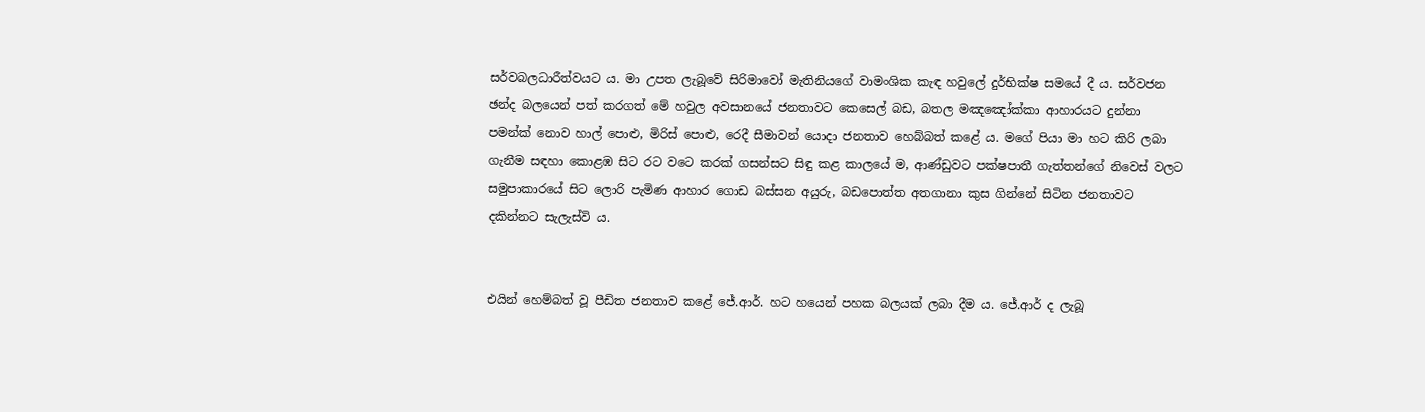සර්වබලධාරීත්වයට ය. මා උපත ලැබූවේ සිරි‍මාවෝ මැතිනියගේ වාමංශික කැඳ හවුලේ දුර්භික්ෂ සමයේ දී ය. සර්වජන ඡන්ද බලයෙන් පත් කරගත් මේ හවුල අවසානයේ ජනතාවට කෙසෙල් බඩ, බතල ම‍ඤඤෝක්කා ආහාරයට දුන්නා පමන්ක් නොව හාල් පොළු, මිරිස් පොළු, රෙදී සීමාවන් යොදා ජනතාව හෙබ්බත් ‍කළේ ය. මගේ පියා මා හට කිරි ලබා ගැනීම සඳහා කොළඹ සිට රට වටෙ කරක් ගසන්සට සිඳු කළ කාලයේ ම, ආණ්ඩුවට පක්ෂපාතී ගැත්තන්ගේ නිවෙස් වලට සමුපාකාරයේ සිට ලොරි පැමිණ ආහාර ගොඩ බස්සන අයුරු, බඩපොත්ත අතගානා කුස ගින්නේ සිටින ජනතාවට දකින්නට සැලැස්වි ය.


එයින් හෙම්බත් වූ පීඩිත ජනතාව කළේ ජේ.ආර්. හට හයෙන් පහක බලයක් ලබා දීම ය. ජේ.ආර් ද ලැබූ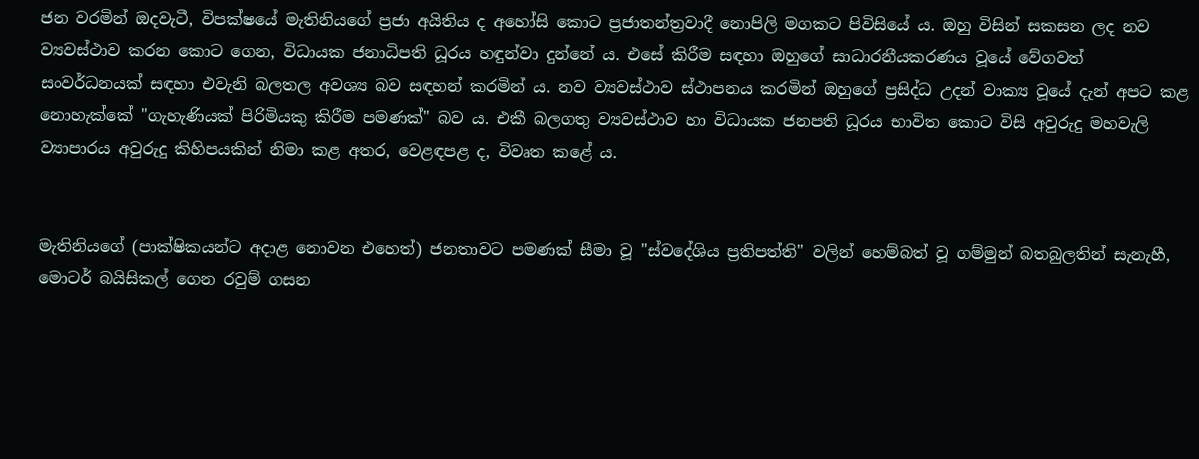ජන වරමින් ඔදවැටී, විපක්ෂයේ මැතිනියගේ ප්‍රජා අයිතිය ද අහෝසි කොට ප්‍රජාතන්ත්‍රවාදී නොපිලි මගකට පිවිසියේ ය. ඔහු විසින් සකසන ලද නව ව්‍යවස්ථාව කරන කොට ගෙන, විධායක ජනාධිපති ධූරය හඳුන්වා දුන්නේ ය. එසේ කිරීම සඳහා ඔහුගේ සාධාරනීයකරණය වූයේ වේගවත් සංවර්ධනයක් සඳහා එවැනි බලතල අවශ්‍ය බව සඳහන් කරමින් ය. නව ව්‍යවස්ථාව ස්ථාපනය කරමින් ඔහු‍ගේ ප්‍රසිද්ධ උදන් වාක්‍ය වූයේ දැන් අපට කළ නොහැක්කේ "ගැහැණියක් පිරිමියකු කිරීම පමණක්" බව ය. එකී බලගතු ව්‍යවස්ථාව හා විධායක ජනපති ධූරය භාවිත කොට විසි අවුරුදු මහවැලි ව්‍යාපාරය අවුරුදු කිහිපයකින් නිමා කළ අතර, වෙළඳපළ ද, විවෘත කළේ ය.


මැතිනියගේ (පාක්ෂිකයන්ට අදාළ නොවන එහෙත්) ජනතාවට පමණක් සීමා‍ වූ "ස්වදේශිය ප්‍රතිපත්ති" වලින් හෙම්බත් වූ ගම්මුන් බතබුලතින් සැනැහී, මොටර් බයිසිකල් ගෙන රවුම් ගසන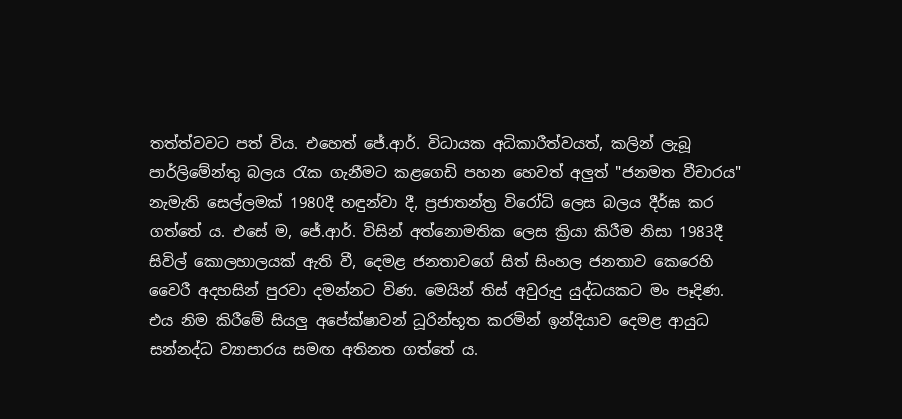තත්ත්වවට පත් විය. එහෙත් ජේ.ආර්. විධායක අධිකාරීත්වයත්, කලින් ලැබූ පාර්ලිමේන්තු බලය රැක ගැනීමට කළගෙඩි පහන හෙවත් අලුත් "ජනමත වීචාරය" නැමැති සෙල්ලමක් 1980දී හඳුන්වා දී, ප්‍රජාතන්ත්‍ර විරෝධි ලෙස බලය දීර්ඝ කර ගත්තේ ය. එසේ ම, ජේ.ආර්. විසින් අත්නොමතික ලෙස ක්‍රියා කිරීම නිසා 1983දී සිවිල් කොලහාලයක් ඇති වී, දෙමළ ජනතාවගේ සිත් සිංහල ජනතාව කෙරෙහි වෛරී අදහසින් පුරවා දමන්නට විණ. මෙයින් තිස් අවුරුදු යුද්ධයකට මං පෑදිණ. එය නිම කිරීමේ සියලු අපේක්ෂාවන් ධූරින්භූත කරමින් ඉන්දියාව දෙමළ ආයුධ සන්නද්ධ ව්‍යාපාරය සමඟ අතිනත ගත්තේ ය.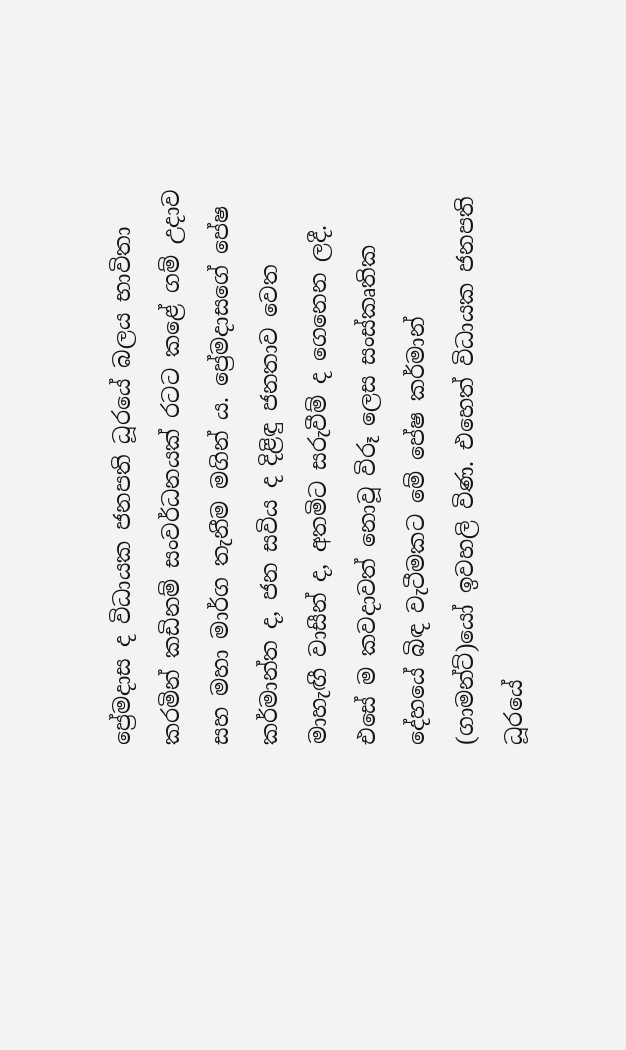ප්‍රේමදාස ද විධායක ජනපති ධූරයේ බලය භාවිතා කරමින් කඩිනම් සංවර්ධනයක් රටට කළේ ගම් උදාව සහ මහා මාර්ග තැනීම මගින් ය. ප්‍රේමදාසගේ පේෂ කර්මාන්ත ද, ජන සවිය ද දිළිඳු ජනතාව වෙත මාහැඟී වාසීන් ද, අතමිට සරුවීම් ද ගෙනෙන ලදී. එසේ ම කවදාවත් නොවූ විරූ ලෙස සංස්කෘතික දේහයේ බිඳ වැටීමකට මේ පේෂ කර්මාන් (ගාමන්ට්)යෝ ඉවහලි විණ. එහෙත් විධායක ජනපති ධූරයේ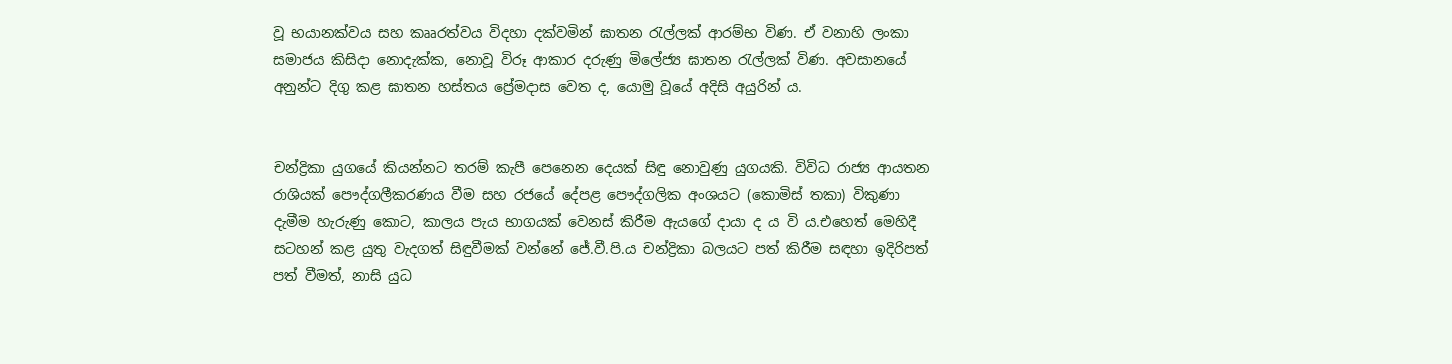වූ භයානක්වය සහ කෲරත්වය විදහා දක්වමින් ඝාතන රැල්ලක් ආරම්භ විණ. ඒ වනාහි ලංකා සමාජය කිසිදා නොදැක්ක, නොවූ විරූ ආකාර දරුණු මිලේජ්‍ය ඝාතන රැල්ලක් විණ. අවසානයේ අනුන්ට දිගු කළ ඝාතන හස්තය ප්‍රේමදාස වෙත ද, යොමු වූයේ අදිසි අයුරින් ය.


චන්ද්‍රිකා යුගයේ කියන්නට තරම් කැපී පෙනෙන දෙයක් සිඳු නොවුණු යුගයකි. විවිධ රාජ්‍ය ආයතන රාශියක් පෞද්ගලීකරණය වීම සහ රජයේ දේපළ පෞද්ගලික අංශයට (කොමිස් තකා) විකුණා දැමීම හැරුණු කොට, කාලය පැය භාගයක් වෙනස් කිරීම ඇයගේ දායා ද ය වි ය.එහෙත් මෙහිදී සටහන් කළ යුතු වැදගත් සිඳුවීමක් වන්නේ ජේ.වී.පි.ය චන්ද්‍රිකා බලයට පත් කිරීම සඳහා ඉදිරිපත් පත් වීමත්, නාසි යුධ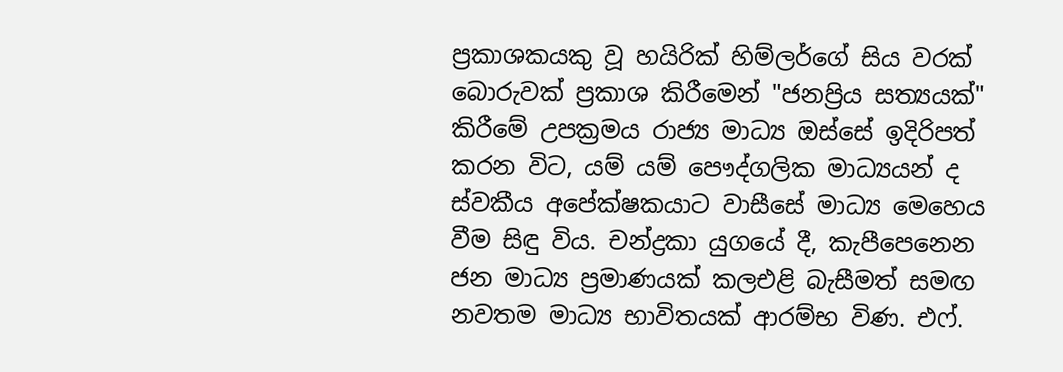ප්‍රකාශකයකු වූ හයිරික් හිම්ලර්ගේ සිය වරක් බොරුවක් ප්‍රකාශ කිරීමෙන් "ජනප්‍රිය සත්‍යයක්" කිරීමේ උපක්‍රමය රාජ්‍ය මාධ්‍ය ඔස්සේ ඉදිරිපත් කරන විට, යම් යම් පෞද්ගලික මාධ්‍යයන් ද ස්වකීය අපේක්ෂකයාට වාසීසේ මාධ්‍ය මෙහෙය වීම සිඳු විය. චන්ද්‍රකා යුගයේ දී, කැපීපෙනෙන ජන මාධ්‍ය ප්‍රමාණයක් කලඑළි බැසීමත් සමඟ නවතම මාධ්‍ය භාවිතයක් ආරම්භ විණ. එෆ්.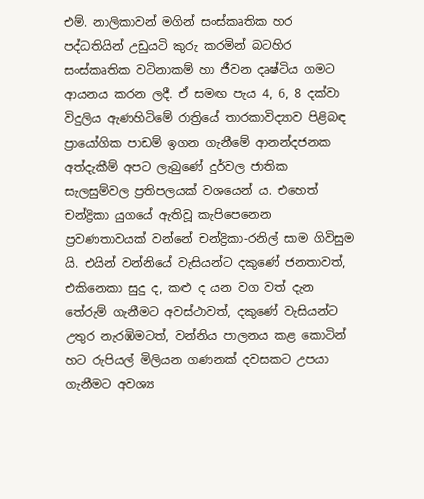එම්. නාලිකාවන් මගින් සංස්කෘතික හර පද්ධතියින් උඩුයටි කුරු කරමින් බටහිර සංස්කෘතික වටිනාකම් හා ජීවන දෘෂ්ටිය ගමට ආයනය කරන ලදී. ඒ සමඟ පැය 4, 6, 8 දක්වා විදුලිය ඇණහිටිමේ රාත්‍රියේ තාරකාවිද්‍යාව පිළිබඳ ප්‍රායෝගික පාඩම් ඉගන ගැනීමේ ආනන්දජනක අත්දැකීම් අපට ලැබුණේ දුර්වල ජාතික සැලසුම්වල ප්‍රතිපලයක් වශයෙන් ය. එහෙත් චන්ද්‍රිකා යුගයේ ඇතිවූ කැපිපෙනෙන ප්‍රවණතාවයක් වන්නේ චන්ද්‍රිකා-රනිල් සාම ගිවිසුම යි. එයින් වන්නියේ වැසියන්ට දකුණේ ජනතාවත්, එකිනෙකා සුදු ද, කළු ද යන වග වත් දැන තේරුම් ගැනීමට අවස්ථාවත්, දකුණේ වැසියන්ට උතුර නැරඹිමටත්, වන්නිය පාලනය කළ කොටින් හට රුපියල් මිලියන ගණනක් දවසකට උපයා ගැනීමට අවශ්‍ය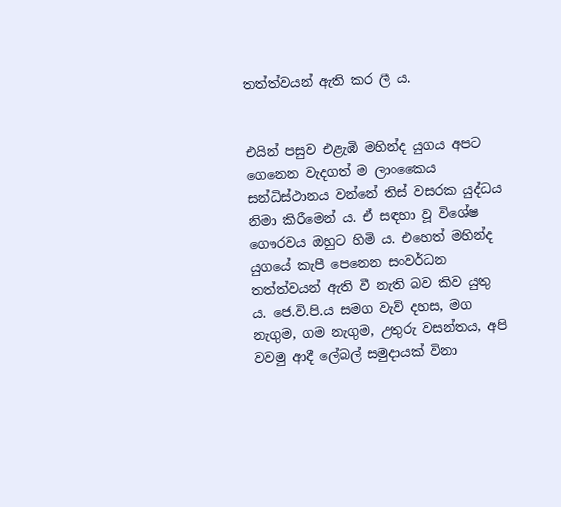තත්ත්වයන් ඇති කර ලී ය.


එයින් පසුව එළැඹි මහින්ද යුගය අපට ගෙනෙන වැදගත් ම ලාංකෛය සන්ධිස්ථානය වන්නේ තිස් වසරක යුද්ධය නිමා කිරීමෙන් ය. ඒ සඳහා වූ විශේෂ ගෞරවය ඔහුට හිමි ය. එහෙත් මහින්ද යුගයේ කැපී පෙනෙන සංවර්ධන තත්ත්වයන් ඇති වී නැති බව කිව යුතු ය. ජෙ.වි.පි.ය සමග වැව් දහස, මග නැගුම, ගම නැගුම, උතුරු වසන්තය, අපි වවමු ආදී ලේබල් සමුදායක් විනා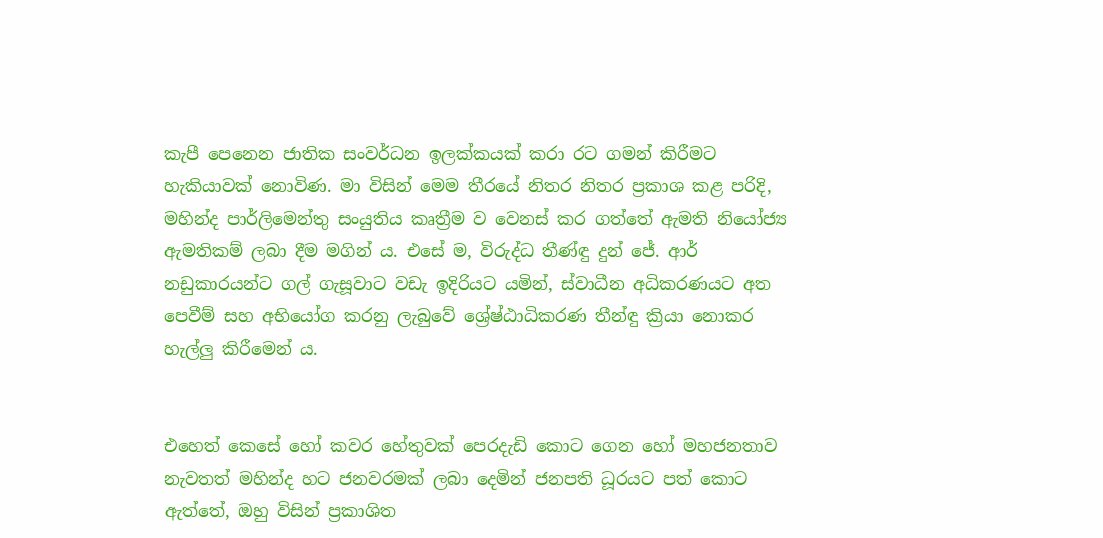කැපී පෙනෙන ජාතික සංවර්ධන ඉලක්කයක් කරා රට ගමන් කිරීමට හැකියාවක් නොවිණ. මා විසින් මෙම තීරයේ නිතර නිතර ප්‍රකාශ කළ පරිදි, මහින්ද පාර්ලිමෙන්තු සංයුතිය කෘත්‍රීම ව වෙනස් කර ගත්තේ ඇමති නියෝජ්‍ය ඇමතිකම් ලබා දීම මගින් ය. එසේ ම, විරුද්ධ තීණ්ඳු දුන් ජේ. ආර් නඩුකාරයන්ට ගල් ගැසූවාට වඩැ ඉදිරියට යමින්, ස්වාධීන අධිකරණයට අත පෙවීම් සහ අභියෝග කරනු ලැබුවේ ශ්‍රේෂ්ඨාධිකරණ තීන්ඳු ක්‍රියා නොකර හැල්ලු කිරීමෙන් ය.


එහෙත් කෙසේ හෝ කවර හේතුවක් පෙරදැඩි කොට ගෙන හෝ මහජනතාව නැවතත් මහින්ද හට ජනවරමක් ලබා දෙමින් ජනපති ධූරයට පත් කොට ඇත්තේ, ඔහු විසින් ප්‍රකාශිත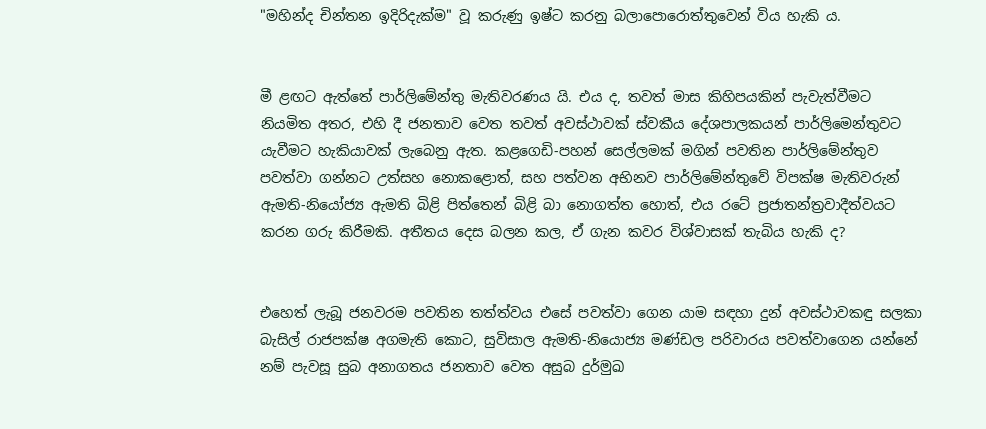"මහින්ද චින්තන ඉදිරිදැක්ම" වූ කරුණු ඉෂ්ට කරනු බලාපොරොත්තුවෙන් විය හැකි ය.


මී ළඟට ඇත්තේ පාර්ලිමේන්තු මැතිවරණය යි. එය ද, තවත් මාස කිහිපයකින් පැවැත්වීමට නියමිත අතර, එහි දී ජනතාව වෙත තවත් අවස්ථාවක් ස්වකීය දේශපාලකයන් පාර්ලිමෙන්තුවට යැවීමට හැකියාවක් ලැබෙනු ඇත. කළගෙඩි-පහන් සෙල්ලමක් මගින් පවතින පාර්ලිමේන්තුව පවත්වා ගන්නට උත්සහ නොකළොත්, සහ පත්වන අභිනව පාර්ලිමේන්තුවේ විපක්ෂ මැතිවරුන් ඇමති-නියෝජ්‍ය ඇමති බිළි පිත්තෙන් බිළි බා නොගත්ත හොත්, එය රටේ ප්‍රජාතන්ත්‍රවාදීත්වයට කරන ගරු කිරීමකි. අතීතය දෙස බලන කල, ඒ ගැන කවර විශ්වාසක් තැබිය හැකි ද?


එහෙත් ලැබූ ජනවරම පවතින තත්ත්වය එසේ පවත්වා ගෙන යාම සඳහා දුන් අවස්ථාවකඳු සලකා බැසිල් රාජපක්ෂ අගමැති කොට, සුවිසාල ඇමති-නියොජ්‍ය මණ්ඩල පරිවාරය පවත්වාගෙන යන්නේ නම් පැවසූ සුබ අනාගතය ජනතාව වෙත අසුබ දුර්මුඛ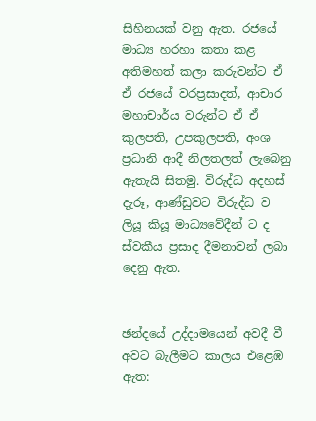සිහිනයක් වනු ඇත. රජයේ මාධ්‍ය හරහා කතා කළ අතිමහත් කලා කරුවන්ට ඒ ඒ රජයේ වරප්‍රසාදත්, ආචාර මහාචාර්ය වරුන්ට ඒ ඒ කුලපති, උපකුලපති, අංශ ප්‍රධානි ආදී නිලතලත් ලැබෙනු ඇතැයි සිතමු. විරුද්ධ අදහස් දැරූ, ආණ්ඩුවට විරුද්ධ ව ලියූ කියූ මාධ්‍යවේදීන් ට ද ස්වකීය ප්‍රසාද දීමනාවන් ලබා දෙනු ඇත.


ඡන්දයේ උද්දාමයෙන් අවදී වී අවට බැලීමට කාලය එළෙඹ ඇත: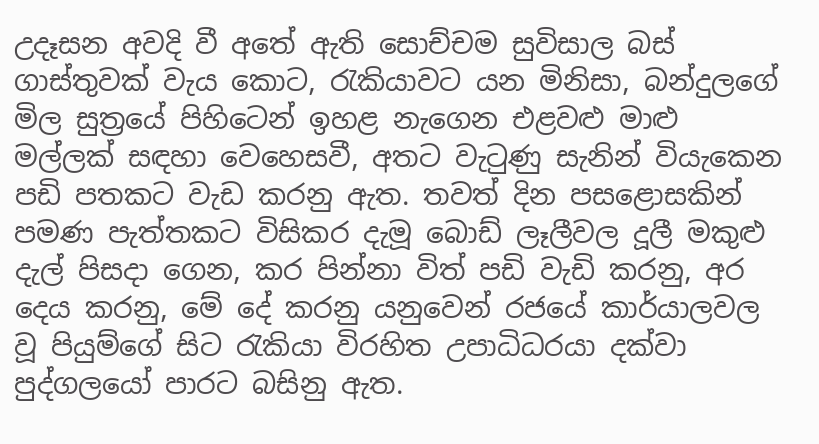උදෑසන අවදි වී අතේ ඇති සොච්චම සුවිසාල බස් ගාස්තුවක් වැය කොට, රැකියාවට යන මිනිසා, බන්දුලගේ මිල සුත්‍රයේ පිහිටෙන් ඉහළ නැගෙන එළවළු මාළු මල්ලක් සඳහා වෙහෙසවී, අතට වැටුණු සැනින් වියැකෙන පඩි පතකට වැඩ කරනු ඇත. තවත් දින පසළොසකින් පමණ පැත්තකට විසිකර දැමූ බොඩ් ලෑලීවල දූලී මකුළු දැල් පිසදා ගෙන, කර පින්නා විත් පඩි වැඩි කරනු, අර දෙය කරනු, මේ දේ කරනු යනුවෙන් රජයේ කාර්යාලවල වූ පියුම්ගේ සිට රැකියා විරහිත උපාධිධරයා දක්වා පුද්ගලයෝ පාරට බසිනු ඇත.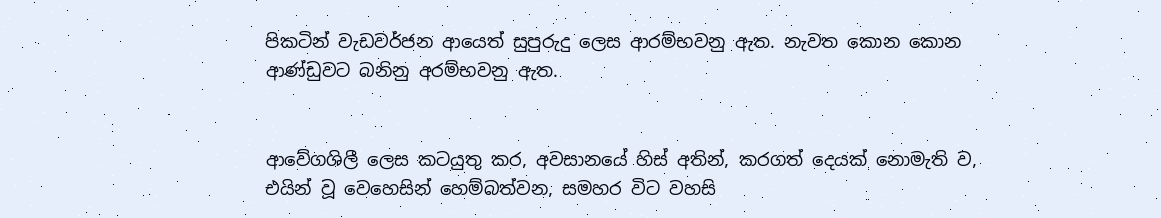පිකටින් වැඩවර්ජන ආයෙත් සුපුරුදු ලෙස ආරම්භවනු ඇත. නැවත කොන කොන ආණ්ඩුවට බනිනු අරම්භවනු ඇත.


ආවේගශිලී ලෙස කටයුතු කර, අවසානයේ හිස් අතින්, කරගත් දෙයක් නොමැති ව, එයින් වූ වෙහෙසින් හෙම්බත්වන, සමහර විට වහසි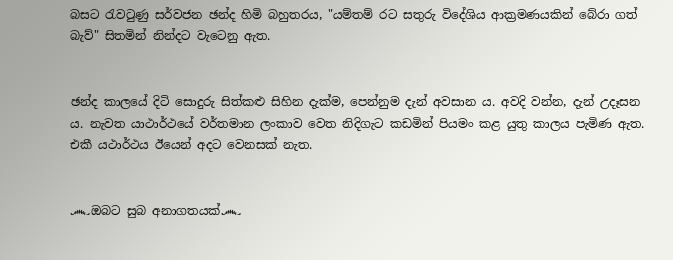බසට රැවටුණු සර්වජන ඡන්ද හිමි බහුතරය, "යම්තම් රට සතුරු විදේශිය ආක්‍රමණයකින් බේරා ගත් බැව්" සිතමින් නින්දට වැටෙනු ඇත.


ඡන්ද කාලයේ දිටි සොදුරු සිත්කළු සිහින දැක්ම, පෙන්නුම දැන් අවසාන ය. අවදි වන්න, දැන් උදෑසන ය. නැවත යාථාර්ථයේ වර්තමාන ලංකාව වෙත නිදිගැට කඩමින් පියමං කළ යුතු කාලය පැමිණ ඇත. එකී යථාර්ථය ඊයෙන් අදට වෙනසක් නැත.


෴ඔබට සුබ අනාගතයක්෴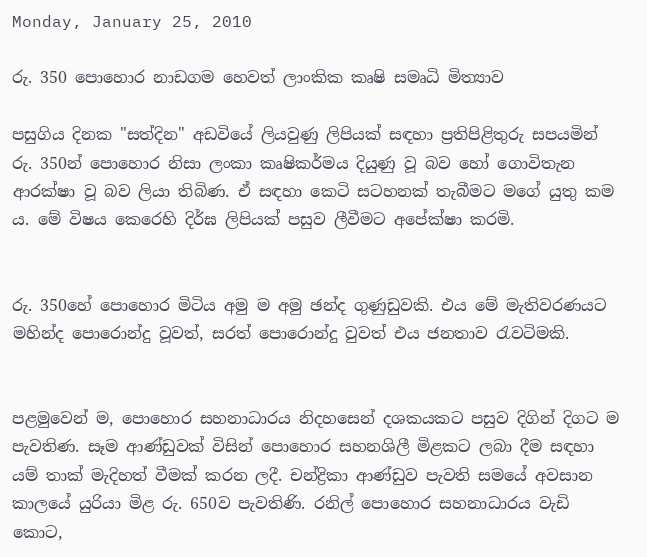Monday, January 25, 2010

රු. 350 පොහොර නාඩගම හෙවත් ලාංකික කෘෂි සමෘධි මිත්‍යාව

පසුගිය දිනක "සත්දින" අඩවියේ ලියවුණු ලිපියක් සඳහා ප්‍රතිපිළිතුරු සපයමින් රු. 350න් පොහොර නිසා ලංකා කෘෂිකර්මය දියුණු වූ බව හෝ ගොවිතැන ආරක්ෂා වූ බව ලියා තිබිණ. ඒ සඳහා කෙටි සටහනක් තැබීමට මගේ යුතු කම ය. මේ විෂය කෙරෙහි දිර්ඝ ලිපියක් පසුව ලීවීමට අපේක්ෂා කරමි.


රු. 350හේ පොහොර මිටිය අමු ම අමු ඡන්ද ගුණුඩුවකි. එය මේ මැතිවරණයට මහින්ද පොරොන්දු වූවත්, සරත් පොරොන්දු වුවත් එය ජනතාව රැවටිමකි.


පළමුවෙන් ම, පොහොර සහනාධාරය නිදහසෙන් දශකයකට පසුව දිගින් දිගට ම පැවතිණ. සෑම ආණ්ඩුවක් විසින් පොහොර සහනශිලී මිළකට ලබා දීම සඳහා යම් තාක් මැදිහත් වීමක් කරන ලදී. චන්ද්‍රිකා ආණ්ඩුව පැවති සමයේ අවසාන කාලයේ යුරියා මිළ රු. 650ව පැවතිණි. රනිල් පොහොර සහනාධාරය වැඩි කොට,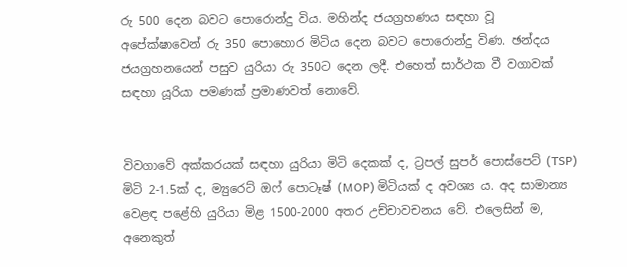රු 500 දෙන බවට පොරොන්දු විය. මහින්ද ජයග්‍රහණය සඳහා වූ අපේක්ෂාවෙන් රු 350 පොහොර මිටිය දෙන බවට පොරොන්දු විණ. ඡන්දය ජයග්‍රහනයෙන් පසුව යුරියා රු 350ට දෙන ලදී. එහෙත් සාර්ථක වී වගාවක් සඳහා යූරියා පමණක් ප්‍රමාණවත් නොවේ.


විවගාවේ අක්කරයක් සඳහා යුරියා මිටි දෙකක් ද, ට්‍රපල් සුපර් පොස්පෙට් (TSP) මිටි 2-1.5ක් ද, ම්‍යුරෙට් ඔෆ් පොටෑෂ් (MOP) මිටියක් ද අවශ්‍ය ය. අද සාමාන්‍ය වෙළඳ පළේහි යුරියා මිළ 1500-2000 අතර උච්චාවචනය වේ. එලෙසින් ම, අනෙකුත්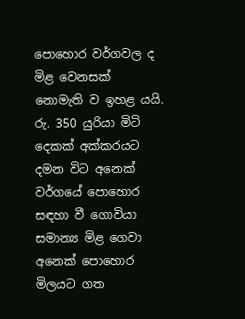පොහොර වර්ගවල ද මිළ වෙනසක් නොමැති ව ඉහළ යයි. රු. 350 යුරියා මිටි දෙකක් අක්කරයට දමන විට අනෙක් වර්ගයේ පොහොර සඳහා වී ගොවියා සමාන්‍ය මිළ ගෙවා අනෙක් පොහොර මිලයට ගත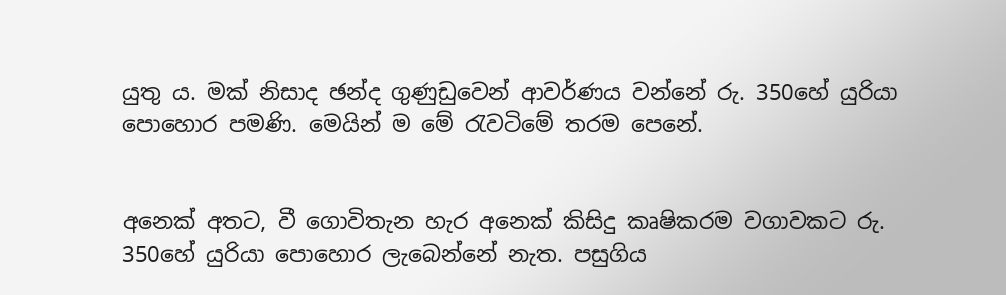යුතු ය. මක් නිසාද ඡන්ද ගුණුඩුවෙන් ආවර්ණය වන්නේ රු. 350හේ යුරියා පොහොර පමණි. මෙයින් ම මේ රැවටිමේ තරම පෙනේ.


අනෙක් අතට, වී ගොවිතැන හැර අනෙක් කිසිදු කෘෂිකරම වගාවකට රු. 350හේ යුරියා පොහොර ලැබෙන්නේ නැත. පසුගිය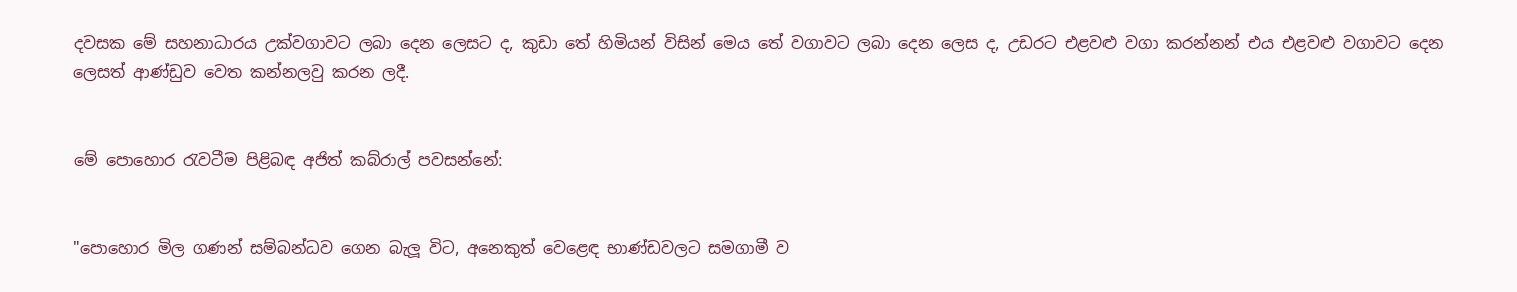දවසක මේ සහනාධාරය උක්වගාවට ලබා දෙන ලෙසට ද, කුඩා තේ හිමියන් විසින් මෙය තේ වගාවට ලබා දෙන ලෙස ද, උඩරට එළවළු වගා කරන්නන් එය එළවළු වගාවට දෙන ලෙසත් ආණ්ඩුව වෙත කන්නලවු කරන ලදී.


මේ පොහොර රැවටීම පිළිබඳ අජිත් කබ්රාල් පවසන්නේ:


"පොහොර මිල ගණන් සම්බන්ධව ගෙන බැලූ විට, අනෙකුත් වෙළෙඳ භාණ්ඩවලට සමගාමී ව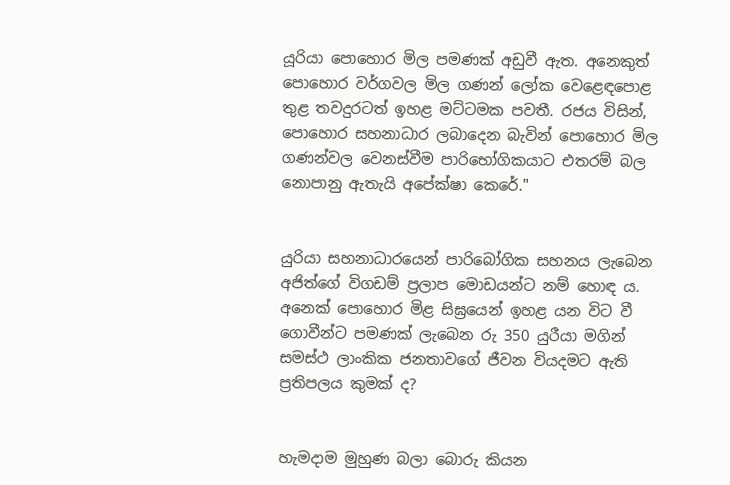යූරියා පොහොර මිල පමණක් අඩුවී ඇත. අනෙකුත් පොහොර වර්ගවල මිල ගණන් ලෝක වෙළෙඳපොළ තුළ තවදුරටත් ඉහළ මට්ටමක පවතී. රජය විසින්, පොහොර සහනාධාර ලබාදෙන බැවින් පොහොර මිල ගණන්වල වෙනස්වීම පාරිභෝගිකයාට එතරම් බල නොපානු ඇතැයි අපේක්ෂා කෙරේ."


යුරියා සහනාධාරයෙන් පාරිබෝගික සහනය ලැබෙන අජිත්ගේ විගඩම් ප්‍රලාප මොඩයන්ට නම් හොඳ ය. අනෙක් පොහොර මිළ සිඝ්‍රයෙන් ඉහළ යන විට වී ගොවීන්ට පමණක් ලැබෙන රු 350 යුරීයා මගින් සමස්ථ ලාංකික ජනතාවගේ ජීවන වියදමට ඇති ප්‍රතිපලය කුමක් ද?


හැමදාම මුහුණ බලා බොරු කියන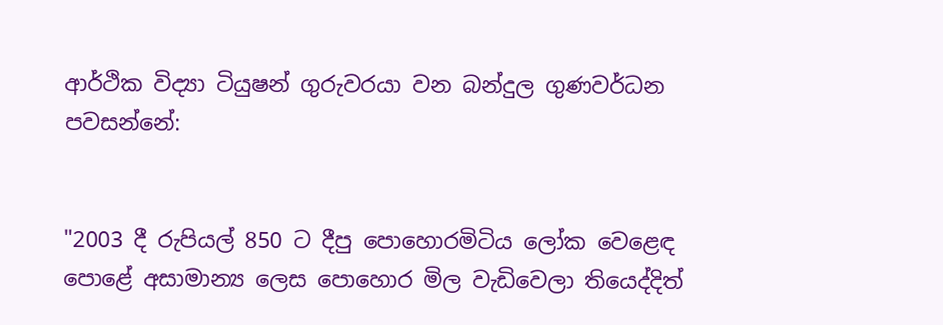ආර්ථික විද්‍යා ටියුෂන් ගුරුවරයා වන බන්දුල ගුණවර්ධන පවසන්නේ:


"2003 දී රුපියල් 850 ට දීපු පොහොරමිටිය ලෝක වෙළෙඳ පොළේ අසාමාන්‍ය ලෙස පොහොර මිල වැඩිවෙලා තියෙද්දිත්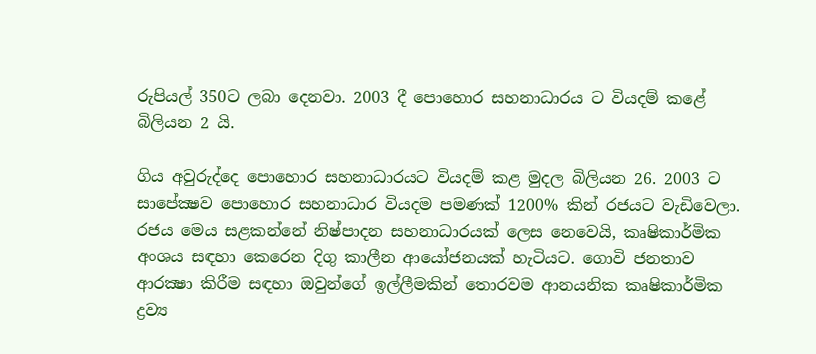රුපියල් 350ට ලබා දෙනවා. 2003 දී පොහොර සහනාධාරය ට වියදම් කළේ බිලියන 2 යි.

ගිය අවුරුද්දෙ පොහොර සහනාධාරයට වියදම් කළ මුදල බිලියන 26. 2003 ට සාපේක්‍ෂව පොහොර සහනාධාර වියදම පමණක් 1200% කින් රජයට වැඩිවෙලා. රජය මෙය සළකන්නේ නිෂ්පාදන සහනාධාරයක් ලෙස නෙවෙයි, කෘෂිකාර්මික අංශය සඳහා කෙරෙන දිගු කාලීන ආයෝජනයක් හැටියට. ගොවි ජනතාව ආරක්‍ෂා කිරීම සඳහා ඔවුන්ගේ ඉල්ලීමකින් තොරවම ආනයනික කෘෂිකාර්මික ද්‍රව්‍ය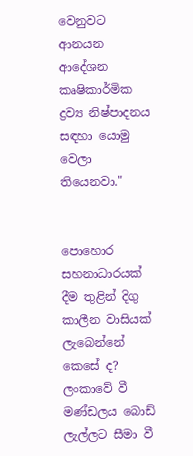වෙනුවට ආනයන ආදේශන කෘෂිකාර්මික ද්‍රව්‍ය නිෂ්පාදනය සඳහා යොමු වෙලා තියෙනවා."


පොහොර සහනාධාරයක් දීම තුළින් දිගු කාලීන වාසියක් ලැබෙන්නේ කෙසේ ද? ලංකාවේ වී මණ්ඩලය බොඩ් ලැල්ලට සීමා වී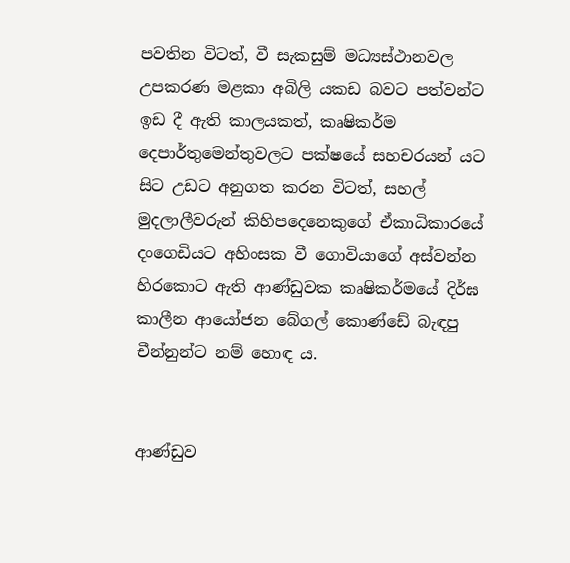පවතින විටත්, වී සැකසුම් මධ්‍යස්ථානවල උපකරණ මළකා අබිලි යකඩ බවට පත්වන්ට ඉඩ දී ඇති කාලයකත්, කෘෂිකර්ම දෙපාර්තුමෙන්තුවලට පක්ෂයේ සහචරයන් යට සිට උඩට අනුගත කරන විටත්, සහල් මුදලාලීවරුන් කිහිපදෙනෙකුගේ ඒකාධිකාරයේ දංගෙඩියට අහිංසක වී ගොවියාගේ අස්වන්න හිරකොට ඇති ආණ්ඩුවක කෘෂිකර්මයේ දිර්ඝ කාලීන ආයෝජන බේගල් කොණ්ඩේ බැඳපු චීන්නුන්ට නම් හොඳ ය.


ආණ්ඩුව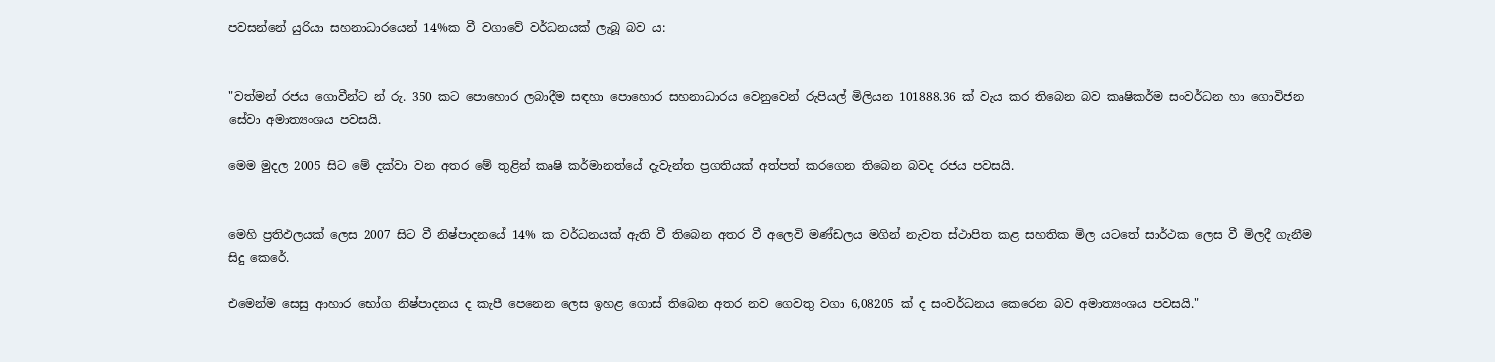පවසන්නේ යුරියා සහනාධාරයෙන් 14%ක වී වගාවේ වර්ධනයක් ලැබූ බව ය:


"වත්මන් රජය ගොවීන්ට න් රු. 350 කට ‍පොහොර ලබාදීම සඳහා පොහොර සහනාධාරය වෙනුවෙන් රුපියල් මිලියන 101888.36 ක් වැය කර තිබෙන බව කෘෂිකර්ම සංවර්ධන හා ගොවිජන සේවා අමාත්‍යංශය පවසයි.

මෙම මුදල 2005 සිට මේ දක්වා වන අතර මේ තුළින් කෘෂි කර්මානත්යේ දැවැන්ත ප්‍රගතියක් අත්පත් කරගෙන තිබෙන බවද රජය පවසයි.


මෙහි ප්‍රතිඵලයක් ලෙස 2007 සිට වී නිෂ්පාදනයේ 14% ක වර්ධනයක් ඇති වී තිබෙන අතර වී අලෙවි මණ්ඩලය මගින් නැවත ස්ථාපිත කළ සහතික මිල යටතේ සාර්ථක ලෙස වී මිලදී ගැනීම සිදු කෙරේ.

එමෙන්ම සෙසු ආහාර භෝග නිෂ්පාදනය ද කැපී පෙනෙන ලෙස ඉහළ ගොස් තිබෙන අතර නව ගෙවතු වගා 6,08205 ක් ද සංවර්ධන‍ය කෙරෙන බව අමාත්‍යංශය පවසයි."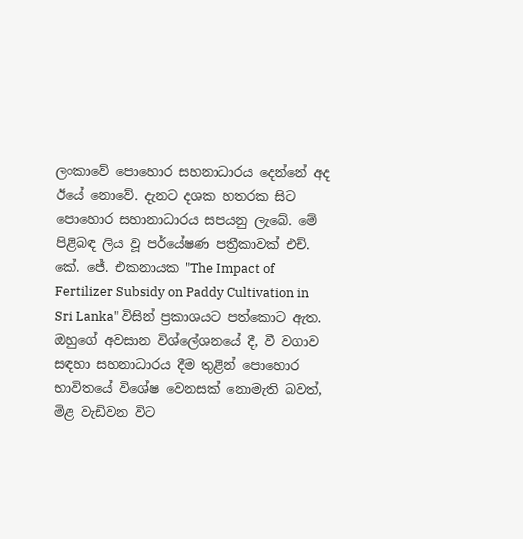ලංකාවේ පොහොර සහනාධාරය දෙන්නේ අද ඊයේ නොවේ. දැනට දශක හතරක සිට පොහොර සහානාධාරය සපයනු ලැබේ. මේ පිළිබඳ ලිය වූ පර්යේෂණ පත්‍රීකාවක් එච්. කේ. ජේ. එකනායක "The Impact of Fertilizer Subsidy on Paddy Cultivation in Sri Lanka" විසින් ප්‍රකාශයට පත්කොට ඇත. ඔහුගේ අවසාන විශ්ලේශනයේ දී, වී වගාව සඳහා සහනාධාරය දීම තුළින් පොහොර භාවිතයේ විශේෂ වෙනසක් නොමැති බවත්, මිළ වැඩිවන විට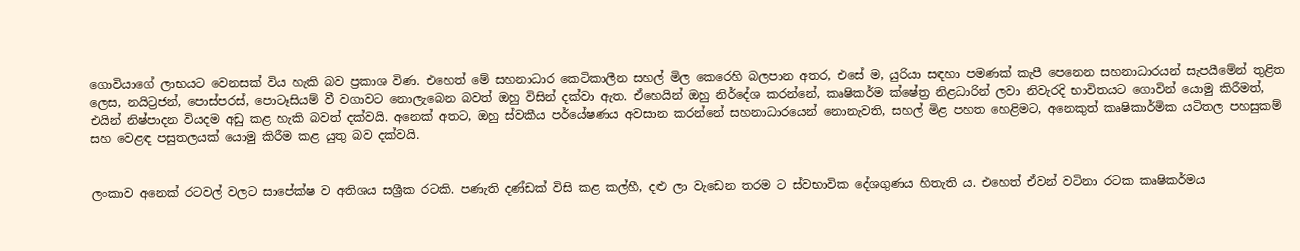ගොවියාගේ ලාභයට වෙනසක් විය හැකි බව ප්‍රකාශ විණ. එහෙත් මේ සහනාධාර කෙටිකාලීන සහල් මිල කෙරෙහි බලපාන අතර, එසේ ම, යුරියා සඳහා පමණක් කැපී පෙනෙන සහනාධාරයන් සැපයීමේන් තුළිත ලෙස, නයිට්‍රජන්, පොස්පරස්, පොටෑසියම් වී වගාවට නොලැබෙන බවත් ඔහු විසින් දක්වා ඇත. ඒහෙයින් ඔහු නි‍ර්දේශ කරන්නේ, කෘෂිකර්ම ක්ෂේත්‍ර නිළධාරින් ලවා නිවැරදි භාවිතයට ගොවින් යොමු කිරීමත්, එයින් නිෂ්පාදන වියදම අඩු කළ හැකි බවත් දක්වයි. අනෙක් අතට, ඔහු ස්වකීය පර්යේෂණය අවසාන කරන්නේ සහනාධාරයෙන් නොනැවති, සහල් මිළ පහත හෙළිමට, අනෙකුත් කෘෂිකාර්මික යටිතල පහසුකම් සහ වෙළඳ පසුතලයක් යොමු කිරීම කළ යුතු බව දක්වයි.


ලංකාව අනෙක් රටවල් වලට සාපේක්ෂ ව අතිශය සශ්‍රීක රටකි. පණැති දණ්ඩක් විසි කළ කල්හී, දළු ලා වැඩෙන තරම ට ස්වභාවික දේශගුණය හිතැති ය. එහෙත් ඒවන් වටිනා රටක කෘෂිකර්මය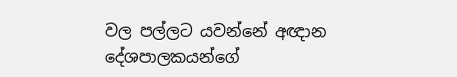වල පල්ලට යවන්නේ අඥාන දේශපාලකයන්ගේ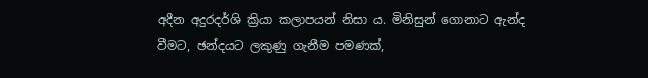අදීන අදුරදර්ශි ක්‍රියා කලාපයන් නිසා ය. මිනිසුන් ගොනාට ඇන්ද වීමට, ඡන්දයට ලකුණු ගැනීම පමණක්,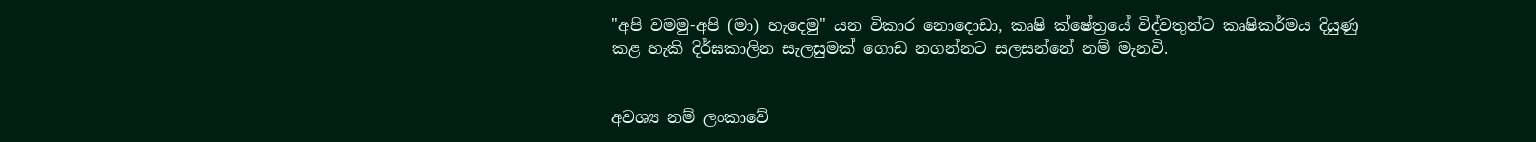"අපි වමමු-අපි (මා) හැදෙමු" යන විකාර නොදොඩා, කෘෂි ක්ෂේත්‍රයේ විද්වතුන්ට කෘෂිකර්මය දියුණු කළ හැකි දිර්ඝකාලින සැලසුමක් ගොඩ නගන්නට සලසන්නේ නම් මැනවි.


අවශ්‍ය නම් ලංකාවේ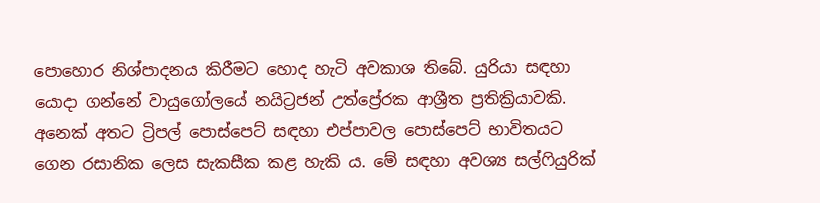පොහොර නිශ්පාදනය කිරීමට හොද හැටි අවකාශ තිබේ. යුරියා සඳහා යොදා ගන්නේ වායුගෝලයේ නයිට්‍රජන් උත්ප්‍රේරක ආශ්‍රීත ප්‍රතික්‍රියාවකි. අනෙක් අතට ට්‍රිපල් පොස්පෙට් සඳහා එප්පාවල පොස්පෙට් භාවිතයට ගෙන රසානික ලෙස සැකසීක කළ හැකි ය. මේ සඳහා අවශ්‍ය සල්ෆියුරික්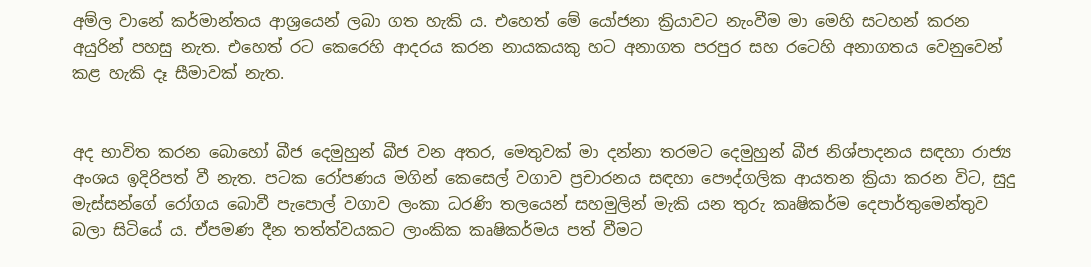අම්ල වානේ කර්මාන්තය ආශ්‍රයෙන් ලබා ගත හැකි ය. එහෙත් මේ යෝජනා ක්‍රියාවට නැංවීම මා මෙහි සටහන් කරන අයුරින් පහසු නැත. එහෙත් රට කෙරෙහි ආදරය කරන නායකයකු හට අනාගත පරපුර සහ රටෙහි අනාගතය වෙනුවෙන් කළ හැකි දෑ සීමාවක් නැත.


අද භාවිත කරන බොහෝ බීජ දෙමුහුන් බීජ වන අතර, මෙතුවක් මා දන්නා තරමට දෙමුහුන් බීජ නිශ්පාදනය සඳහා රාජ්‍ය අංශය ඉදිරිපත් වී නැත. පටක රෝපණය මගින් කෙසෙල් වගාව ප්‍රචාරනය සඳහා පෞද්ගලික ආයතන ක්‍රියා කරන විට, සුදු මැස්සන්ගේ රෝගය බොවී පැපොල් වගාව ලංකා ධරණි තලයෙන් සහමුලින් මැකි යන තුරු කෘෂිකර්ම දෙපාර්තුමෙන්තුව බලා සිටියේ ය. ඒපමණ දීන තත්ත්වයකට ලාංකික කෘෂිකර්මය පත් වීමට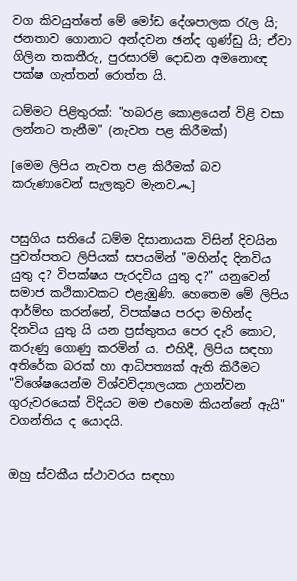වග කිවයුත්තේ මේ මෝඩ දේශපාලක රැල යි; ජනතාව ගොනාට අන්දවන ඡන්ද ගුණ්ඩු යි; ඒවා ගිලින තකතීරු, පුරසාරම් දොඩන අමනොඥ පක්ෂ ගැත්තන් රොත්ත යි.

ධම්මට පිළිතුරක්: "හබරළ කොළයෙන් විළි වසා ලන්නට තැනීම" (නැවත පළ කිරීමක්)

[මෙම ලිපිය නැවත පළ කිරීමක් බව කරුණාවෙන් සැලකුව මැනව෴]


පසුගිය සතියේ ධම්ම දිසානායක විසින් දිවයින පුවත්පතට ලිපියක් සපයමින් "මහින්ද දිනවිය යුතු ද? විපක්ෂය පැරදවිය යුතු ද?" යනුවෙන් සමාජ කථිකාවකට එළැඹුණි. හෙතෙම මේ ලිපිය ආර්ම්භ කරන්නේ, විපක්ෂය පරදා මහින්ද දිනවිය යුතු යි යන ප්‍රස්තුතය පෙර දැරි කොට, කරුණු ගොණු කරමින් ය. එහිදී, ලිපිය සඳහා අතිරේක බරක් හා ආධිපත්‍යක් ඇති ‍කිරීමට "විශේෂයෙන්ම විශ්වවිද්‍යාලයක උගන්වන ගුරුවරයෙක්‌ විදියට මම එහෙම කියන්නේ ඇයි" වගන්තිය ද යොදයි.


ඔහු ස්වකීය ස්ථාවරය සඳහා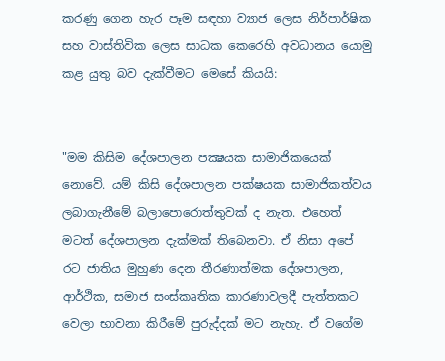කරණු ගෙන හැර පෑම සඳහා ව්‍යාජ ලෙස නිර්පාර්ෂික සහ වාස්තිවික ලෙස සාධක කෙරෙහි අවධානය යොමු කළ යුතු බව දැක්වීමට මෙසේ කියයි:


"මම කිසිම දේශපාලන පක්‍ෂයක සාමාජිකයෙක්‌ නොවේ. යම් කිසි දේශපාලන පක්‌ෂයක සාමාජිකත්වය ලබාගැනීමේ බලාපොරොත්තුවක්‌ ද නැත. එහෙත් මටත් දේශපාලන දැක්‌මක්‌ තිබෙනවා. ඒ නිසා අපේ රට ජාතිය මුහුණ දෙන තීරණාත්මක දේශපාලන, ආර්ථික, සමාජ සංස්‌කෘතික කාරණාවලදී පැත්තකට වෙලා භාවනා කිරීමේ පුරුද්දක්‌ මට නැහැ. ඒ වගේම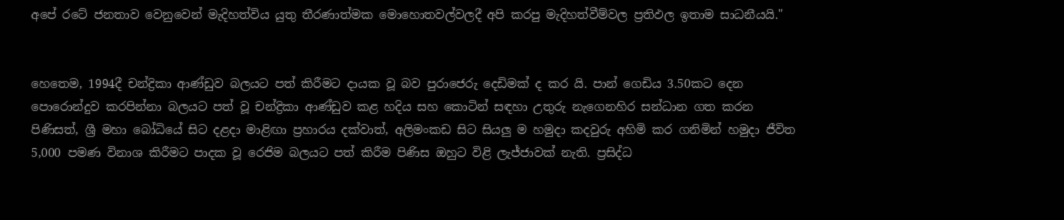අපේ රටේ ජනතාව වෙනුවෙන් මැදිහත්විය යුතු තීරණාත්මක මොහොතවල්වලදී අපි කරපු මැදිහත්වීම්වල ප්‍රතිඵල ඉතාම සාධනීයයි."


හෙතෙම, 1994දී චන්ද්‍රිකා ආණ්ඩුව බලයට පත් කිරීමට දායක වූ බව පුරාජෙරු දෙඩිමක් ද කර යි. පාන් ගෙඩිය 3.50කට දෙන පොරොන්දුව කරපින්නා බලයට පත් වූ චන්ද්‍රිකා ආණ්ඩුව කළ හදිය සහ කොටින් සඳහා උතුරු නැගෙනහිර සන්ධාන ගත කරන පිණිසත්, ශ්‍රී මහා බෝධියේ සිට දළදා මාළිඟා ප්‍රහාරය දක්වාත්, අලිමංකඩ සිට සියලු ම හමුදා කදවුරු අහිමි කර ගනිමින් හමුදා ජීවිත 5,000 පමණ විනාශ කිරීමට පාදක වූ රෙජිම බලයට පත් කිරීම පිණිස ඔහුට විළි ලැජ්ජාවක් නැති. ප්‍රසිද්ධ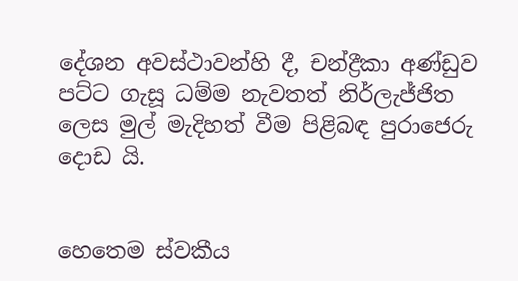දේශන අවස්ථාවන්හි දී, චන්ද්‍රීකා අණ්ඩුව පට්ට ගැසූ ධම්ම නැවතත් නිර්ලැජ්ජිත ලෙස මුල් මැදිහත් වීම පිළිබඳ පුරාජෙරු දොඩ යි.


හෙතෙම ස්වකීය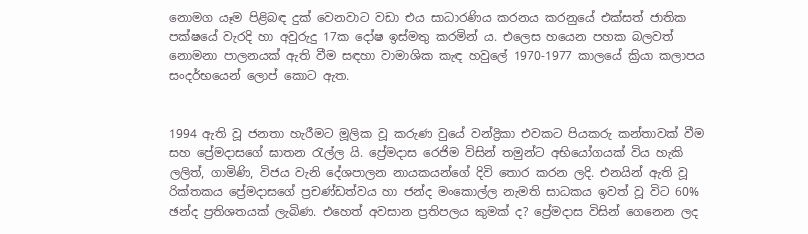නොමග යෑම පිළිබඳ දුක් වෙනවාට වඩා එය සාධාරණිය කරනය කරනුයේ එක්සත් ජාතික පක්ෂයේ වැරදි හා අවුරුදු 17ක දෝෂ ඉස්මතු කරමින් ය. එලෙස හයෙන පහක බලවත් නොමනා පාලනයක් ඇති වීම සඳහා වාමාශික කැඳ හවුලේ 1970-1977 කාලයේ ක්‍රියා කලාපය සංදර්භයෙන් ලොප් කොට ඇත.


1994 ඇති වූ ජනතා හැරීමට මූලික වූ කරුණ වුයේ වන්ද්‍රිකා එවකට පියකරු කන්තාවක් වීම සහ ප්‍රේමදාසගේ ඝාතන රැල්ල යි. ප්‍රේමදාස රෙජිම විසින් තමුන්ට අභියෝගයක් විය හැකි ලලිත්, ගාමිණි, විජය වැනි දේශපාලන නායකයන්ගේ දිවි තොර කරන ලදි. එනයින් ඇති වූ රික්තකය ප්‍රේමදාසගේ ප්‍රචණ්ඩත්වය හා ජන්ද මංකොල්ල නැමති සාධකය ඉවත් වූ විට 60% ඡන්ද ප්‍රතිශතයක් ලැබිණ. එහෙත් අවසාන ප්‍රතිපලය කුමක් ද? ප්‍රේමදාස විසින් ගෙනෙන ලද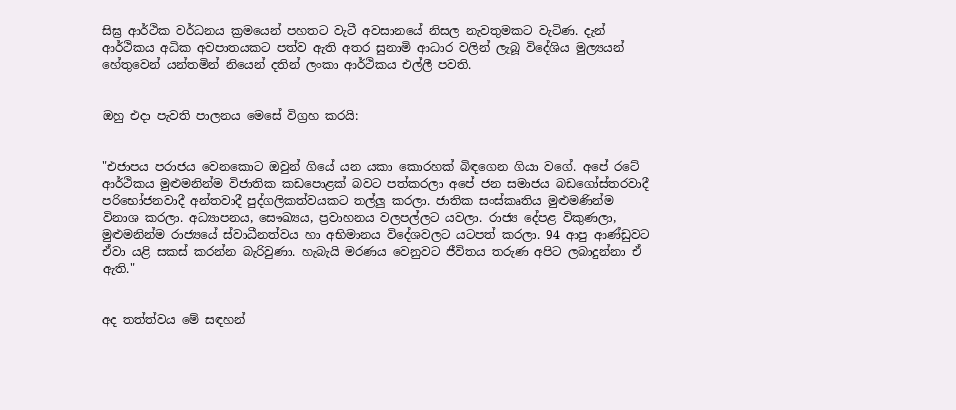සිඝ්‍ර ආර්ථික වර්ධනය ක්‍රමයෙන් පහතට වැටී අවසානයේ නිසල නැවතුමකට වැටිණ. දැන් ආර්ථිකය අධික අවපාතයකට පත්ව ඇති අතර සුනාමි ආධාර වලින් ලැබූ විදේශිය මුල්‍යයන් හේතුවෙන් යන්තමින් නියෙන් දතින් ලංකා ආර්ථිකය එල්ලී පවති.


ඔහු එදා පැවති පාලනය මෙසේ විග්‍රහ කරයි:


"එජාපය පරාජය වෙනකොට ඔවුන් ගියේ යන යකා කොරහක්‌ බිඳගෙන ගියා වගේ. අපේ රටේ ආර්ථිකය මුළුමනින්ම විජාතික කඩපොළක්‌ බවට පත්කරලා අපේ ජන සමාජය බඩගෝස්‌තරවාදී පරිභෝජනවාදී අන්තවාදී පුද්ගලිකත්වයකට තල්ලු කරලා. ජාතික සංස්‌කෘතිය මුළුමණින්ම විනාශ කරලා. අධ්‍යාපනය, සෞඛ්‍යය, ප්‍රවාහනය වලපල්ලට යවලා. රාජ්‍ය දේපළ විකුණලා, මුළුමනින්ම රාජ්‍යයේ ස්‌වාධීනත්වය හා අභිමානය විදේශවලට යටපත් කරලා. 94 ආපු ආණ්‌ඩුවට ඒවා යළි සකස්‌ කරන්න බැරිවුණා. හැබැයි මරණය වෙනුවට ජීවිතය තරුණ අපිට ලබාදුන්නා ඒ ඇති."


අද තත්ත්වය මේ සඳහන්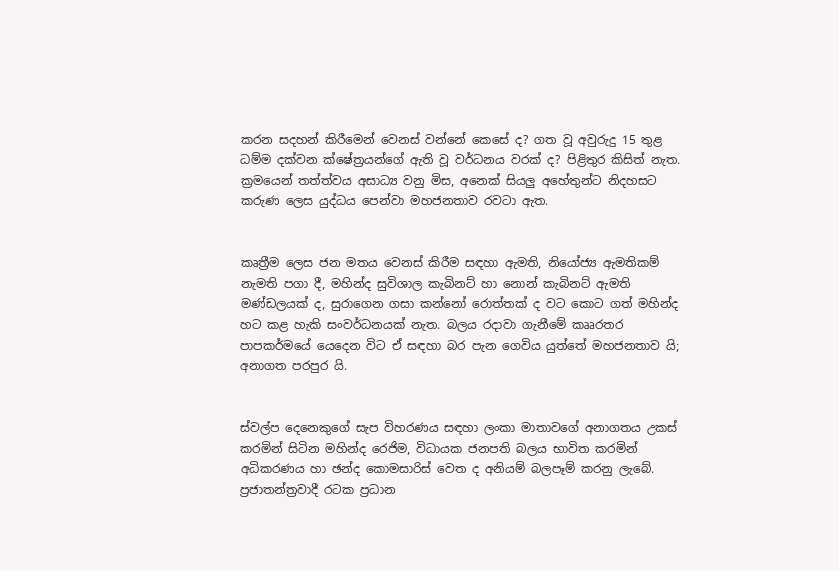කරන සදහන් කිරීමෙන් වෙනස් වන්නේ කෙසේ ද? ගත වූ අවුරුදු 15 තුළ ධම්ම දක්වන ක්ෂේත්‍රයන්ගේ ඇති වූ වර්ධනය වරක් ද? පිළිතුර කිසිත් නැත. ක්‍රමයෙන් තත්ත්වය අසාධ්‍ය වනු මිස, අනෙක් සියලු අහේතුන්ට නිදහසට කරුණ ලෙස යුද්ධය පෙන්වා මහජනතාව රවටා ඇත.


කෘත්‍රීම ලෙස ජන මතය වෙනස් කිරීම සඳහා ඇමති, නියෝජ්‍ය ඇමතිකම් නැමති පගා දී, මහින්ද සුවිශාල කැබිනට් හා නොන් කැබිනට් ඇමති මණ්ඩලයක් ද, සුරාගෙන ගසා කන්නෝ රොත්තක් ද වට කොට ගත් මහින්ද හට කළ හැකි සංවර්ධනයක් නැත. බලය රදාවා ගැනීමේ කෲරතර පාපකර්මයේ යෙදෙන විට ඒ සඳහා බර පැන ගෙවිය යුත්තේ මහජනතාව යි; අනාගත පරපුර යි.


ස්වල්ප දෙනෙකුගේ සැප විහරණය සඳහා ලංකා මාතාවගේ අනාගතය උකස් කරමින් සිටින මහින්ද රෙජිම, විධායක ජනපති බලය භාවිත කරමින් අධිකරණය හා ඡන්ද කොමසාරිස් වෙත ද අනියම් බලපෑම් කරනු ලැබේ. ප්‍රජාතන්ත්‍රවාදී රටක ප්‍රධාන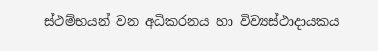ස්ථම්භයන් වන අධිකරනය හා විව්‍යස්ථාදායකය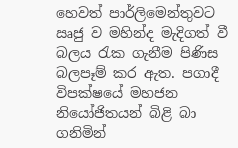හෙවත් පාර්ලිමෙන්තුවට ඍජු ව මහින්ද මැදිගත් වී බලය රැක ගැනීම පිණිස බලපෑම් කර ඇත. පගාදී විපක්ෂයේ මහජන නියෝජිතයන් බිළි බා ගනිමින්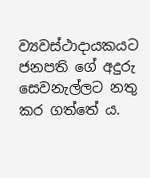ව්‍යවස්ථාදායකයට ජනපති ගේ අදුරු සෙවනැල්ලට නතු කර ගත්තේ ය.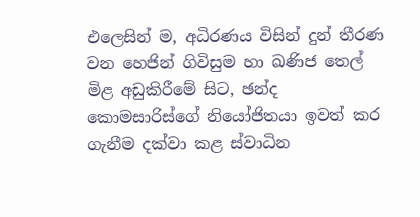එලෙසින් ම, අධිරණය විසින් දුන් තීරණ වන හෙජින් ගිවිසුම හා ඛණිජ තෙල් මිළ අඩුකිරීමේ සිට, ඡන්ද කොමසාරිස්ගේ නියෝජිතයා ඉවත් කර ගැනීම දක්වා කළ ස්වාධින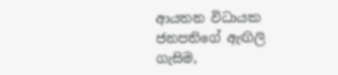ආයතන විධායක ජනපතිගේ ඇඟිලි ගැසිම,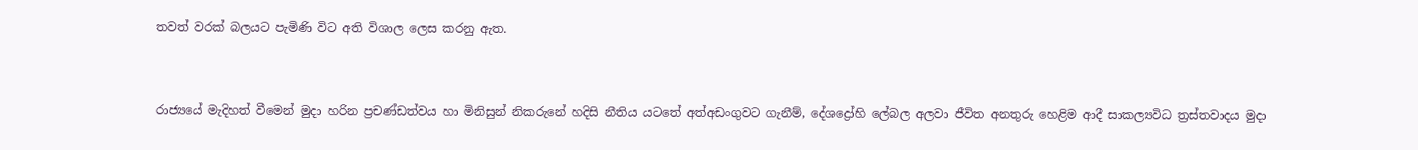තවත් වරක් බලයට පැමිණි විට අති විශාල ලෙස කරනු ඇත.


රාජ්‍යයේ මැදිහත් වීමෙන් මුදා හරින ප්‍රචණ්ඩත්වය හා මිනිසුන් නිකරුනේ හදිසි නීතිය යටතේ අත්අඩංගුවට ගැනීම්, දේශ‍ද්‍රෝහි ලේබල අලවා ජීවිත අනතුරු හෙළිම ආදී සාකල්‍යවිධ ත්‍රස්තවාදය මුදා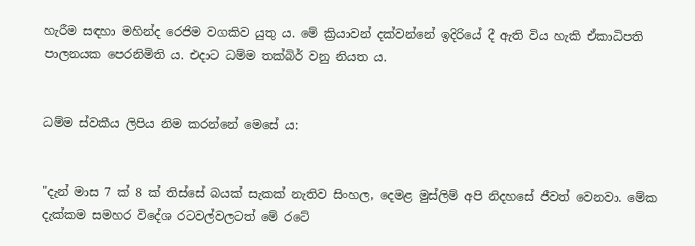හැරීම සඳහා මහින්ද රෙජිම වගකිව යුතු ය. මේ ක්‍රියාවන් දක්වන්නේ ඉදිරියේ දී ඇති විය හැකි ඒකාධිපති පාලනයක පෙරනිමිති ය. එදාට ධම්ම තක්බිර් වනු නියත ය.


ධම්ම ස්වකීය ලිපිය නිම කරන්නේ මෙසේ ය:


"දැන් මාස 7 ක්‌ 8 ක්‌ තිස්‌සේ බයක්‌ සැකක්‌ නැතිව සිංහල, දෙමළ මුස්‌ලිම් අපි නිදහසේ ජීවත් වෙනවා. මේක දැක්‌කම සමහර විදේශ රටවල්වලටත් මේ රටේ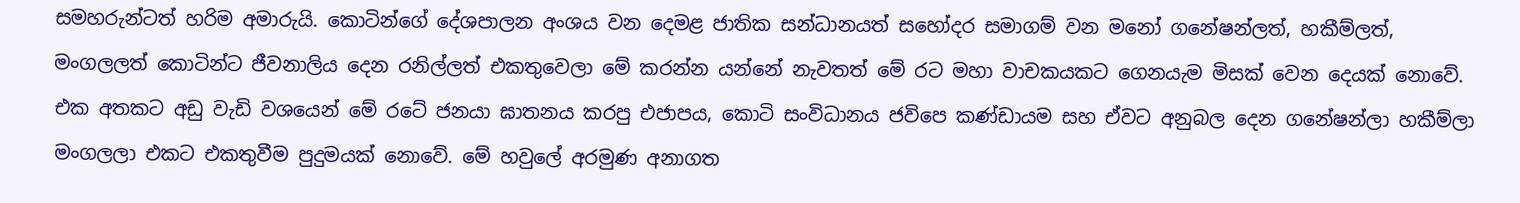සමහරුන්ටත් හරිම අමාරුයි. කොටින්ගේ දේශපාලන අංශය වන දෙමළ ජාතික සන්ධානයත් සහෝදර සමාගම් වන මනෝ ගනේෂන්ලත්, හකීම්ලත්, මංගලලත් කොටින්ට ජීවනාලිය දෙන රනිල්ලත් එකතුවෙලා මේ කරන්න යන්නේ නැවතත් මේ රට මහා වාචකයකට ගෙනයැම මිසක්‌ වෙන දෙයක්‌ නොවේ. එක අතකට අඩු වැඩි වශයෙන් මේ රටේ ජනයා ඝාතනය කරපු එජාපය, කොටි සංවිධානය ජවිපෙ කණ්‌ඩායම සහ ඒවට අනුබල දෙන ගනේෂන්ලා හකීම්ලා මංගලලා එකට එකතුවීම පුදුමයක්‌ නොවේ. මේ හවුලේ අරමුණ අනාගත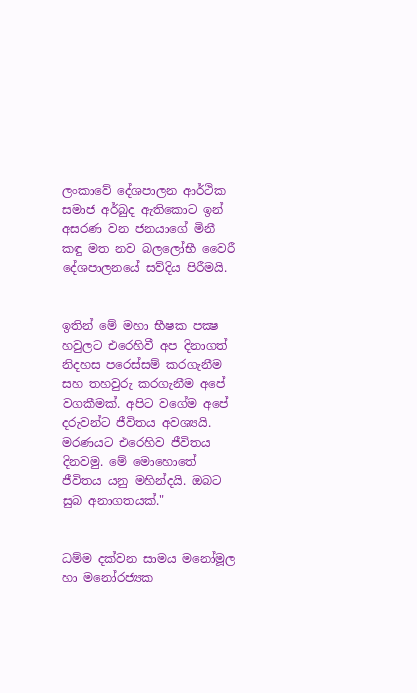ලංකාවේ දේශපාලන ආර්ථික සමාජ අර්බුද ඇතිකොට ඉන් අසරණ වන ජනයාගේ මිනී කඳු මත නව බලලෝභී වෛරී දේශපාලනයේ සව්දිය පිරීමයි.


ඉතින් මේ මහා භීෂක පක්‍ෂ හවුලට එරෙහිවී අප දිනාගත් නිදහස පරෙස්‌සම් කරගැනීම සහ තහවුරු කරගැනීම අපේ වගකීමක්‌. අපිට වගේම අපේ දරුවන්ට ජීවිතය අවශ්‍යයි. මරණයට එරෙහිව ජීවිතය දිනවමු. මේ මොහොතේ ජීවිතය යනු මහින්දයි. ඔබට සුබ අනාගතයක්‌."


ධම්ම දක්වන සාමය මනෝමූල හා මනෝරජ්‍යක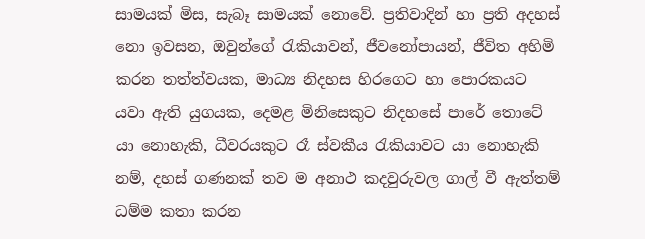සාමයක් මිස, සැබෑ සාමයක් නොවේ. ප්‍රතිවාදින් හා ප්‍රති අදහස් නො ඉවසන, ඔවුන්ගේ රැකියාවන්, ජීවනෝපායන්, ජීවිත අහිමි කරන තත්ත්වයක, මාධ්‍ය නිදහස හිරගෙට හා පොරකයට යවා ඇති යුගයක, දෙමළ මිනිසෙකුට නිදහසේ පාරේ තොටේ යා නොහැකි, ධීවරයකුට රෑ ස්වකීය රැකියාවට යා නොහැකි නම්, දහස් ගණනක් තව ම අනාථ කදවුරුවල ගාල් වී ඇත්තම් ධම්ම කතා කරන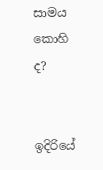සාමය කොහි ද?


ඉදිරියේ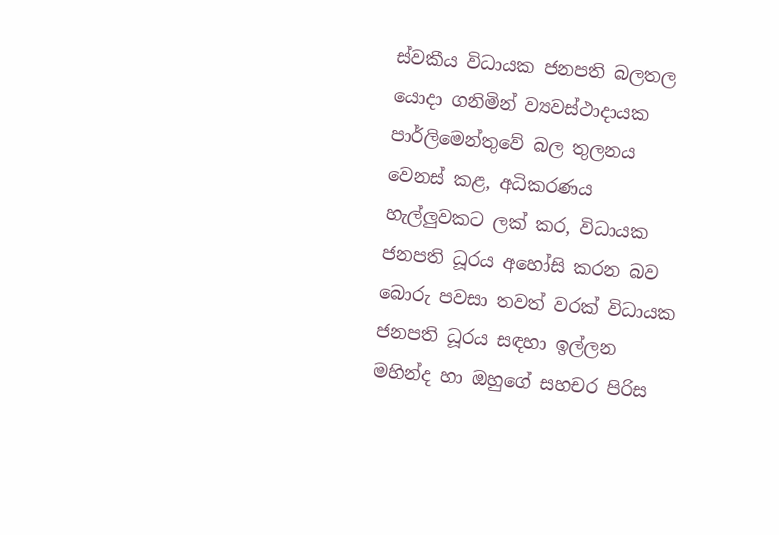ස්වකීය විධායක ජනපති බලතල යොදා ගනිමින් ව්‍යවස්ථාදායක පාර්ලිමෙන්තුවේ බල තුලනය වෙනස් කළ, අධිකරණය හැල්ලුවකට ලක් කර, විධායක ජනපති ධූරය අහෝසි කරන බව බොරු පවසා තවත් වරක් විධායක ජනපති ධූරය සඳහා ඉල්ලන මහින්ද හා ඔහුගේ සහචර පිරිස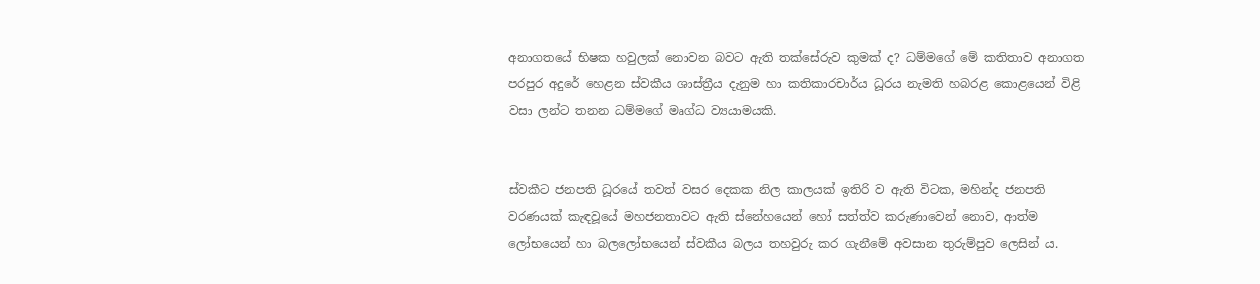අනාගතයේ භිෂක හවුලක් නොවන බවට ඇති තක්සේරුව කුමක් ද? ධම්මගේ මේ කතිතාව අනාගත පරපුර අදුරේ හෙළන ස්වකීය ශාස්ත්‍රීය දැනුම හා කතිකාරචාර්ය ධූරය නැමති හබරළ කොළයෙන් විළි වසා ලන්ට තනන ධම්මගේ මෘග්ධ ව්‍යයාමයකි.


ස්වකීට ජනපති ධූරයේ තවත් වසර දෙකක නිල කාලයක් ඉතිරි ව ඇති විටක, මහින්ද ජනපති වරණයක් කැඳවූයේ මහජනතාවට ඇති ‍ස්නේහයෙන් හෝ සත්ත්ව කරුණාවෙන් නොව, ආත්ම ලෝභයෙන් හා බලලෝභයෙන් ස්වකීය බලය තහවුරු කර ගැනීමේ අවසාන තුරුම්පුව ලෙසින් ය.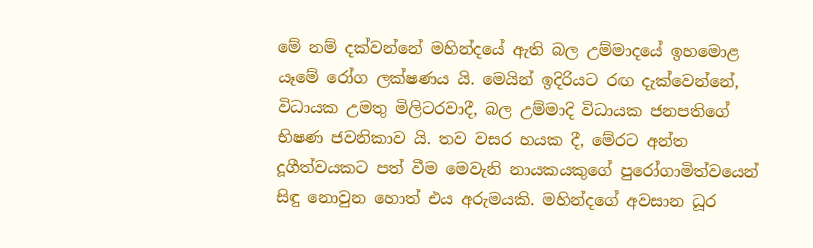මේ නම් දක්වන්නේ මහින්දයේ ඇති බල උම්මාදයේ ඉහමොළ යෑමේ රෝග ලක්ෂණය යි. මෙයින් ඉදිරියට රඟ දැක්වෙන්නේ, විධායක උමතු මිලිටරවාදී, බල උම්මාදි විධායක ජනපතිගේ භිෂණ ජවනිකාව යි. තව වසර හයක දී, මේරට අන්ත දූගීත්වයකට පත් වීම මෙවැනි නායකයකුගේ පුරෝගාමිත්වයෙන් සිඳු නොවුන හොත් එය අරුමයකි. මහින්දගේ අවසාන ධූර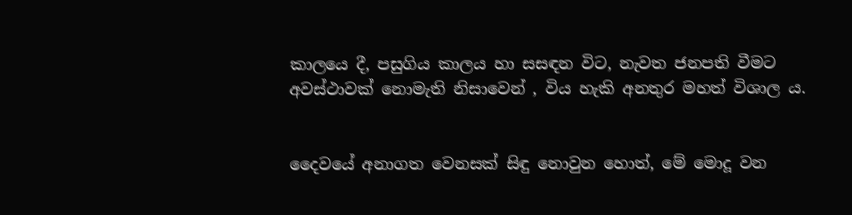කාලයෙ දී, පසුගිය කාලය හා සසඳන විට, නැවත ජනපති වීමට අවස්ථාවක් නොමැති නිසාවෙන් , විය හැකි අනතුර මහත් විශාල ය.


දෛවයේ අනාගත වෙනසක් සිඳු නොවුන හොත්, මේ මොදූ වන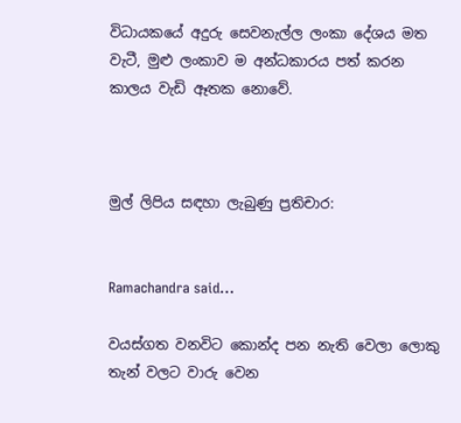විධායකයේ අදුරු සෙවනැල්ල ලංකා දේශය මත වැටී, මුළු ලංකාව ම අන්ධකාරය පත් කරන කාලය වැඩි ඈතක නොවේ.



මුල් ලිපිය සඳහා ලැබුණු ප්‍රතිචාර:


Ramachandra said...

වයස්ගත වනවිට කොන්ද පන නැති වෙලා ලොකු තැන් වලට වාරු වෙන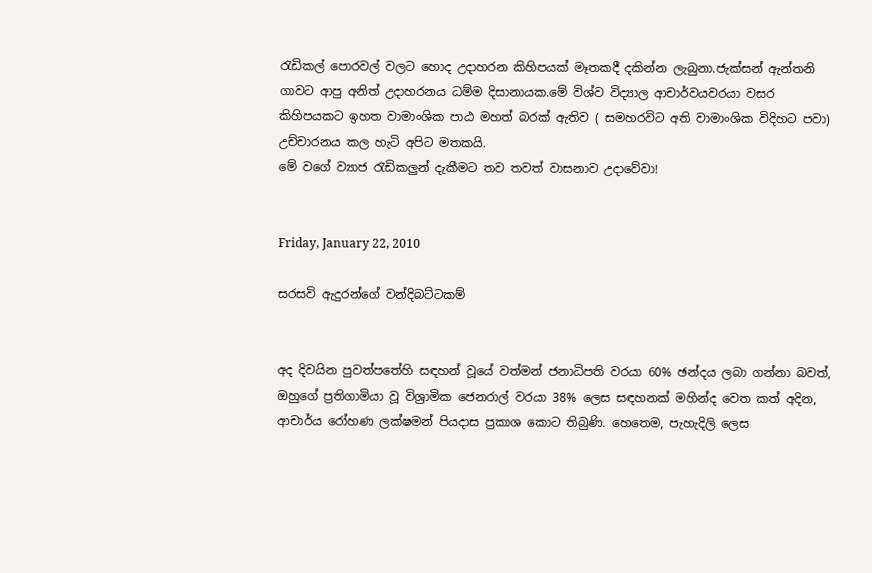රැඩිකල් පොරවල් වලට හොද උදාහරන කිහිපයක් මෑතකදී දකින්න ලැබුනා.ජැක්සන් ඇන්තනි ගාවට ආපු අනිත් උදාහරනය ධම්ම දිසානායක.මේ විශ්ව විද්‍යාල ආචාර්වයවරයා වසර කිහිපයකට ඉහත වාමාංශික පාඨ මහත් බරක් ඇතිව ( සමහරවිට අති වාමාංශික විදිහට පවා) උච්චාරනය කල හැටි අපිට මතකයි.
මේ වගේ ව්‍යාජ රැඩිකලුන් දැකීමට තව තවත් වාසනාව උදාවේවා!


Friday, January 22, 2010

සරසවි ඇදුරන්ගේ වන්දිබට්ටකම්


අද දිවයින පුවත්පතේහි සඳහන් වූයේ වත්මන් ජනාධිපති වරයා 60% ඡන්දය ලබා ගන්නා බවත්, ඔහුගේ ප්‍රතිගාමියා වූ විශ්‍රාමික ජෙනරාල් වරයා 38% ලෙස සඳහනක් මහින්ද වෙත කත් අදින, ආචාර්ය රෝහණ ලක්ෂමන් පියදාස ප්‍රකාශ කොට තිබුණි. හෙතෙම, පැහැදිලි ලෙස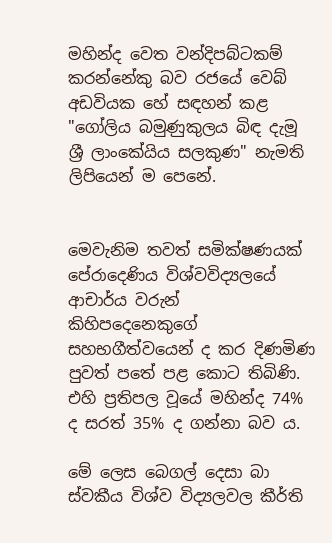මහින්ද වෙත වන්දිපබ්ටකම් කරන්නේකු බව රජයේ වෙබ් අඩවියක හේ සඳහන් කළ "ගෝලිය බමුණුකුලය බිඳ දැමූ ශ්‍රී ලාංකේයිය සලකුණ" නැමති ලිපියෙන් ම පෙනේ.


මෙවැනිම තවත් සමික්ෂණයක් පේරාදෙණිය විශ්වවිද්‍යලයේ ආචාර්ය වරුන් කිහිපදෙනෙකුගේ සහභගීත්වයෙන් ද කර දිණමිණ පුවත් පතේ පළ කොට තිබිණි. එහි ප්‍රතිපල වූයේ මහින්ද 74% ද සරත් 35% ද ගන්නා බව ය.

මේ ලෙස බෙගල් දෙසා බා ස්වකීය විශ්ව විද්‍යලවල කීර්ති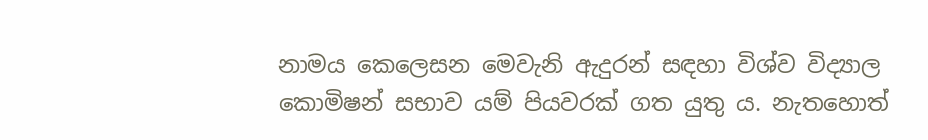නාමය කෙලෙසන මෙවැනි ඇදුරන් සඳහා විශ්ව විද්‍යාල කොමිෂන් සභාව යම් පියවරක් ගත යුතු ය. නැතහොත්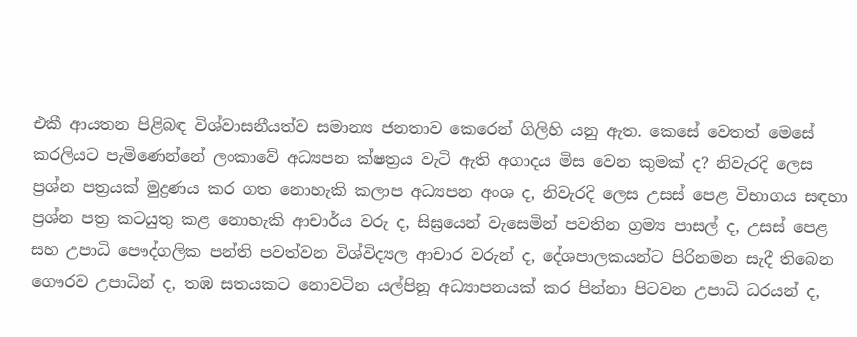එකී ආයතන පිළිබඳ විශ්වාසනීයත්ව සමාන්‍ය ජනතාව කෙරෙන් ගිලිහි යනු ඇත. කෙසේ වෙතත් මෙසේ කරලියට පැමිණෙන්නේ ලංකාවේ අධ්‍යපන ක්ෂත්‍රය වැටි ඇති අගාදය මිස වෙන කුමක් ද? නිවැරදි ලෙස ප්‍රශ්න පත්‍රයක් මුද්‍රණය කර ගත නොහැකි කලාප අධ්‍යපන අංශ ද, නිවැරදි ලෙස උසස් පෙළ විභාගය සඳහා ප්‍රශ්න පත්‍ර කටයුතු කළ නොහැකි ආචාර්ය වරු ද, සිඝ්‍රයෙන් වැසෙමින් පවතින ග්‍රම්‍ය පාසල් ද, උසස් පෙළ සහ උපාධි පෞද්ගලික පන්ති පවත්වන විශ්විද්‍යල ආචාර වරුන් ද, දේශපාලකයන්ට පිරිනමන සැදී තිබෙන ගෞරව උපාධින් ද, තඹ සතයකට නොවටින යල්පිනූ අධ්‍යාපනයක් කර පින්නා පිටවන උපාධි ධරයන් ද,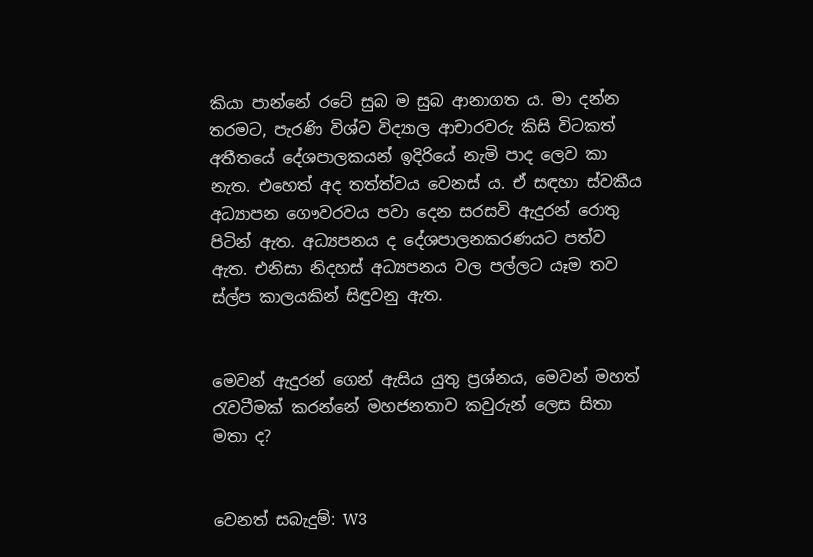කියා පාන්නේ රටේ සුබ ම සුබ ආනාගත ය. මා දන්න තරමට, පැරණි විශ්ව විද්‍යාල ආචාරවරු කිසි විටකත් අතීතයේ දේශපාලකයන් ඉදිරියේ නැමි පාද ලෙව කා නැත. එහෙත් අද තත්ත්වය වෙනස් ය. ඒ සඳහා ස්වකීය අධ්‍යාපන ගෞවරවය පවා දෙන සරසවි ඇදුරන් රොතු පිටින් ඇත. අධ්‍යපනය ද දේශපාලනකරණයට පත්ව ඇත. එනිසා නිදහස් අධ්‍යපනය වල පල්ලට යෑම තව ස්ල්ප කාලයකින් සිඳුවනු ඇත.


මෙවන් ඇදුරන් ගෙන් ඇසිය යුතු ප්‍රශ්නය, මෙවන් මහත් රැවටීමක් කරන්නේ මහජනතාව කවුරුන් ලෙස සිතා මතා ද?


වෙනත් සබැදුම්: W3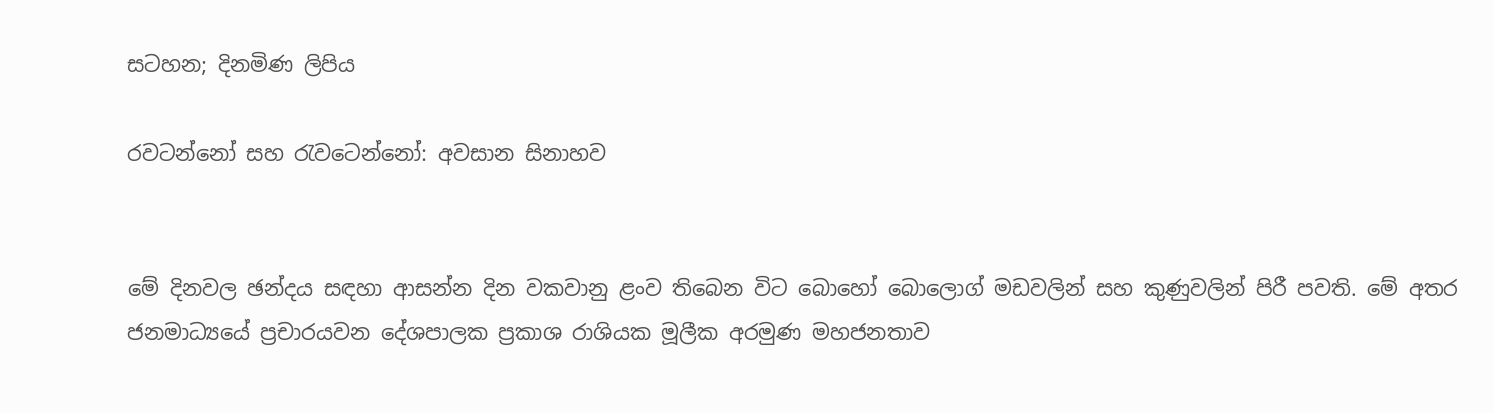සටහන; දිනමිණ ලිපිය

රවටන්නෝ සහ රැවටෙන්නෝ: අවසාන සිනාහව


මේ දිනවල ඡන්දය සඳහා ආසන්න දින වකවානු ළංව තිබෙන විට බොහෝ බො‍ලොග් මඩවලින් සහ කුණුවලින් පිරී පවති. මේ අතර ජනමාධ්‍යයේ ප්‍රචාරයවන දේශපාලක ප්‍රකාශ රාශියක මූලීක අරමුණ මහජනතාව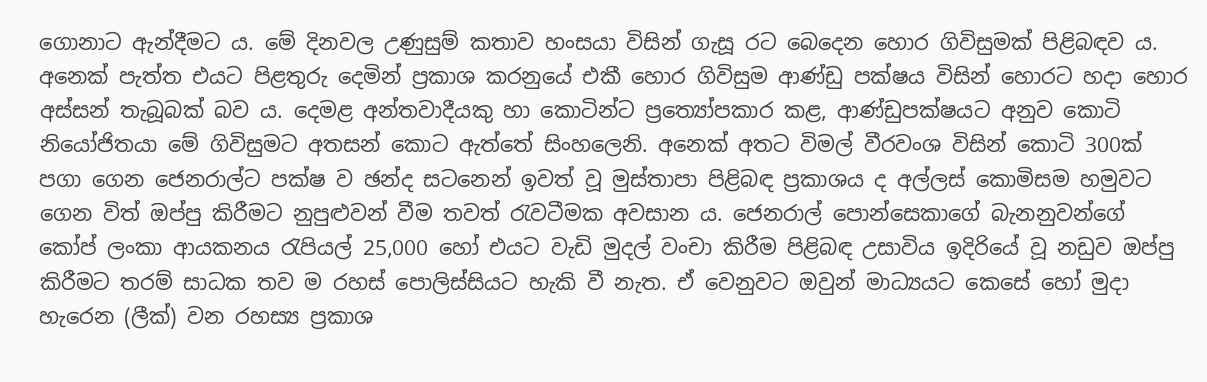ගොනාට ඇන්දීමට ය. මේ දිනවල උණුසුම් කතාව හංසයා විසින් ගැසූ රට බෙදෙන හොර ගිවිසුමක් පිළිබඳව ය. අනෙක් පැත්ත එයට පිළතුරු දෙමින් ප්‍රකාශ කරනුයේ එකී හොර ගිවිසුම ආණ්ඩු පක්ෂය විසින් හොරට හදා හොර අස්සන් තැබූබක් බව ය. දෙමළ අන්තවාදීයකු හා කොටින්ට ප්‍රත්‍යෝපකාර කළ, ආණ්ඩුපක්ෂයට අනුව කොටි නියෝජිතයා මේ ගිවිසුමට අතසන් කොට ඇත්තේ සිංහලෙනි. අනෙක් අතට විමල් වීරවංශ විසින් කොටි 300ක් පගා ගෙන ජෙනරාල්ට පක්ෂ ව ඡන්ද සටනෙන් ඉවත් වූ මුස්තාපා පිළිබඳ ප්‍රකාශය ද අල්ලස් කොමිසම හමුවට ගෙන විත් ඔප්පු කිරීමට නුපුළුවන් වීම තවත් රැවටීමක අවසාන ය. ජෙනරාල් පොන්සෙකාගේ බැනනුවන්ගේ කෝප් ලංකා ආයකනය රැපියල් 25,000 හෝ එයට වැඩි මුදල් වංචා කිරීම පිළිබඳ උසාවිය ඉදිරියේ වූ නඩුව ඔප්පු කිරීමට තරම් සාධක තව ම රහස් පොලිස්සියට හැකි වී නැත. ඒ වෙනුවට ඔවුන් මාධ්‍යයට කෙසේ හෝ මුදා හැරෙන (ලීක්) වන රහස්‍ය ප්‍රකාශ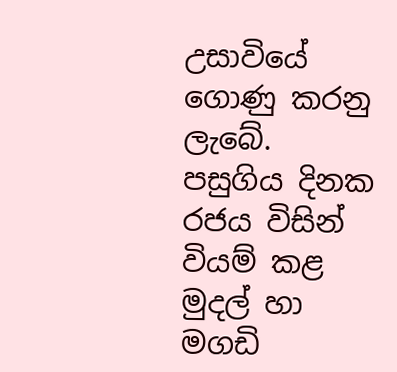උසාවියේ ගොණු කරනු ලැබේ. පසුගිය දිනක රජය විසින් වියම් කළ මුදල් හා මගඩි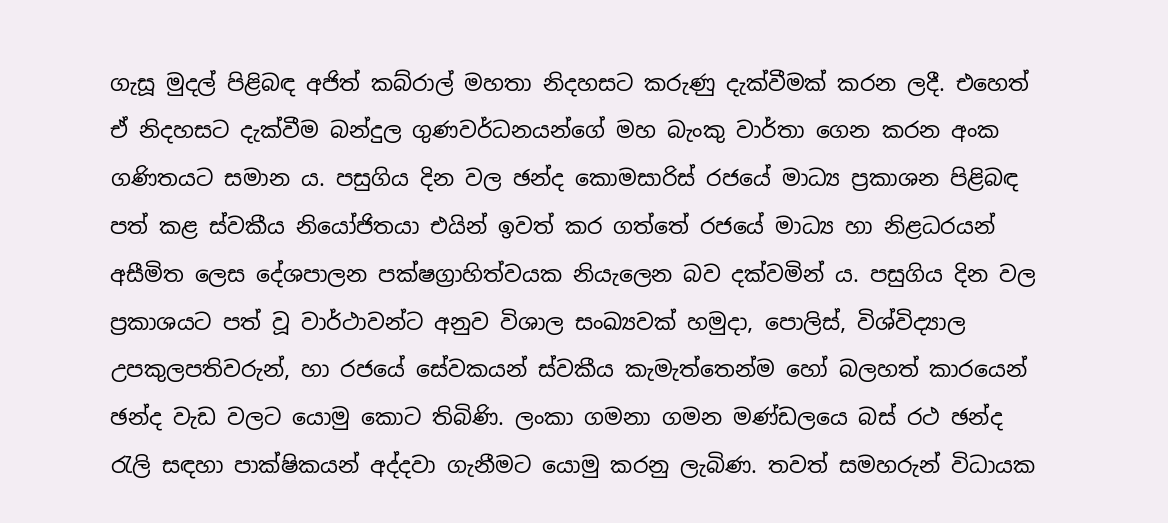ගැසූ මුදල් පිළිබඳ අජිත් කබ්රාල් මහතා නිදහසට කරුණු දැක්වීමක් කරන ලදී. එහෙත් ඒ නිදහසට දැක්වීම බන්දුල ගුණවර්ධනයන්ගේ මහ බැංකු වාර්තා ගෙන කරන අංක ගණිතයට සමාන ය. පසුගිය දින වල ඡන්ද කොමසාරිස් රජයේ මාධ්‍ය ප්‍රකාශන පිළිබඳ පත් කළ ස්වකීය නියෝජිතයා එයින් ඉවත් කර ගත්තේ රජයේ මාධ්‍ය හා නිළධරයන් අසීමිත ලෙස දේශපාලන පක්ෂග්‍රාහිත්වයක නියැලෙන බව දක්වමින් ය. පසුගිය දින වල ප්‍රකාශයට පත් වූ වාර්ථාවන්ට අනුව විශාල සංඛ්‍යවක් හමුදා, පොලිස්, විශ්විද්‍යාල උපකුලපතිවරුන්, හා රජයේ සේවකයන් ස්වකීය කැමැත්තෙන්ම හෝ බලහත් කාරයෙන් ඡන්ද වැඩ ‍වලට යොමු කොට තිබිණි. ලංකා ගමනා ගමන මණ්ඩලයෙ බස් රථ ඡන්ද රැලි සඳහා පාක්ෂිකයන් අද්දවා ගැනීමට යොමු කරනු ලැබිණ. තවත් සමහරුන් විධායක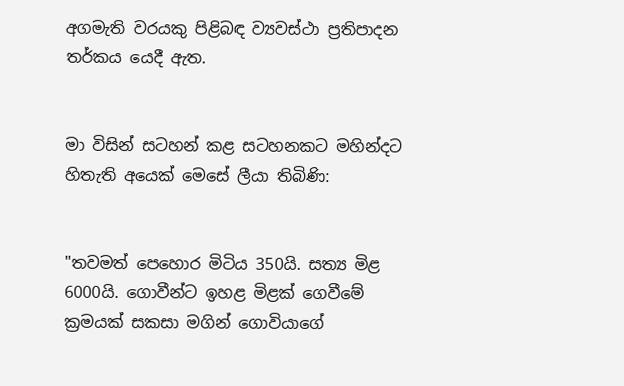අගමැති වරයකු පිළිබඳ ව්‍යවස්ථා ප්‍රතිපාදන තර්කය යෙදී ඇත.


මා විසින් සටහන් කළ සටහනකට මහින්දට හිතැති අයෙක් මෙසේ ලීයා තිබිණි:


"තවමත් පෙහොර මිටිය 350යි. සත්‍ය මිළ 6000යි. ගොවීන්ට ඉහළ මිළක් ගෙවීමේ ක්‍රමයක් සකසා මගින් ගොවියා‍ගේ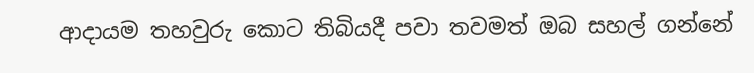ආදායම තහවුරු කොට තිබියදී පවා තවමත් ඔබ සහල් ගන්නේ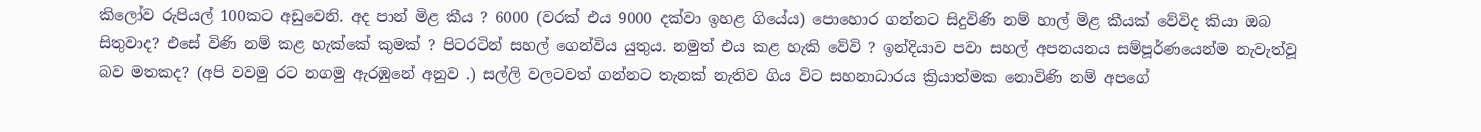කිලෝව රුපියල් 100කට අඩුවෙනි. අද පාන් මිළ කීය ? 6000 (වරක් එය 9000 දක්වා ඉහළ ගියේය) පොහොර ගන්නට සිදුවිණි නම් හාල් මිළ කීයක් වේවිද කියා ඔබ සිතුවාද? එසේ විණි නම් කළ හැක්කේ කුමක් ? පිටරටින් සහල් ගෙන්විය යුතුය. නමුත් එය කළ හැකි වේවි ? ඉන්දියාව පවා සහල් අපනයනය සම්පූර්ණයෙන්ම නැවැත්වූ‍ බව මතකද? (අපි වවමු රට නගමු ඇරඹුනේ අනුව .) සල්ලි වලටවත් ගන්නට තැනක් නැතිව ගිය විට සහනාධාරය ක්‍රියාත්මක නොවිණි නම් අපගේ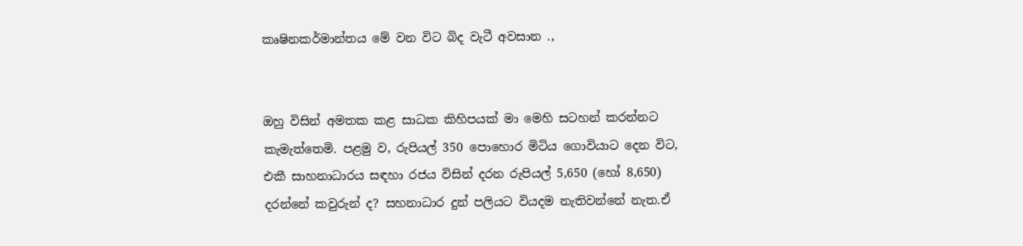කෘෂිනකර්මාන්තය මේ වන විට බිද වැටී අවසාන .,


ඔහු විසින් අමතක කළ සාධක කිහිපයක් මා මෙහි සටහන් කරන්නට කැමැත්තෙමි. පළමු ව, රුපියල් 350 පොහොර මිටිය ගොවියාට දෙන විට, එකී සාහනාධාරය සඳහා රජය විසින් දරන රුපියල් 5,650 (හෝ 8,650) දරන්නේ කවුරුන් ද? සහනාධාර දුන් පලියට වියදම නැතිවන්නේ නැත.ඒ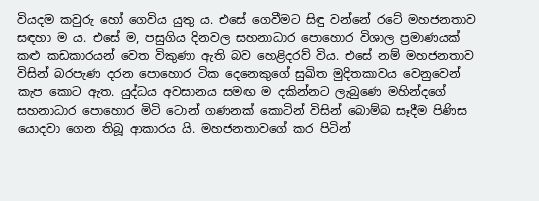වියදම කවුරු හෝ ගෙවිය යුතු ය. එසේ ගෙවීමට සිඳු වන්නේ රටේ මහජනතාව සඳහා ම ය. එසේ ම, පසුගිය දිනවල සහනාධාර පොහොර විශාල ප්‍රමාණයක් කළු කඩකාරයන් වෙත විකුණා ඇති බව හෙළිදරව් විය. එසේ නම් මහජනතාව විසින් බරපැණ දරන පොහොර ටික දෙනෙකුගේ සුඛිත මුදිතකාවය වෙනුවෙන් කැප කොට ඇත. යුද්ධය අවසානය සමඟ ම දකින්නට ලැබුණෙ මහින්දගේ සහනාධාර පොහොර මිටි ටොන් ගණනක් කොටින් විසින් බොම්බ සෑදීම පිණිස යොදවා ගෙන තිබූ ආකාරය යි. මහජනතාවගේ කර පිටින්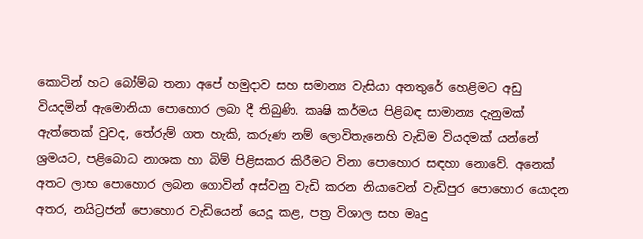කොටින් හට බෝම්බ තනා අපේ හමුදාව සහ සමාන්‍ය වැසියා අනතුරේ හෙළිමට අඩු වියදමින් ඇමොනියා පොහොර ලබා දී තිබුණි. කෘෂි කර්මය පිළිබඳ සාමාන්‍ය දැනුමක් ඇත්තෙක් වුවද, තේරුම් ගත හැකි, කරුණ නම් ලොවිතැනෙහි වැඩිම වියදමක් යන්නේ ශ්‍රමයට, පළිබොධ නාශක හා බිම් පිළිසකර කිරීමට විනා පොහොර සඳහා නොවේ. අනෙක් අතට ලාභ පොහොර ලබන ගොවින් අස්වනු වැඩි කරන නියාවෙන් වැඩිපුර පොහොර යොදන අතර, නයිට්‍රජන් පොහොර වැඩියෙන් යෙදූ කළ, පත්‍ර විශාල සහ මෘදු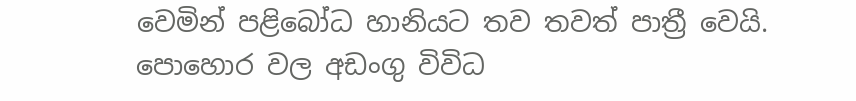වෙමින් පළිබෝධ හානියට තව තවත් පාත්‍රී වෙයි. පොහොර වල අඩංගු විවිධ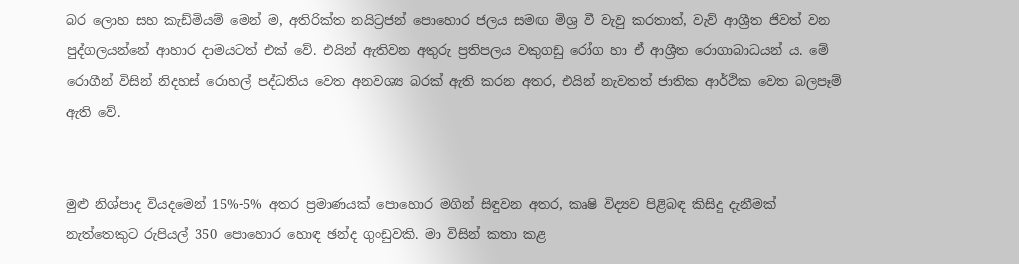බර ලොහ සහ කැඩ්මියම් මෙන් ම, අතිරික්ත නයිට්‍රජන් පොහොර ජලය සමඟ මිශ්‍ර වී වැවු කරතාත්, වැව් ආශ්‍රීත ජිවත් වන පුද්ගලයන්නේ ආහාර දාමයටත් එක් වේ. එයින් ඇතිවන අතුරු ප්‍රතිපලය වකුගඩු රෝග හා ඒ ආශ්‍රීත රොගාබාධයන් ය. මේ රොගීන් විසින් නිදහස් රොහල් පද්ධතිය වෙත අනවශ්‍ය බරක් ඇති කරන අතර, එයින් නැවතත් ජාතික ආර්ථික වෙත බලපෑම් ඇති වේ.


මුළු නිශ්පාද වියදමෙන් 15%-5% අතර ප්‍රමාණයක් පොහොර මගින් සිඳුවන අතර, කෘෂි විද්‍යව පිළිබඳ කිසිදු දැනීමක් නැත්තෙකුට රුපියල් 350 පොහොර හොඳ ඡන්ද ගුංඩුවකි. මා විසින් කතා කළ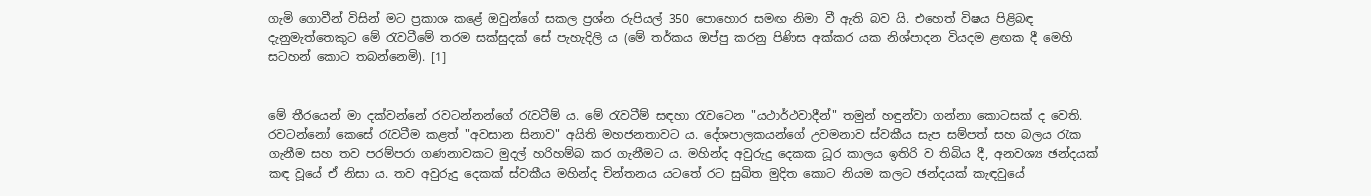ගැමි ගොවීන් විසින් මට ප්‍රකාශ කළේ ඔවුන්ගේ සකල ප්‍රශ්න රුපියල් 350 පොහොර සමඟ නිමා වී ඇති බව යි. එහෙත් විෂය පිළිබඳ දැනුමැත්තෙකුට මේ රැවටීමේ තරම සක්සුදක් සේ පැහැදිලි ය (මේ තර්කය ඔප්පු කරනු පිණිස අක්කර යක නිශ්පාදන වියදම ළඟක දී මෙහි සටහන් කොට තබන්නෙමි). [1]


මේ තීරයෙන් මා දක්වන්නේ රවටන්න‍න්ගේ රැවටීම් ය. මේ රැවටීම් සඳහා රැවටෙන "යථාර්ථවාදීන්" තමුන් හඳුන්වා ගන්නා කොටසක් ද වෙති. රවටන්නෝ කෙසේ රැවටීම කළත් "අවසාන සිනාව" අයිති මහජනතාවට ය. දේශපාලකයන්ගේ උවමනාව ස්වකීය සැප සම්පත් සහ බලය රැක ගැනීම සහ තව පරම්පරා ගණනාවකට මුදල් හරිහම්බ කර ගැනීමට ය. මහින්ද අවුරුදු දෙකක ධූර කාලය ඉතිරි ව තිබිය දී, අනවශ්‍ය ඡන්දයක් කඳ වූයේ ඒ නිසා ය. තව අවුරුදු දෙකක් ස්වකීය මහින්ද චින්තනය යටතේ රට සුඛිත මුදිත කොට නියම කලට ඡන්දයක් කැඳවුයේ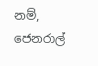නම්, ජෙනරාල්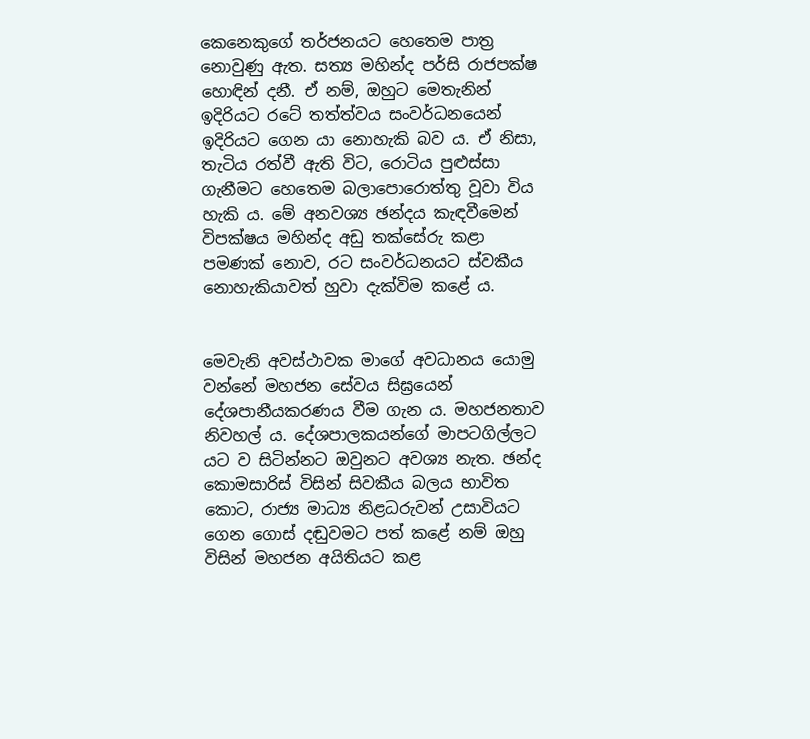කෙනෙකුගේ තර්ජනයට හෙතෙම පාත්‍ර නොවුණු ඇත. සත්‍ය මහින්ද පර්සි රාජපක්ෂ හොඳින් දනී. ඒ නම්, ඔහුට මෙතැනින් ඉදිරියට රටේ තත්ත්වය සංවර්ධනයෙන් ඉදිරියට ගෙන යා නොහැකි බව ය. ඒ නිසා, තැටිය රත්වී ඇති විට, රොටිය පුළුස්සා ගැනීමට හෙතෙම බලාපොරොත්තු වූවා විය හැකි ය. මේ අනවශ්‍ය ඡන්දය කැඳවීමෙන් විපක්ෂය මහින්ද අඩු තක්සේරු කළා පමණක් නොව, රට සංවර්ධනයට ස්වකීය නොහැකියාවත් හුවා දැක්විම කළේ ය.


මෙවැනි අවස්ථාවක මාගේ අවධානය යොමු වන්නේ මහජන සේවය සිඝ්‍රයෙන් දේශපානීයකරණය වීම ගැන ය. මහජනතාව නිවහල් ය. දේශපාලකයන්ගේ මාපටගිල්ලට යට ව සිටින්නට ඔවුනට අවශ්‍ය නැත. ඡන්ද කොමසාරිස් විසින් සිවකීය බලය භාවිත කොට, රාජ්‍ය මාධ්‍ය නිළධරුවන් උසාවියට ගෙන ගොස් දඬුවමට පත් කළේ නම් ඔහු විසින් මහජන අයිතියට කළ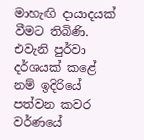මාහැඟි දායාදයක් වීමට තිබිණි. එවැනි පුර්වා දර්ශයක් කළේ නම් ඉදිරියේ පත්වන කවර වර්ණයේ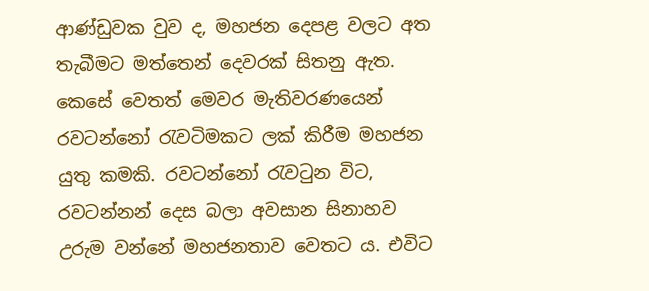ආණ්ඩුවක වුව ද, මහජන දෙපළ වලට අත තැබීමට මත්තෙන් දෙවරක් සිතනු ඇත. කෙසේ වෙතත් මෙවර මැතිවරණයෙන් රවටන්නෝ රැවටිමකට ලක් කිරීම මහජන යුතු කමකි. රවටන්නෝ රැවටුන විට, රවටන්නන් දෙස බලා අවසාන සිනාහව උරුම වන්නේ මහජනතාව වෙතට ය. එවිට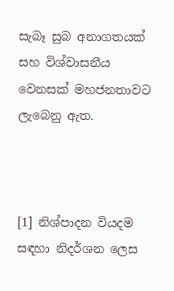සැබෑ සුබ අනාගතයක් සහ විශ්වාසනීය වෙනසක් මහජනතාවට ලැබෙනු ඇත.



[1] නිශ්පාදන වියදම සඳහා නිදර්ශන ලෙස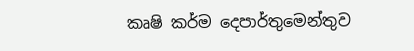කෘෂි කර්ම දෙපාර්තුමෙන්තුව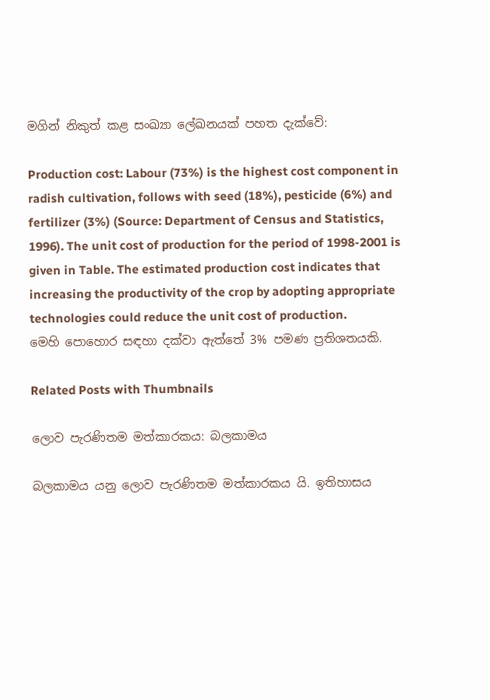මගින් නිකුත් කළ සංඛ්‍යා ලේඛනයක් පහත දැක්වේ:

Production cost: Labour (73%) is the highest cost component in radish cultivation, follows with seed (18%), pesticide (6%) and fertilizer (3%) (Source: Department of Census and Statistics, 1996). The unit cost of production for the period of 1998-2001 is given in Table. The estimated production cost indicates that increasing the productivity of the crop by adopting appropriate technologies could reduce the unit cost of production.
මෙහි පොහොර සඳහා දක්වා ඇත්තේ 3% පමණ ප්‍රතිශතයකි.

Related Posts with Thumbnails

ලොව පැරණිතම මත්කාරකය: බලකාමය

බලකාමය යනු ලොව පැරණිතම මත්කාරකය යි. ඉතිහාසය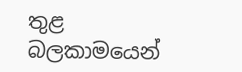තුළ බලකාමයෙන්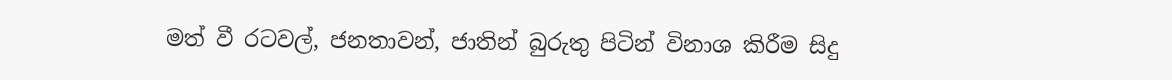මත් වී රටවල්, ජනතාවන්, ජාතින් බුරුතු පිටින් විනාශ කිරීම සිදු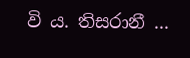වි ය. තිසරානී ...